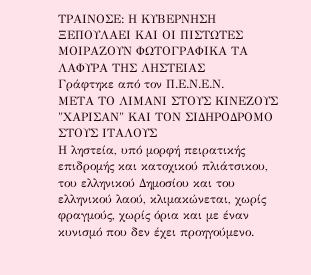ΤΡΑΙΝΟΣΕ: Η ΚΥΒΕΡΝΗΣΗ ΞΕΠΟΥΛΑΕΙ ΚΑΙ ΟΙ ΠΙΣΤΩΤΕΣ ΜΟΙΡΑΖΟΥΝ ΦΩΤΟΓΡΑΦΙΚΑ ΤΑ ΛΑΦΥΡΑ ΤΗΣ ΛΗΣΤΕΙΑΣ
Γράφτηκε από τον Π.Ε.Ν.Ε.Ν.
ΜΕΤΑ ΤΟ ΛΙΜΑΝΙ ΣΤΟΥΣ ΚΙΝΕΖΟΥΣ "ΧΑΡΙΣΑΝ" ΚΑΙ ΤΟΝ ΣΙΔΗΡΟΔΡΟΜΟ ΣΤΟΥΣ ΙΤΑΛΟΥΣ
Η ληστεία, υπό μορφή πειρατικής επιδρομής και κατοχικού πλιάτσικου, του ελληνικού Δημοσίου και του ελληνικού λαού, κλιμακώνεται, χωρίς φραγμούς, χωρίς όρια και με έναν κυνισμό που δεν έχει προηγούμενο.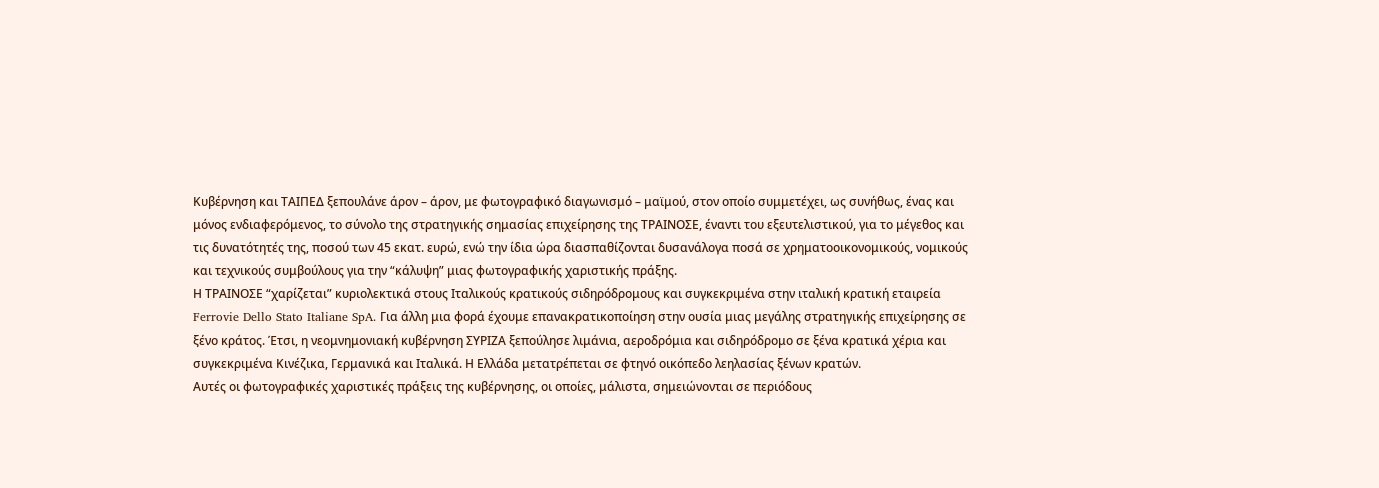Κυβέρνηση και ΤΑΙΠΕΔ ξεπουλάνε άρον – άρον, με φωτογραφικό διαγωνισμό – μαϊμού, στον οποίο συμμετέχει, ως συνήθως, ένας και μόνος ενδιαφερόμενος, το σύνολο της στρατηγικής σημασίας επιχείρησης της ΤΡΑΙΝΟΣΕ, έναντι του εξευτελιστικού, για το μέγεθος και τις δυνατότητές της, ποσού των 45 εκατ. ευρώ, ενώ την ίδια ώρα διασπαθίζονται δυσανάλογα ποσά σε χρηματοοικονομικούς, νομικούς και τεχνικούς συμβούλους για την “κάλυψη” μιας φωτογραφικής χαριστικής πράξης.
Η ΤΡΑΙΝΟΣΕ “χαρίζεται” κυριολεκτικά στους Ιταλικούς κρατικούς σιδηρόδρομους και συγκεκριμένα στην ιταλική κρατική εταιρεία Ferrovie Dello Stato Italiane SpA. Για άλλη μια φορά έχουμε επανακρατικοποίηση στην ουσία μιας μεγάλης στρατηγικής επιχείρησης σε ξένο κράτος. Έτσι, η νεομνημονιακή κυβέρνηση ΣΥΡΙΖΑ ξεπούλησε λιμάνια, αεροδρόμια και σιδηρόδρομο σε ξένα κρατικά χέρια και συγκεκριμένα Κινέζικα, Γερμανικά και Ιταλικά. Η Ελλάδα μετατρέπεται σε φτηνό οικόπεδο λεηλασίας ξένων κρατών.
Αυτές οι φωτογραφικές χαριστικές πράξεις της κυβέρνησης, οι οποίες, μάλιστα, σημειώνονται σε περιόδους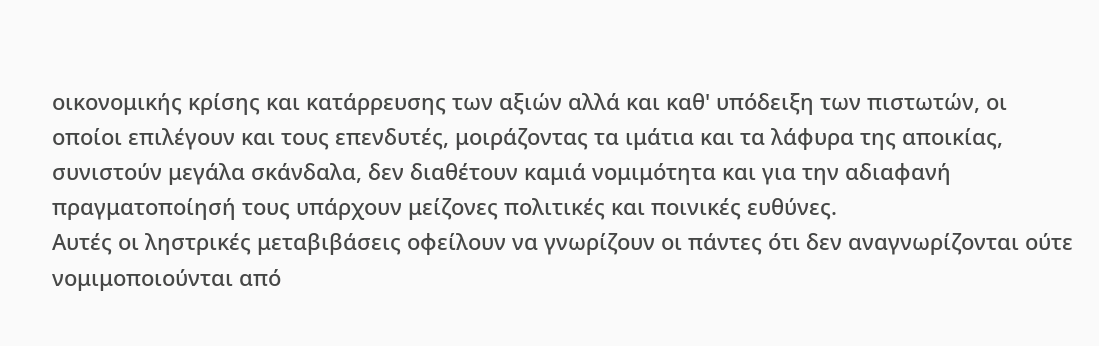οικονομικής κρίσης και κατάρρευσης των αξιών αλλά και καθ' υπόδειξη των πιστωτών, οι οποίοι επιλέγουν και τους επενδυτές, μοιράζοντας τα ιμάτια και τα λάφυρα της αποικίας, συνιστούν μεγάλα σκάνδαλα, δεν διαθέτουν καμιά νομιμότητα και για την αδιαφανή πραγματοποίησή τους υπάρχουν μείζονες πολιτικές και ποινικές ευθύνες.
Αυτές οι ληστρικές μεταβιβάσεις οφείλουν να γνωρίζουν οι πάντες ότι δεν αναγνωρίζονται ούτε νομιμοποιούνται από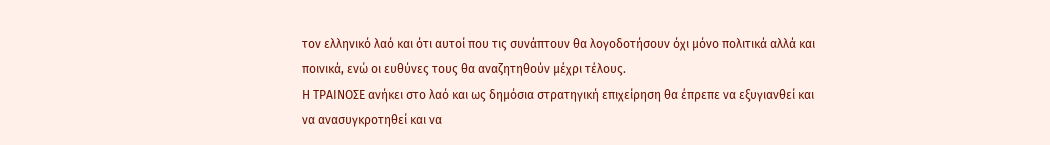τον ελληνικό λαό και ότι αυτοί που τις συνάπτουν θα λογοδοτήσουν όχι μόνο πολιτικά αλλά και ποινικά, ενώ οι ευθύνες τους θα αναζητηθούν μέχρι τέλους.
Η ΤΡΑΙΝΟΣΕ ανήκει στο λαό και ως δημόσια στρατηγική επιχείρηση θα έπρεπε να εξυγιανθεί και να ανασυγκροτηθεί και να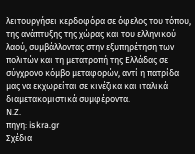λειτουργήσει κερδοφόρα σε όφελος του τόπου, της ανάπτυξης της χώρας και του ελληνικού λαού, συμβάλλοντας στην εξυπηρέτηση των πολιτών και τη μετατροπή της Ελλάδας σε σύγχρονο κόμβο μεταφορών, αντί η πατρίδα μας να εκχωρείται σε κινέζικα και ιταλικά διαμετακομιστικά συμφέροντα.
Ν.Ζ.
πηγη: iskra.gr
Σχέδια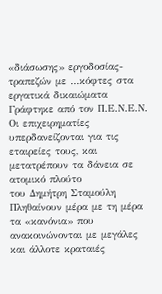«διάσωσης» εργοδοσίας-τραπεζών με …κόφτες στα εργατικά δικαιώματα
Γράφτηκε από τον Π.Ε.Ν.Ε.Ν.
Οι επιχειρηματίες υπερδανείζονται για τις εταιρείες τους, και μετατρέπουν τα δάνεια σε ατομικό πλούτο
του Δημήτρη Σταμούλη
Πληθαίνουν μέρα με τη μέρα τα «κανόνια» που ανακοινώνονται με μεγάλες και άλλοτε κραταιές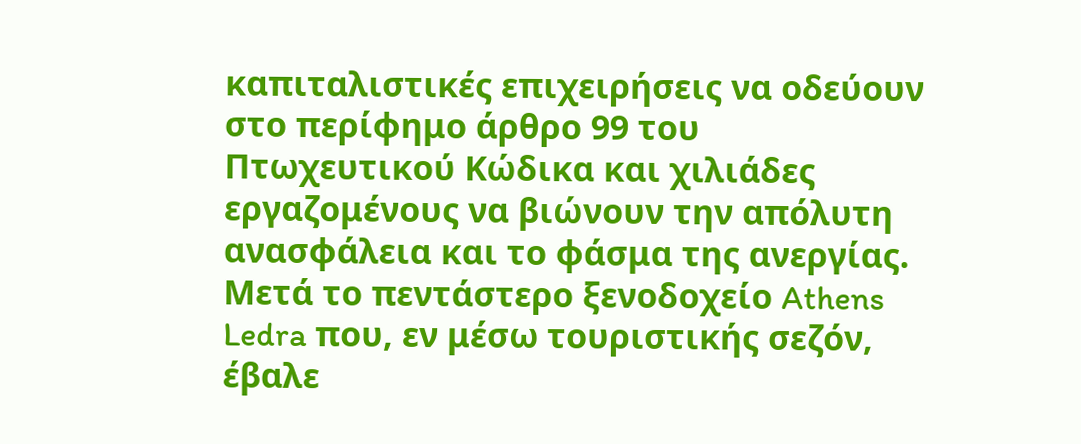καπιταλιστικές επιχειρήσεις να οδεύουν στο περίφημο άρθρο 99 του Πτωχευτικού Κώδικα και χιλιάδες εργαζομένους να βιώνουν την απόλυτη ανασφάλεια και το φάσμα της ανεργίας. Μετά το πεντάστερο ξενοδοχείο Athens Ledra που, εν μέσω τουριστικής σεζόν, έβαλε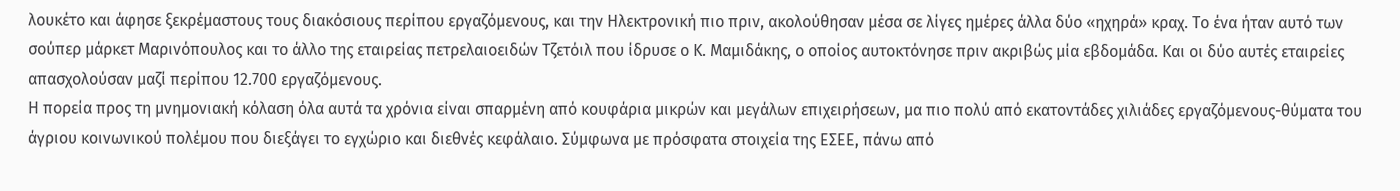λουκέτο και άφησε ξεκρέμαστους τους διακόσιους περίπου εργαζόμενους, και την Ηλεκτρονική πιο πριν, ακολούθησαν μέσα σε λίγες ημέρες άλλα δύο «ηχηρά» κραχ. Το ένα ήταν αυτό των σούπερ μάρκετ Μαρινόπουλος και το άλλο της εταιρείας πετρελαιοειδών Τζετόιλ που ίδρυσε ο Κ. Μαμιδάκης, ο οποίος αυτοκτόνησε πριν ακριβώς μία εβδομάδα. Και οι δύο αυτές εταιρείες απασχολούσαν μαζί περίπου 12.700 εργαζόμενους.
Η πορεία προς τη μνημονιακή κόλαση όλα αυτά τα χρόνια είναι σπαρμένη από κουφάρια μικρών και μεγάλων επιχειρήσεων, μα πιο πολύ από εκατοντάδες χιλιάδες εργαζόμενους-θύματα του άγριου κοινωνικού πολέμου που διεξάγει το εγχώριο και διεθνές κεφάλαιο. Σύμφωνα με πρόσφατα στοιχεία της ΕΣΕΕ, πάνω από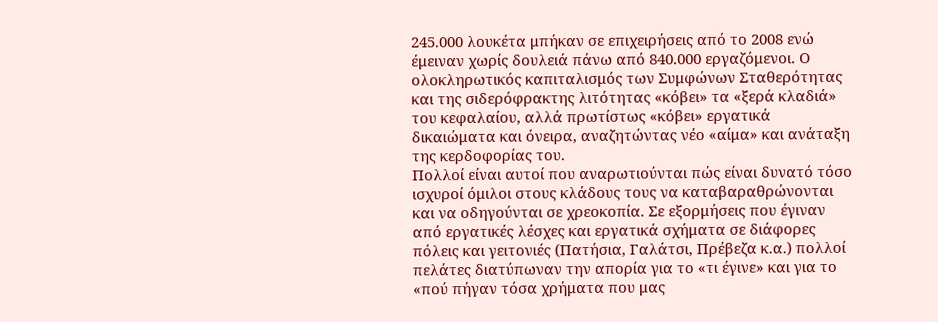245.000 λουκέτα μπήκαν σε επιχειρήσεις από το 2008 ενώ έμειναν χωρίς δουλειά πάνω από 840.000 εργαζόμενοι. Ο ολοκληρωτικός καπιταλισμός των Συμφώνων Σταθερότητας και της σιδερόφρακτης λιτότητας «κόβει» τα «ξερά κλαδιά» του κεφαλαίου, αλλά πρωτίστως «κόβει» εργατικά δικαιώματα και όνειρα, αναζητώντας νέο «αίμα» και ανάταξη της κερδοφορίας του.
Πολλοί είναι αυτοί που αναρωτιούνται πώς είναι δυνατό τόσο ισχυροί όμιλοι στους κλάδους τους να καταβαραθρώνονται και να οδηγούνται σε χρεοκοπία. Σε εξορμήσεις που έγιναν από εργατικές λέσχες και εργατικά σχήματα σε διάφορες πόλεις και γειτονιές (Πατήσια, Γαλάτσι, Πρέβεζα κ.α.) πολλοί πελάτες διατύπωναν την απορία για το «τι έγινε» και για το «πού πήγαν τόσα χρήματα που μας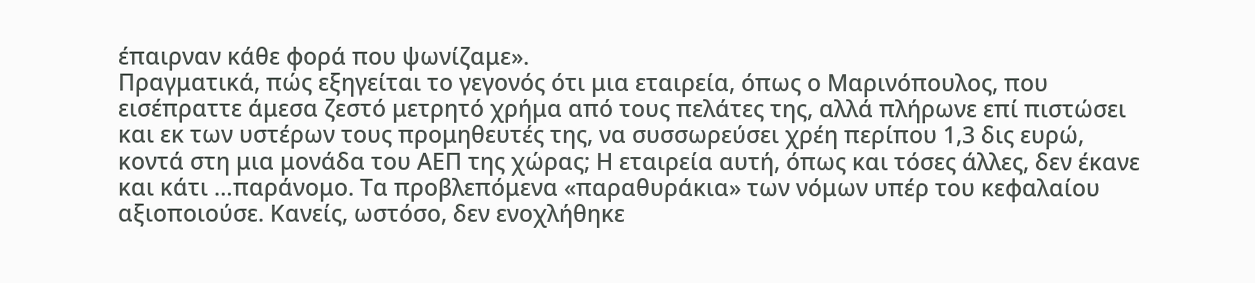έπαιρναν κάθε φορά που ψωνίζαμε».
Πραγματικά, πώς εξηγείται το γεγονός ότι μια εταιρεία, όπως ο Μαρινόπουλος, που εισέπραττε άμεσα ζεστό μετρητό χρήμα από τους πελάτες της, αλλά πλήρωνε επί πιστώσει και εκ των υστέρων τους προμηθευτές της, να συσσωρεύσει χρέη περίπου 1,3 δις ευρώ, κοντά στη μια μονάδα του ΑΕΠ της χώρας; Η εταιρεία αυτή, όπως και τόσες άλλες, δεν έκανε και κάτι …παράνομο. Τα προβλεπόμενα «παραθυράκια» των νόμων υπέρ του κεφαλαίου αξιοποιούσε. Κανείς, ωστόσο, δεν ενοχλήθηκε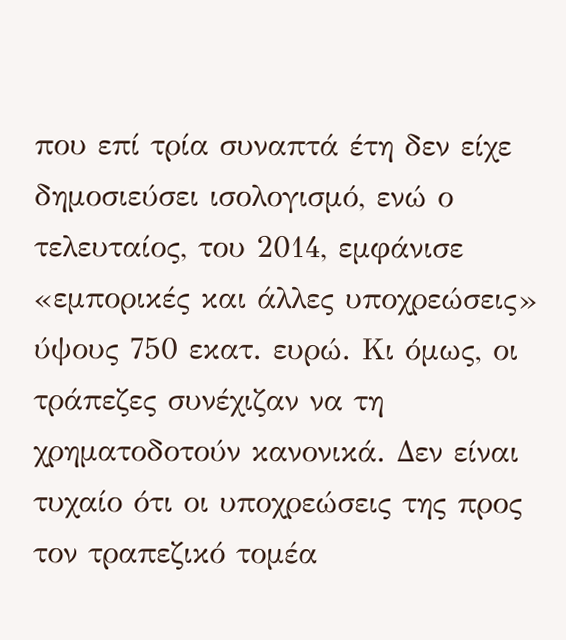που επί τρία συναπτά έτη δεν είχε δημοσιεύσει ισολογισμό, ενώ ο τελευταίος, του 2014, εμφάνισε «εμπορικές και άλλες υποχρεώσεις» ύψους 750 εκατ. ευρώ. Κι όμως, οι τράπεζες συνέχιζαν να τη χρηματοδοτούν κανονικά. Δεν είναι τυχαίο ότι οι υποχρεώσεις της προς τον τραπεζικό τομέα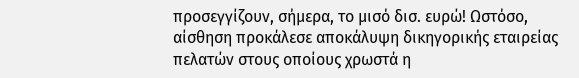προσεγγίζουν, σήμερα, το μισό δισ. ευρώ! Ωστόσο, αίσθηση προκάλεσε αποκάλυψη δικηγορικής εταιρείας πελατών στους οποίους χρωστά η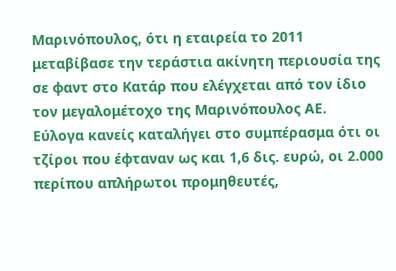Μαρινόπουλος, ότι η εταιρεία το 2011 μεταβίβασε την τεράστια ακίνητη περιουσία της σε φαντ στο Κατάρ που ελέγχεται από τον ίδιο τον μεγαλομέτοχο της Μαρινόπουλος ΑΕ.
Εύλογα κανείς καταλήγει στο συμπέρασμα ότι οι τζίροι που έφταναν ως και 1,6 δις. ευρώ, οι 2.000 περίπου απλήρωτοι προμηθευτές,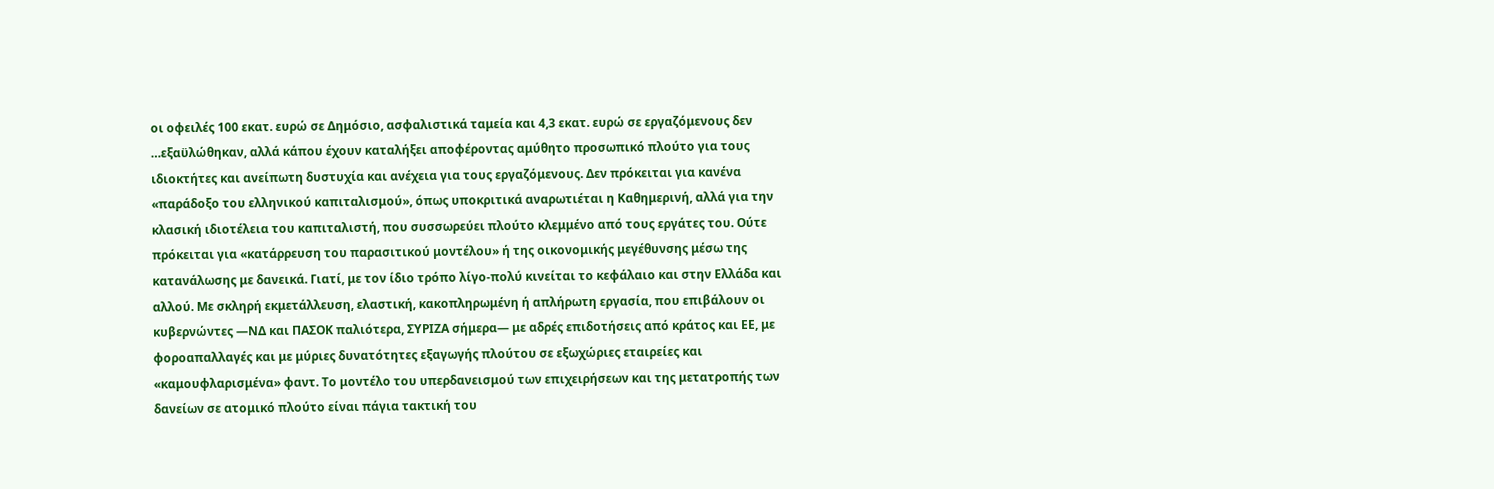οι οφειλές 100 εκατ. ευρώ σε Δημόσιο, ασφαλιστικά ταμεία και 4,3 εκατ. ευρώ σε εργαζόμενους δεν …εξαϋλώθηκαν, αλλά κάπου έχουν καταλήξει αποφέροντας αμύθητο προσωπικό πλούτο για τους ιδιοκτήτες και ανείπωτη δυστυχία και ανέχεια για τους εργαζόμενους. Δεν πρόκειται για κανένα «παράδοξο του ελληνικού καπιταλισμού», όπως υποκριτικά αναρωτιέται η Καθημερινή, αλλά για την κλασική ιδιοτέλεια του καπιταλιστή, που συσσωρεύει πλούτο κλεμμένο από τους εργάτες του. Ούτε πρόκειται για «κατάρρευση του παρασιτικού μοντέλου» ή της οικονομικής μεγέθυνσης μέσω της κατανάλωσης με δανεικά. Γιατί, με τον ίδιο τρόπο λίγο-πολύ κινείται το κεφάλαιο και στην Ελλάδα και αλλού. Με σκληρή εκμετάλλευση, ελαστική, κακοπληρωμένη ή απλήρωτη εργασία, που επιβάλουν οι κυβερνώντες ―ΝΔ και ΠΑΣΟΚ παλιότερα, ΣΥΡΙΖΑ σήμερα― με αδρές επιδοτήσεις από κράτος και ΕΕ, με φοροαπαλλαγές και με μύριες δυνατότητες εξαγωγής πλούτου σε εξωχώριες εταιρείες και «καμουφλαρισμένα» φαντ. Το μοντέλο του υπερδανεισμού των επιχειρήσεων και της μετατροπής των δανείων σε ατομικό πλούτο είναι πάγια τακτική του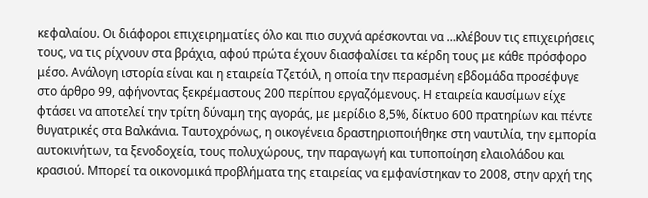κεφαλαίου. Οι διάφοροι επιχειρηματίες όλο και πιο συχνά αρέσκονται να …κλέβουν τις επιχειρήσεις τους, να τις ρίχνουν στα βράχια, αφού πρώτα έχουν διασφαλίσει τα κέρδη τους με κάθε πρόσφορο μέσο. Ανάλογη ιστορία είναι και η εταιρεία Τζετόιλ, η οποία την περασμένη εβδομάδα προσέφυγε στο άρθρο 99, αφήνοντας ξεκρέμαστους 200 περίπου εργαζόμενους. Η εταιρεία καυσίμων είχε φτάσει να αποτελεί την τρίτη δύναμη της αγοράς, με μερίδιο 8,5%, δίκτυο 600 πρατηρίων και πέντε θυγατρικές στα Βαλκάνια. Ταυτοχρόνως, η οικογένεια δραστηριοποιήθηκε στη ναυτιλία, την εμπορία αυτοκινήτων, τα ξενοδοχεία, τους πολυχώρους, την παραγωγή και τυποποίηση ελαιολάδου και κρασιού. Μπορεί τα οικονομικά προβλήματα της εταιρείας να εμφανίστηκαν το 2008, στην αρχή της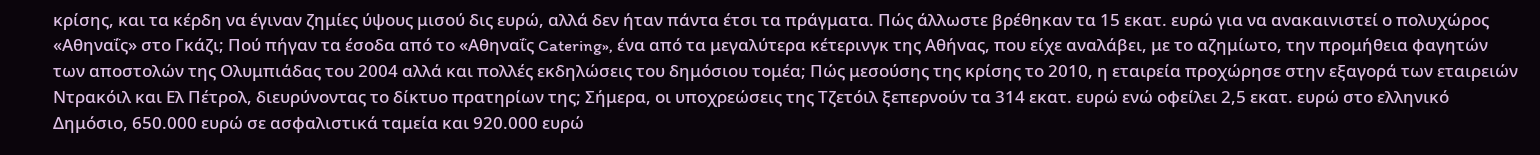κρίσης, και τα κέρδη να έγιναν ζημίες ύψους μισού δις ευρώ, αλλά δεν ήταν πάντα έτσι τα πράγματα. Πώς άλλωστε βρέθηκαν τα 15 εκατ. ευρώ για να ανακαινιστεί ο πολυχώρος «Αθηναΐς» στο Γκάζι; Πού πήγαν τα έσοδα από το «Αθηναΐς Catering», ένα από τα μεγαλύτερα κέτερινγκ της Αθήνας, που είχε αναλάβει, με το αζημίωτο, την προμήθεια φαγητών των αποστολών της Ολυμπιάδας του 2004 αλλά και πολλές εκδηλώσεις του δημόσιου τομέα; Πώς μεσούσης της κρίσης το 2010, η εταιρεία προχώρησε στην εξαγορά των εταιρειών Ντρακόιλ και Ελ Πέτρολ, διευρύνοντας το δίκτυο πρατηρίων της; Σήμερα, οι υποχρεώσεις της Τζετόιλ ξεπερνούν τα 314 εκατ. ευρώ ενώ οφείλει 2,5 εκατ. ευρώ στο ελληνικό Δημόσιο, 650.000 ευρώ σε ασφαλιστικά ταμεία και 920.000 ευρώ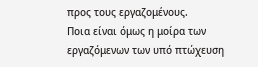προς τους εργαζομένους.
Ποια είναι όμως η μοίρα των εργαζόμενων των υπό πτώχευση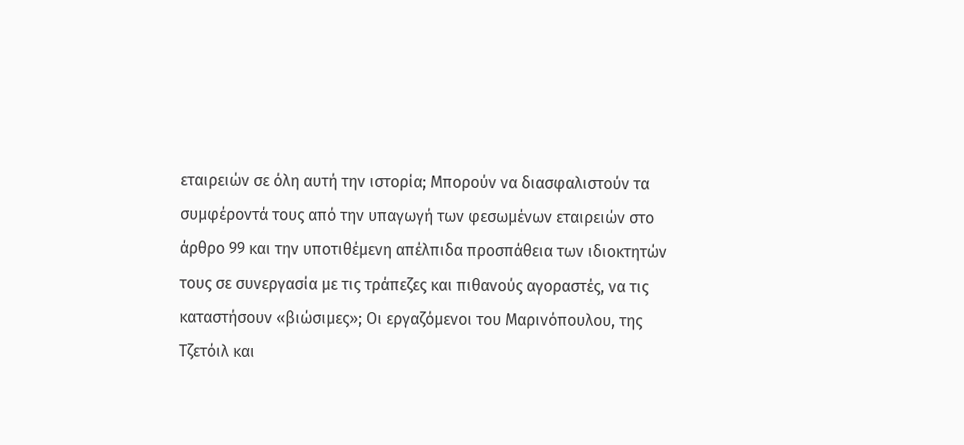εταιρειών σε όλη αυτή την ιστορία; Μπορούν να διασφαλιστούν τα συμφέροντά τους από την υπαγωγή των φεσωμένων εταιρειών στο άρθρο 99 και την υποτιθέμενη απέλπιδα προσπάθεια των ιδιοκτητών τους σε συνεργασία με τις τράπεζες και πιθανούς αγοραστές, να τις καταστήσουν «βιώσιμες»; Οι εργαζόμενοι του Μαρινόπουλου, της Τζετόιλ και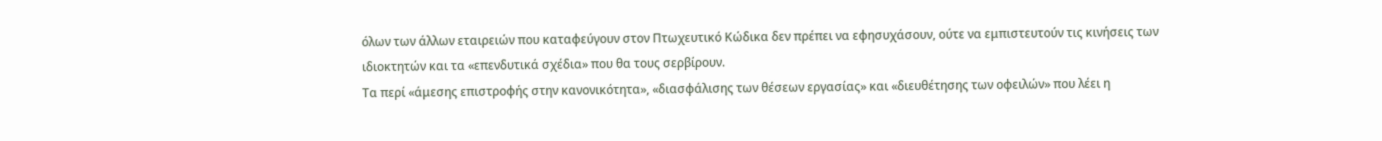όλων των άλλων εταιρειών που καταφεύγουν στον Πτωχευτικό Κώδικα δεν πρέπει να εφησυχάσουν, ούτε να εμπιστευτούν τις κινήσεις των ιδιοκτητών και τα «επενδυτικά σχέδια» που θα τους σερβίρουν.
Τα περί «άμεσης επιστροφής στην κανονικότητα», «διασφάλισης των θέσεων εργασίας» και «διευθέτησης των οφειλών» που λέει η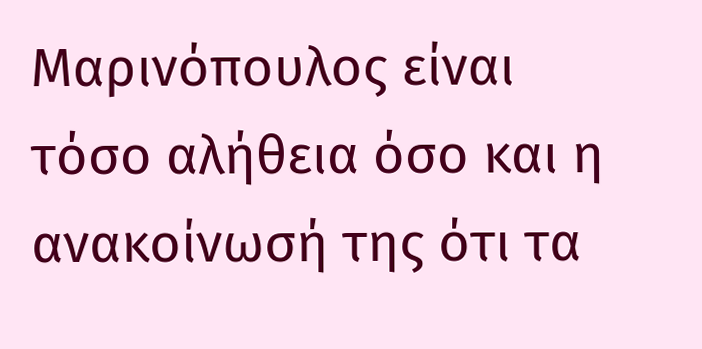Μαρινόπουλος είναι τόσο αλήθεια όσο και η ανακοίνωσή της ότι τα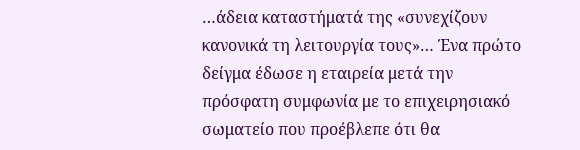…άδεια καταστήματά της «συνεχίζουν κανονικά τη λειτουργία τους»… Ένα πρώτο δείγμα έδωσε η εταιρεία μετά την πρόσφατη συμφωνία με το επιχειρησιακό σωματείο που προέβλεπε ότι θα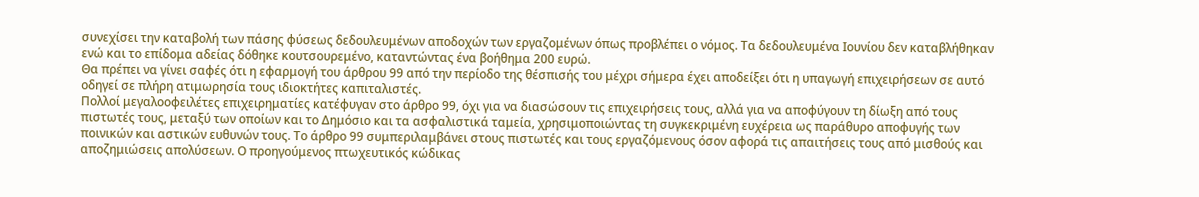συνεχίσει την καταβολή των πάσης φύσεως δεδουλευμένων αποδοχών των εργαζομένων όπως προβλέπει ο νόμος. Τα δεδουλευμένα Ιουνίου δεν καταβλήθηκαν ενώ και το επίδομα αδείας δόθηκε κουτσουρεμένο, καταντώντας ένα βοήθημα 200 ευρώ.
Θα πρέπει να γίνει σαφές ότι η εφαρμογή του άρθρου 99 από την περίοδο της θέσπισής του μέχρι σήμερα έχει αποδείξει ότι η υπαγωγή επιχειρήσεων σε αυτό οδηγεί σε πλήρη ατιμωρησία τους ιδιοκτήτες καπιταλιστές.
Πολλοί μεγαλοοφειλέτες επιχειρηματίες κατέφυγαν στο άρθρο 99, όχι για να διασώσουν τις επιχειρήσεις τους, αλλά για να αποφύγουν τη δίωξη από τους πιστωτές τους, μεταξύ των οποίων και το Δημόσιο και τα ασφαλιστικά ταμεία, χρησιμοποιώντας τη συγκεκριμένη ευχέρεια ως παράθυρο αποφυγής των ποινικών και αστικών ευθυνών τους. Το άρθρο 99 συμπεριλαμβάνει στους πιστωτές και τους εργαζόμενους όσον αφορά τις απαιτήσεις τους από μισθούς και αποζημιώσεις απολύσεων. Ο προηγούμενος πτωχευτικός κώδικας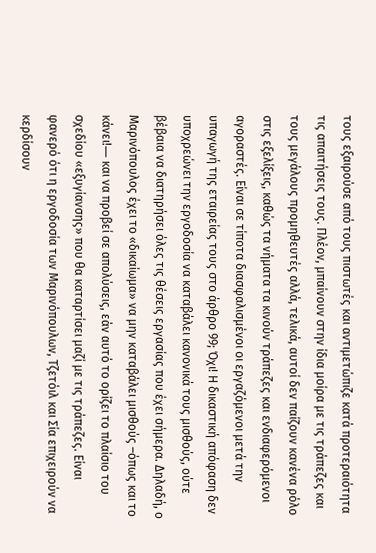τους εξαιρούσε από τους πιστωτές και αντιμετώπιζε κατά προτεραιότητα τις απαιτήσεις τους. Πλέον, μπαίνουν στην ίδια μοίρα με τις τράπεζες και τους μεγάλους προμηθευτές αλλά, τελικά, αυτοί δεν παίζουν κανένα ρόλο στις εξελίξεις, καθώς τα νήματα τα κινούν τράπεζες και ενδιαφερόμενοι αγοραστές. Είναι σε τίποτα διασφαλισμένοι οι εργαζόμενοι μετά την υπαγωγή της εταιρείας τους στο άρθρο 99; Όχι! Η δικαστική απόφαση δεν υποχρεώνει την εργοδοσία να καταβάλει κανονικά τους μισθούς, ούτε βέβαια να διατηρήσει όλες τις θέσεις εργασίας που έχει σήμερα. Δηλαδή, ο Μαρινόπουλος έχει το «δικαίωμα» να μην καταβάλει μισθούς –όπως και το κάνει!― και να προβεί σε απολύσεις, εάν αυτό το ορίζει το πλαίσιο του σχεδίου «εξυγίανσης» που θα καταρτίσει μαζί με τις τράπεζες. Είναι φανερό ότι η εργοδοσία των Μαρινόπουλων, Τζετόιλ και Σία επιχειρούν να κερδίσουν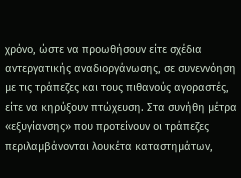χρόνο, ώστε να προωθήσουν είτε σχέδια αντεργατικής αναδιοργάνωσης, σε συνεννόηση με τις τράπεζες και τους πιθανούς αγοραστές, είτε να κηρύξουν πτώχευση. Στα συνήθη μέτρα «εξυγίανσης» που προτείνουν οι τράπεζες περιλαμβάνονται λουκέτα καταστημάτων,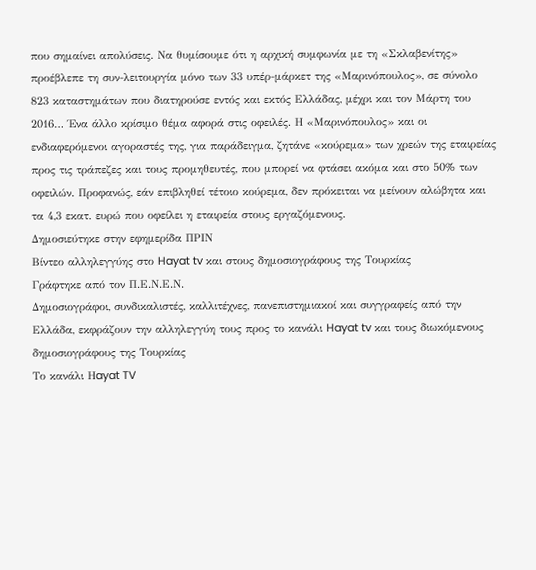που σημαίνει απολύσεις. Να θυμίσουμε ότι η αρχική συμφωνία με τη «Σκλαβενίτης» προέβλεπε τη συν-λειτουργία μόνο των 33 υπέρ-μάρκετ της «Μαρινόπουλος», σε σύνολο 823 καταστημάτων που διατηρούσε εντός και εκτός Ελλάδας, μέχρι και τον Μάρτη του 2016… Ένα άλλο κρίσιμο θέμα αφορά στις οφειλές. Η «Μαρινόπουλος» και οι ενδιαφερόμενοι αγοραστές της, για παράδειγμα, ζητάνε «κούρεμα» των χρεών της εταιρείας προς τις τράπεζες και τους προμηθευτές, που μπορεί να φτάσει ακόμα και στο 50% των οφειλών. Προφανώς, εάν επιβληθεί τέτοιο κούρεμα, δεν πρόκειται να μείνουν αλώβητα και τα 4,3 εκατ. ευρώ που οφείλει η εταιρεία στους εργαζόμενους.
Δημοσιεύτηκε στην εφημερίδα ΠΡΙΝ
Βίντεο αλληλεγγύης στο Hayat tv και στους δημοσιογράφους της Τουρκίας
Γράφτηκε από τον Π.Ε.Ν.Ε.Ν.
Δημοσιογράφοι, συνδικαλιστές, καλλιτέχνες, πανεπιστημιακοί και συγγραφείς από την Ελλάδα, εκφράζουν την αλληλεγγύη τους προς το κανάλι Hayat tv και τους διωκόμενους δημοσιογράφους της Τουρκίας
Το κανάλι Ηayat TV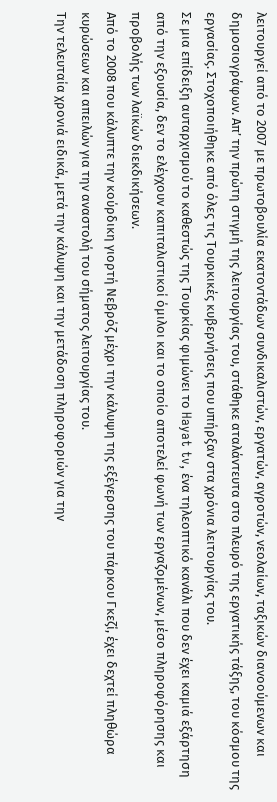λειτουργεί από το 2007 με πρωτοβουλία εκατοντάδων συνδικαλιστών, εργατών, αγροτών, νεολαίων, ταξικών διανοούμενων και δημοσιογράφων. Απ’ την πρώτη στιγμή της λειτουργίας του, στάθηκε αταλάντευτα στο πλευρό της εργατικής τάξης, του κόσμου της εργασίας. Στοχοποιήθηκε από όλες τις Τουρκικές κυβερνήσεις που υπήρξαν στα χρόνια λειτουργίας του.
Σε μια επίδειξη αυταρχισμού το καθεστώς της Τουρκίας φιμώνει το Hayat tv, ένα τηλεοπτικό κανάλι που δεν έχει καμιά εξάρτηση από την εξουσία, δεν το ελέγχουν καπιταλιστικοί όμιλοι και το οποίο αποτελεί φωνή των εργαζομένων, μέσο πληροφόρησης και προβολής των λαϊκών διεκδικήσεων.
Από το 2008 που κάλυπτε την κούρδικη γιορτή Νεβρόζ μέχρι την κάλυψη της εξέγερσης του πάρκου Γκεζί, έχει δεχτεί πληθώρα κυρώσεων και απειλών για την αναστολή του σήματος λειτουργίας του.
Την τελευταία χρονιά ειδικά, μετά την κάλυψη και την μετάδοση πληροφοριών για την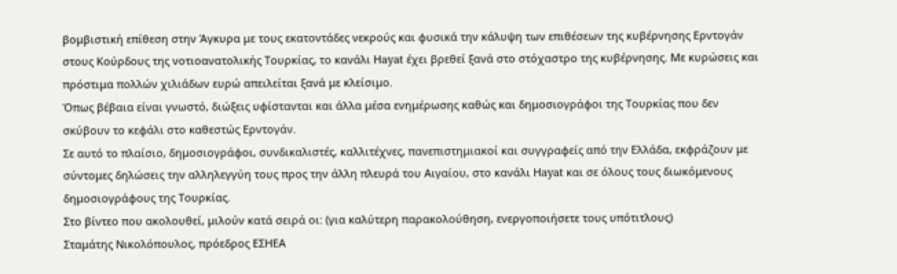βομβιστική επίθεση στην Άγκυρα με τους εκατοντάδες νεκρούς και φυσικά την κάλυψη των επιθέσεων της κυβέρνησης Ερντογάν στους Κούρδους της νοτιοανατολικής Τουρκίας, το κανάλι Ηayat έχει βρεθεί ξανά στο στόχαστρο της κυβέρνησης. Με κυρώσεις και πρόστιμα πολλών χιλιάδων ευρώ απειλείται ξανά με κλείσιμο.
Όπως βέβαια είναι γνωστό, διώξεις υφίστανται και άλλα μέσα ενημέρωσης καθώς και δημοσιογράφοι της Τουρκίας που δεν σκύβουν το κεφάλι στο καθεστώς Ερντογάν.
Σε αυτό το πλαίσιο, δημοσιογράφοι, συνδικαλιστές, καλλιτέχνες, πανεπιστημιακοί και συγγραφείς από την Ελλάδα, εκφράζουν με σύντομες δηλώσεις την αλληλεγγύη τους προς την άλλη πλευρά του Αιγαίου, στο κανάλι Ηayat και σε όλους τους διωκόμενους δημοσιογράφους της Τουρκίας.
Στο βίντεο που ακολουθεί, μιλούν κατά σειρά οι: (για καλύτερη παρακολούθηση, ενεργοποιήσετε τους υπότιτλους)
Σταμάτης Νικολόπουλος, πρόεδρος ΕΣΗΕΑ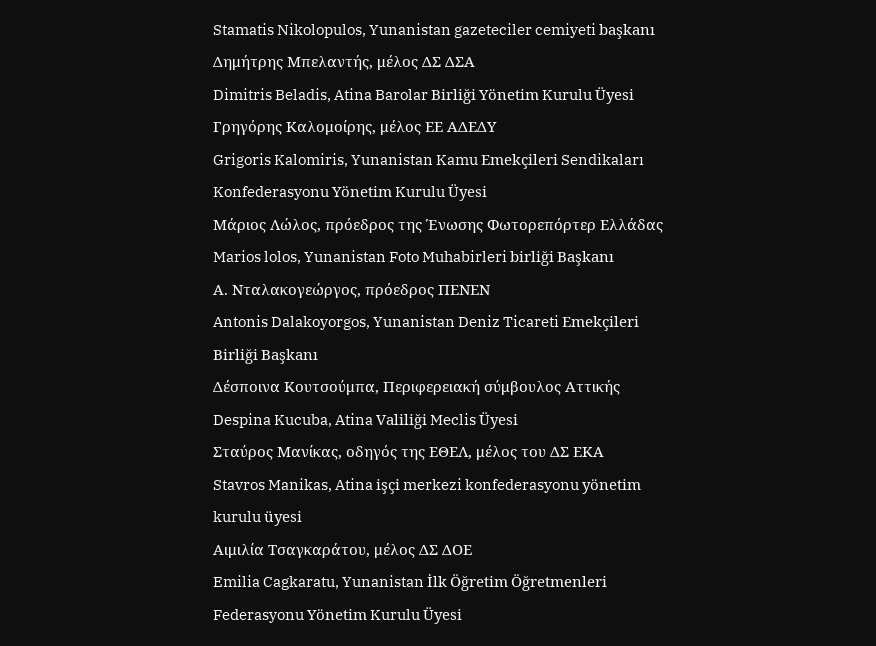Stamatis Nikolopulos, Yunanistan gazeteciler cemiyeti başkanı
Δημήτρης Μπελαντής, μέλος ΔΣ ΔΣΑ
Dimitris Beladis, Atina Barolar Birliği Yönetim Kurulu Üyesi
Γρηγόρης Καλομοίρης, μέλος ΕΕ ΑΔΕΔΥ
Grigoris Kalomiris, Yunanistan Kamu Emekçileri Sendikaları Konfederasyonu Yönetim Kurulu Üyesi
Μάριος Λώλος, πρόεδρος της Ένωσης Φωτορεπόρτερ Ελλάδας
Marios lolos, Yunanistan Foto Muhabirleri birliği Başkanı
Α. Νταλακογεώργος, πρόεδρος ΠΕΝΕΝ
Antonis Dalakoyorgos, Yunanistan Deniz Ticareti Emekçileri Birliği Başkanı
Δέσποινα Κουτσούμπα, Περιφερειακή σύμβουλος Αττικής
Despina Kucuba, Atina Valiliği Meclis Üyesi
Σταύρος Μανίκας, οδηγός της ΕΘΕΛ, μέλος του ΔΣ ΕΚΑ
Stavros Manikas, Atina işçi merkezi konfederasyonu yönetim kurulu üyesi
Αιμιλία Τσαγκαράτου, μέλος ΔΣ ΔΟΕ
Emilia Cagkaratu, Yunanistan İlk Öğretim Öğretmenleri Federasyonu Yönetim Kurulu Üyesi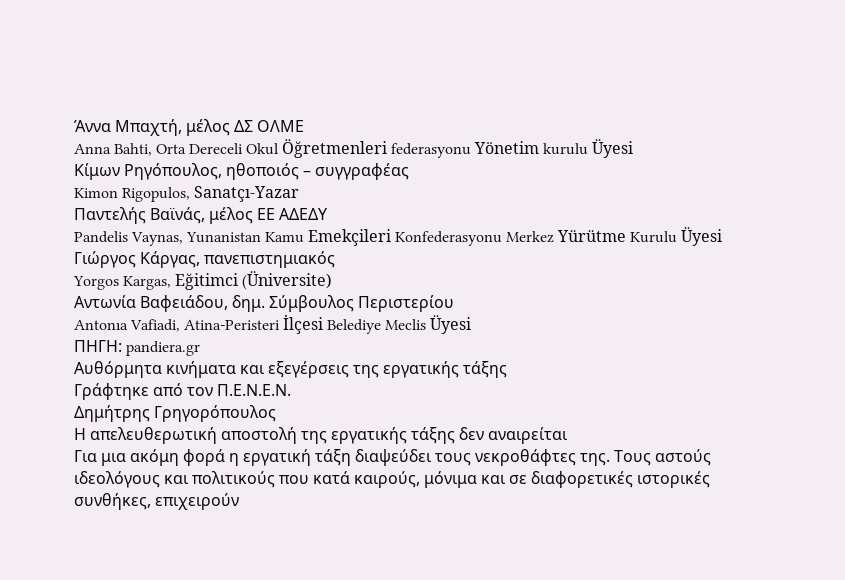Άννα Μπαχτή, μέλος ΔΣ ΟΛΜΕ
Anna Bahti, Orta Dereceli Okul Öğretmenleri federasyonu Yönetim kurulu Üyesi
Κίμων Ρηγόπουλος, ηθοποιός – συγγραφέας
Kimon Rigopulos, Sanatçı-Yazar
Παντελής Βαϊνάς, μέλος ΕΕ ΑΔΕΔΥ
Pandelis Vaynas, Yunanistan Kamu Emekçileri Konfederasyonu Merkez Yürütme Kurulu Üyesi
Γιώργος Κάργας, πανεπιστημιακός
Yorgos Kargas, Eğitimci (Üniversite)
Αντωνία Βαφειάδου, δημ. Σύμβουλος Περιστερίου
Antonıa Vafiadi, Atina-Peristeri İlçesi Belediye Meclis Üyesi
ΠΗΓΗ: pandiera.gr
Αυθόρμητα κινήματα και εξεγέρσεις της εργατικής τάξης
Γράφτηκε από τον Π.Ε.Ν.Ε.Ν.
Δημήτρης Γρηγορόπουλος
Η απελευθερωτική αποστολή της εργατικής τάξης δεν αναιρείται
Για μια ακόμη φορά η εργατική τάξη διαψεύδει τους νεκροθάφτες της. Τους αστούς ιδεολόγους και πολιτικούς που κατά καιρούς, μόνιμα και σε διαφορετικές ιστορικές συνθήκες, επιχειρούν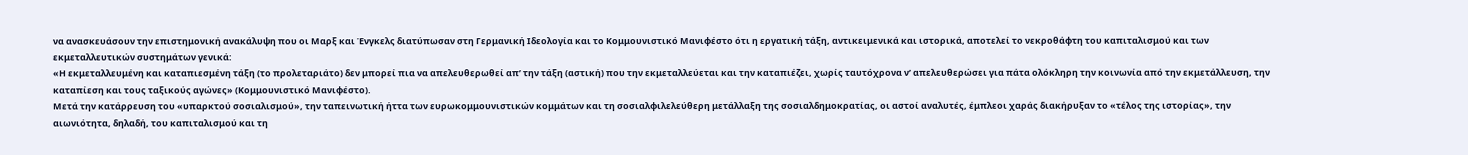να ανασκευάσουν την επιστημονική ανακάλυψη που οι Μαρξ και Ένγκελς διατύπωσαν στη Γερμανική Ιδεολογία και το Κομμουνιστικό Μανιφέστο ότι η εργατική τάξη, αντικειμενικά και ιστορικά, αποτελεί το νεκροθάφτη του καπιταλισμού και των εκμεταλλευτικών συστημάτων γενικά:
«Η εκμεταλλευμένη και καταπιεσμένη τάξη (το προλεταριάτο) δεν μπορεί πια να απελευθερωθεί απ’ την τάξη (αστική) που την εκμεταλλεύεται και την καταπιέζει, χωρίς ταυτόχρονα ν’ απελευθερώσει για πάτα ολόκληρη την κοινωνία από την εκμετάλλευση, την καταπίεση και τους ταξικούς αγώνες» (Κομμουνιστικό Μανιφέστο).
Μετά την κατάρρευση του «υπαρκτού σοσιαλισμού», την ταπεινωτική ήττα των ευρωκομμουνιστικών κομμάτων και τη σοσιαλφιλελεύθερη μετάλλαξη της σοσιαλδημοκρατίας, οι αστοί αναλυτές, έμπλεοι χαράς διακήρυξαν το «τέλος της ιστορίας», την αιωνιότητα, δηλαδή, του καπιταλισμού και τη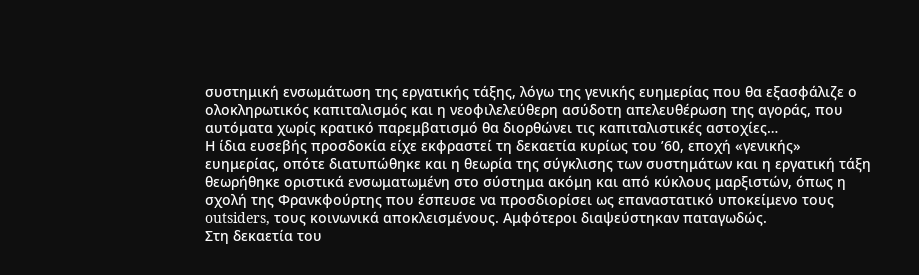συστημική ενσωμάτωση της εργατικής τάξης, λόγω της γενικής ευημερίας που θα εξασφάλιζε ο ολοκληρωτικός καπιταλισμός και η νεοφιλελεύθερη ασύδοτη απελευθέρωση της αγοράς, που αυτόματα χωρίς κρατικό παρεμβατισμό θα διορθώνει τις καπιταλιστικές αστοχίες…
Η ίδια ευσεβής προσδοκία είχε εκφραστεί τη δεκαετία κυρίως του ’60, εποχή «γενικής» ευημερίας, οπότε διατυπώθηκε και η θεωρία της σύγκλισης των συστημάτων και η εργατική τάξη θεωρήθηκε οριστικά ενσωματωμένη στο σύστημα ακόμη και από κύκλους μαρξιστών, όπως η σχολή της Φρανκφούρτης που έσπευσε να προσδιορίσει ως επαναστατικό υποκείμενο τους outsiders, τους κοινωνικά αποκλεισμένους. Αμφότεροι διαψεύστηκαν παταγωδώς.
Στη δεκαετία του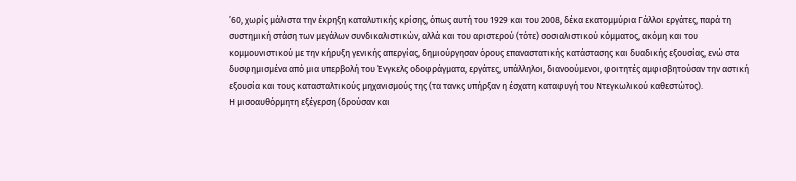’60, χωρίς μάλιστα την έκρηξη καταλυτικής κρίσης, όπως αυτή του 1929 και του 2008, δέκα εκατομμύρια Γάλλοι εργάτες, παρά τη συστημική στάση των μεγάλων συνδικαλιστικών, αλλά και του αριστερού (τότε) σοσιαλιστικού κόμματος, ακόμη και του κομμουνιστικού με την κήρυξη γενικής απεργίας, δημιούργησαν όρους επαναστατικής κατάστασης και δυαδικής εξουσίας, ενώ στα δυσφημισμένα από μια υπερβολή του Ένγκελς οδοφράγματα, εργάτες, υπάλληλοι, διανοούμενοι, φοιτητές αμφισβητούσαν την αστική εξουσία και τους κατασταλτικούς μηχανισμούς της (τα τανκς υπήρξαν η έσχατη καταφυγή του Ντεγκωλικού καθεστώτος).
Η μισοαυθόρμητη εξέγερση (δρούσαν και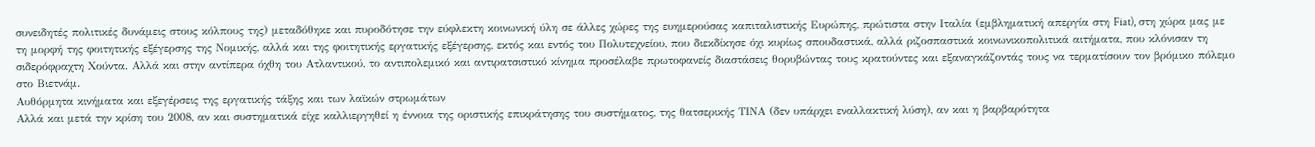συνειδητές πολιτικές δυνάμεις στους κόλπους της) μεταδόθηκε και πυροδότησε την εύφλεκτη κοινωνική ύλη σε άλλες χώρες της ευημερούσας καπιταλιστικής Ευρώπης, πρώτιστα στην Ιταλία (εμβληματική απεργία στη Fiat), στη χώρα μας με τη μορφή της φοιτητικής εξέγερσης της Νομικής, αλλά και της φοιτητικής εργατικής εξέγερσης, εκτός και εντός του Πολυτεχνείου, που διεκδίκησε όχι κυρίως σπουδαστικά, αλλά ριζοσπαστικά κοινωνικοπολιτικά αιτήματα, που κλόνισαν τη σιδερόφραχτη Χούντα. Αλλά και στην αντίπερα όχθη του Ατλαντικού, το αντιπολεμικό και αντιρατσιστικό κίνημα προσέλαβε πρωτοφανείς διαστάσεις θορυβώντας τους κρατούντες και εξαναγκάζοντάς τους να τερματίσουν τον βρόμικο πόλεμο στο Βιετνάμ.
Αυθόρμητα κινήματα και εξεγέρσεις της εργατικής τάξης και των λαϊκών στρωμάτων
Αλλά και μετά την κρίση του 2008, αν και συστηματικά είχε καλλιεργηθεί η έννοια της οριστικής επικράτησης του συστήματος, της θατσερικής ΤΙΝΑ (δεν υπάρχει εναλλακτική λύση), αν και η βαρβαρότητα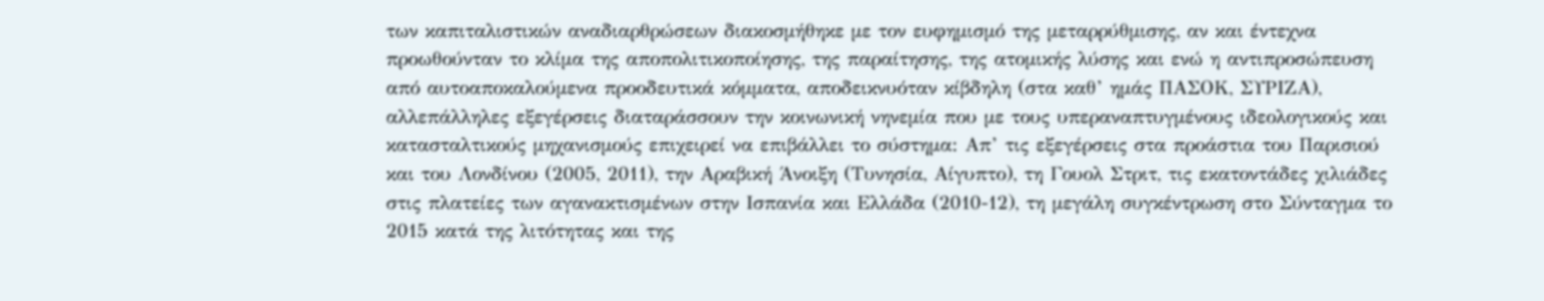των καπιταλιστικών αναδιαρθρώσεων διακοσμήθηκε με τον ευφημισμό της μεταρρύθμισης, αν και έντεχνα προωθούνταν το κλίμα της αποπολιτικοποίησης, της παραίτησης, της ατομικής λύσης και ενώ η αντιπροσώπευση από αυτοαποκαλούμενα προοδευτικά κόμματα, αποδεικνυόταν κίβδηλη (στα καθ’ ημάς ΠΑΣΟΚ, ΣΥΡΙΖΑ), αλλεπάλληλες εξεγέρσεις διαταράσσουν την κοινωνική νηνεμία που με τους υπεραναπτυγμένους ιδεολογικούς και κατασταλτικούς μηχανισμούς επιχειρεί να επιβάλλει το σύστημα: Απ’ τις εξεγέρσεις στα προάστια του Παρισιού και του Λονδίνου (2005, 2011), την Αραβική Άνοιξη (Τυνησία, Αίγυπτο), τη Γουολ Στριτ, τις εκατοντάδες χιλιάδες στις πλατείες των αγανακτισμένων στην Ισπανία και Ελλάδα (2010-12), τη μεγάλη συγκέντρωση στο Σύνταγμα το 2015 κατά της λιτότητας και της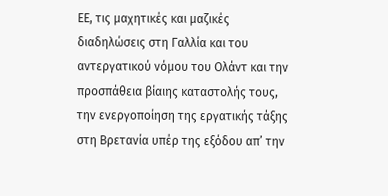ΕΕ, τις μαχητικές και μαζικές διαδηλώσεις στη Γαλλία και του αντεργατικού νόμου του Ολάντ και την προσπάθεια βίαιης καταστολής τους, την ενεργοποίηση της εργατικής τάξης στη Βρετανία υπέρ της εξόδου απ’ την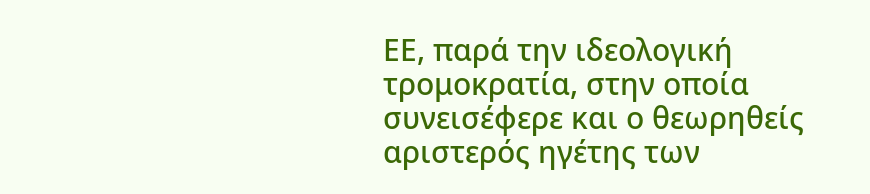ΕΕ, παρά την ιδεολογική τρομοκρατία, στην οποία συνεισέφερε και ο θεωρηθείς αριστερός ηγέτης των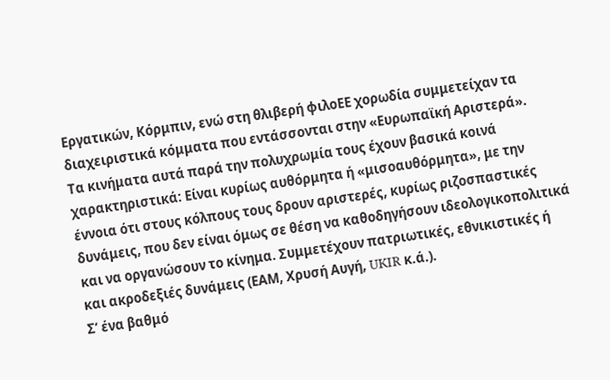Εργατικών, Κόρμπιν, ενώ στη θλιβερή φιλοΕΕ χορωδία συμμετείχαν τα διαχειριστικά κόμματα που εντάσσονται στην «Ευρωπαϊκή Αριστερά».
Τα κινήματα αυτά παρά την πολυχρωμία τους έχουν βασικά κοινά χαρακτηριστικά: Είναι κυρίως αυθόρμητα ή «μισοαυθόρμητα», με την έννοια ότι στους κόλπους τους δρουν αριστερές, κυρίως ριζοσπαστικές δυνάμεις, που δεν είναι όμως σε θέση να καθοδηγήσουν ιδεολογικοπολιτικά και να οργανώσουν το κίνημα. Συμμετέχουν πατριωτικές, εθνικιστικές ή και ακροδεξιές δυνάμεις (ΕΑΜ, Χρυσή Αυγή, UKIR κ.ά.).
Σ’ ένα βαθμό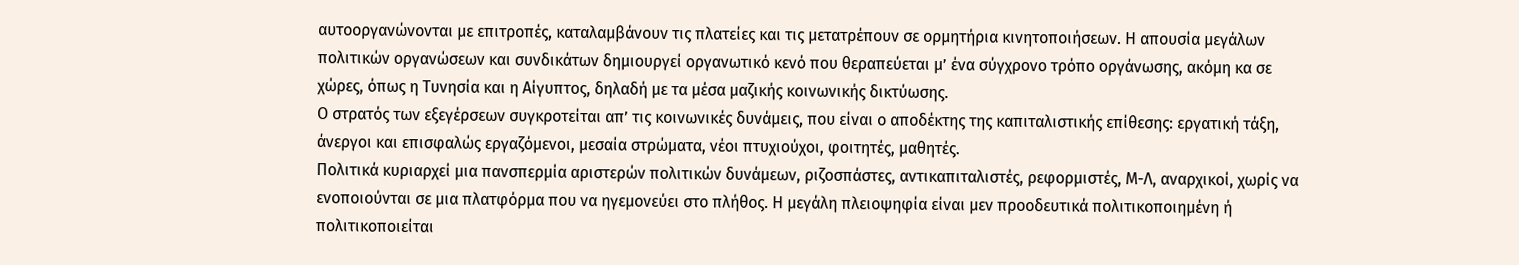αυτοοργανώνονται με επιτροπές, καταλαμβάνουν τις πλατείες και τις μετατρέπουν σε ορμητήρια κινητοποιήσεων. Η απουσία μεγάλων πολιτικών οργανώσεων και συνδικάτων δημιουργεί οργανωτικό κενό που θεραπεύεται μ’ ένα σύγχρονο τρόπο οργάνωσης, ακόμη κα σε χώρες, όπως η Τυνησία και η Αίγυπτος, δηλαδή με τα μέσα μαζικής κοινωνικής δικτύωσης.
Ο στρατός των εξεγέρσεων συγκροτείται απ’ τις κοινωνικές δυνάμεις, που είναι ο αποδέκτης της καπιταλιστικής επίθεσης: εργατική τάξη, άνεργοι και επισφαλώς εργαζόμενοι, μεσαία στρώματα, νέοι πτυχιούχοι, φοιτητές, μαθητές.
Πολιτικά κυριαρχεί μια πανσπερμία αριστερών πολιτικών δυνάμεων, ριζοσπάστες, αντικαπιταλιστές, ρεφορμιστές, Μ-Λ, αναρχικοί, χωρίς να ενοποιούνται σε μια πλατφόρμα που να ηγεμονεύει στο πλήθος. Η μεγάλη πλειοψηφία είναι μεν προοδευτικά πολιτικοποιημένη ή πολιτικοποιείται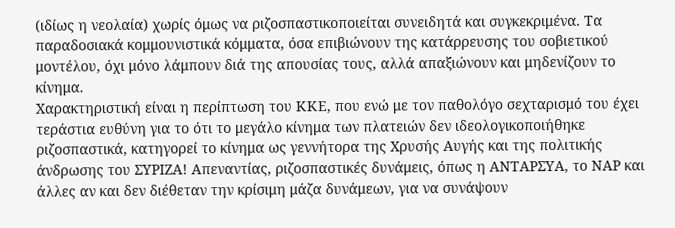(ιδίως η νεολαία) χωρίς όμως να ριζοσπαστικοποιείται συνειδητά και συγκεκριμένα. Τα παραδοσιακά κομμουνιστικά κόμματα, όσα επιβιώνουν της κατάρρευσης του σοβιετικού μοντέλου, όχι μόνο λάμπουν διά της απουσίας τους, αλλά απαξιώνουν και μηδενίζουν το κίνημα.
Χαρακτηριστική είναι η περίπτωση του ΚΚΕ, που ενώ με τον παθολόγο σεχταρισμό του έχει τεράστια ευθύνη για το ότι το μεγάλο κίνημα των πλατειών δεν ιδεολογικοποιήθηκε ριζοσπαστικά, κατηγορεί το κίνημα ως γεννήτορα της Χρυσής Αυγής και της πολιτικής άνδρωσης του ΣΥΡΙΖΑ! Απεναντίας, ριζοσπαστικές δυνάμεις, όπως η ΑΝΤΑΡΣΥΑ, το ΝΑΡ και άλλες αν και δεν διέθεταν την κρίσιμη μάζα δυνάμεων, για να συνάψουν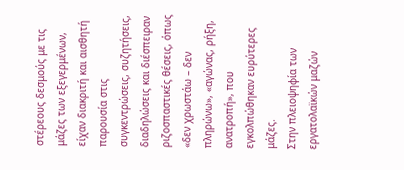στέρεους δεσμούς με τις μάζες των εξεγερμένων, είχαν διακριτή και αισθητή παρουσία στις συγκεντρώσεις, συζητήσεις, διαδηλώσεις και διέσπειραν ριζοσπαστικές θέσεις, όπως «δεν χρωστάω – δεν πληρώνω», «αγώνας, ρήξη, ανατροπή», που εγκολπώθηκαν ευρύτερες μάζες.
Στην πλειοψηφία των εργατολαϊκών μαζών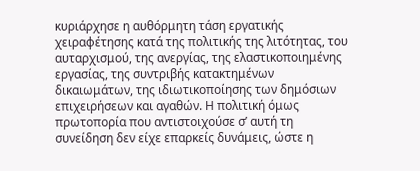κυριάρχησε η αυθόρμητη τάση εργατικής χειραφέτησης κατά της πολιτικής της λιτότητας, του αυταρχισμού, της ανεργίας, της ελαστικοποιημένης εργασίας, της συντριβής κατακτημένων δικαιωμάτων, της ιδιωτικοποίησης των δημόσιων επιχειρήσεων και αγαθών. Η πολιτική όμως πρωτοπορία που αντιστοιχούσε σ’ αυτή τη συνείδηση δεν είχε επαρκείς δυνάμεις, ώστε η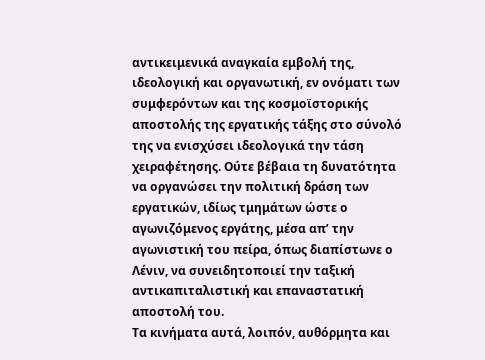αντικειμενικά αναγκαία εμβολή της, ιδεολογική και οργανωτική, εν ονόματι των συμφερόντων και της κοσμοϊστορικής αποστολής της εργατικής τάξης στο σύνολό της να ενισχύσει ιδεολογικά την τάση χειραφέτησης. Ούτε βέβαια τη δυνατότητα να οργανώσει την πολιτική δράση των εργατικών, ιδίως τμημάτων ώστε ο αγωνιζόμενος εργάτης, μέσα απ’ την αγωνιστική του πείρα, όπως διαπίστωνε ο Λένιν, να συνειδητοποιεί την ταξική αντικαπιταλιστική και επαναστατική αποστολή του.
Τα κινήματα αυτά, λοιπόν, αυθόρμητα και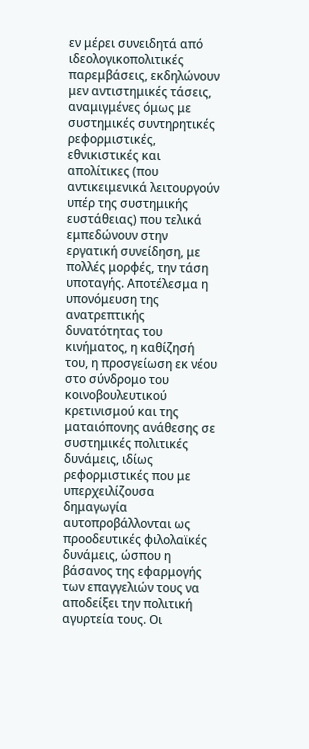εν μέρει συνειδητά από ιδεολογικοπολιτικές παρεμβάσεις, εκδηλώνουν μεν αντιστημικές τάσεις, αναμιγμένες όμως με συστημικές συντηρητικές ρεφορμιστικές, εθνικιστικές και απολίτικες (που αντικειμενικά λειτουργούν υπέρ της συστημικής ευστάθειας) που τελικά εμπεδώνουν στην εργατική συνείδηση, με πολλές μορφές, την τάση υποταγής. Αποτέλεσμα η υπονόμευση της ανατρεπτικής δυνατότητας του κινήματος, η καθίζησή του, η προσγείωση εκ νέου στο σύνδρομο του κοινοβουλευτικού κρετινισμού και της ματαιόπονης ανάθεσης σε συστημικές πολιτικές δυνάμεις, ιδίως ρεφορμιστικές που με υπερχειλίζουσα δημαγωγία αυτοπροβάλλονται ως προοδευτικές φιλολαϊκές δυνάμεις, ώσπου η βάσανος της εφαρμογής των επαγγελιών τους να αποδείξει την πολιτική αγυρτεία τους. Οι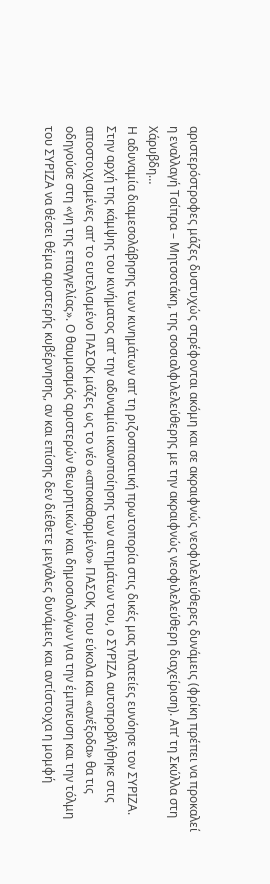αριστερόστροφες μάζες δυστυχώς στρέφονται ακόμη και σε ακραιφνώς νεοφιλελεύθερες δυνάμεις (φρίκη πρέπει να προκαλεί η εναλλαγή Τσίπρα – Μητσοτάκη, της σοσιαλφιλελεύθερης με την ακραιφνώς νεοφιλελεύθερη διαχείριση). Απ’ τη Σκύλλα στη Χάρυβδη…
Η αδυναμία διαμεσολάβησης των κινημάτων απ’ τη ριζοσπαστική πρωτοπορία στις δικές μας πλατείες ευνόησε τον ΣΥΡΙΖΑ. Στην αρχή της κάμψης του κινήματος απ’ την αδυναμία ικανοποίησης των αιτημάτων του, ο ΣΥΡΙΖΑ αυτοπροβλήθηκε στις αποστοιχισμένες απ’ το ευτελισμένο ΠΑΣΟΚ μάζες ως το νέο «αποκαθαρμένο» ΠΑΣΟΚ, που εύκολα και «ανέξοδα» θα τις οδηγούσε στη «γη της επαγγελίας». Ο θαυμασμός αριστερών θεωρητικών και δημοσιολόγων για την έμπνευση και την τόλμη του ΣΥΡΙΖΑ να θέσει θέμα αριστερής κυβέρνησης, αν και επίσης δεν διέθετε μεγάλες δυνάμεις και αντίστοιχα η μομφή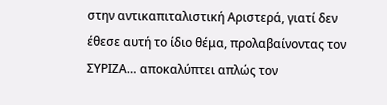στην αντικαπιταλιστική Αριστερά, γιατί δεν έθεσε αυτή το ίδιο θέμα, προλαβαίνοντας τον ΣΥΡΙΖΑ… αποκαλύπτει απλώς τον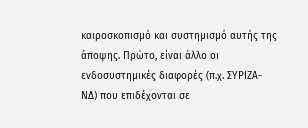καιροσκοπισμό και συστημισμό αυτής της άποψης. Πρώτο, είναι άλλο οι ενδοσυστημικές διαφορές (π.χ. ΣΥΡΙΖΑ-ΝΔ) που επιδέχονται σε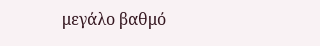μεγάλο βαθμό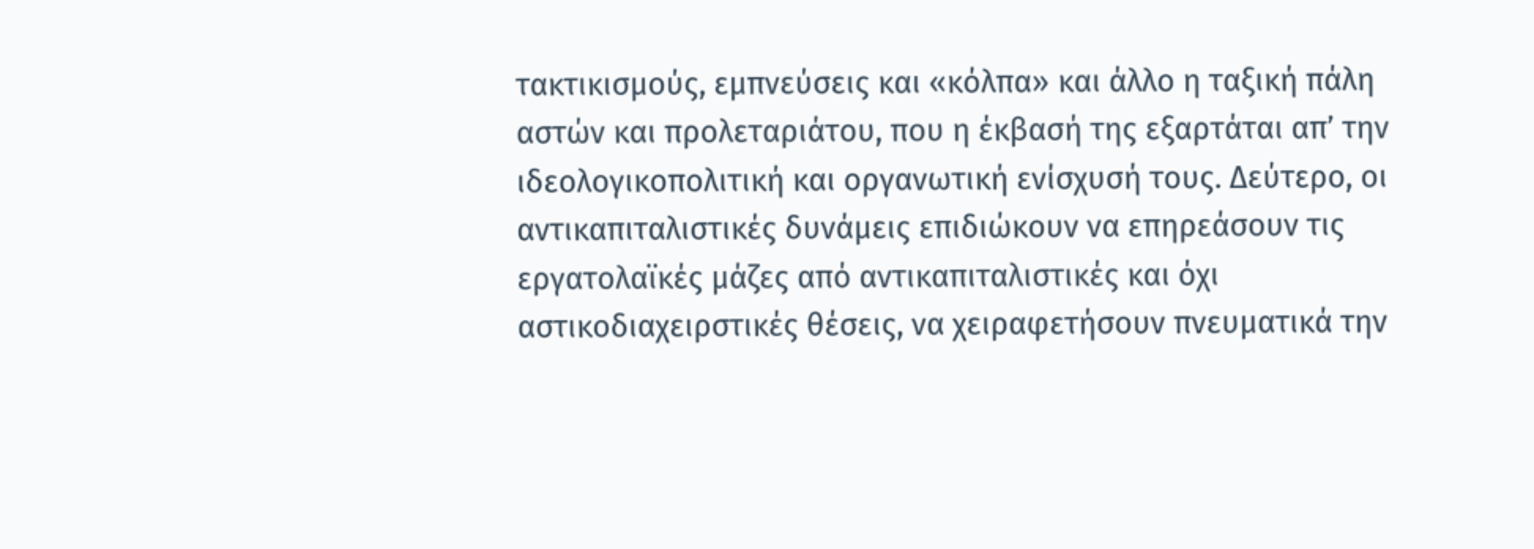τακτικισμούς, εμπνεύσεις και «κόλπα» και άλλο η ταξική πάλη αστών και προλεταριάτου, που η έκβασή της εξαρτάται απ’ την ιδεολογικοπολιτική και οργανωτική ενίσχυσή τους. Δεύτερο, οι αντικαπιταλιστικές δυνάμεις επιδιώκουν να επηρεάσουν τις εργατολαϊκές μάζες από αντικαπιταλιστικές και όχι αστικοδιαχειρστικές θέσεις, να χειραφετήσουν πνευματικά την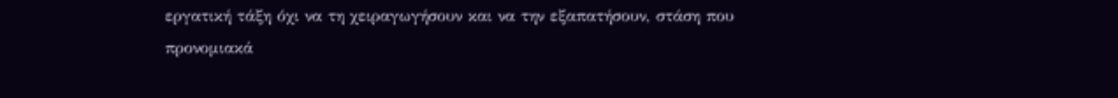εργατική τάξη όχι να τη χειραγωγήσουν και να την εξαπατήσουν, στάση που προνομιακά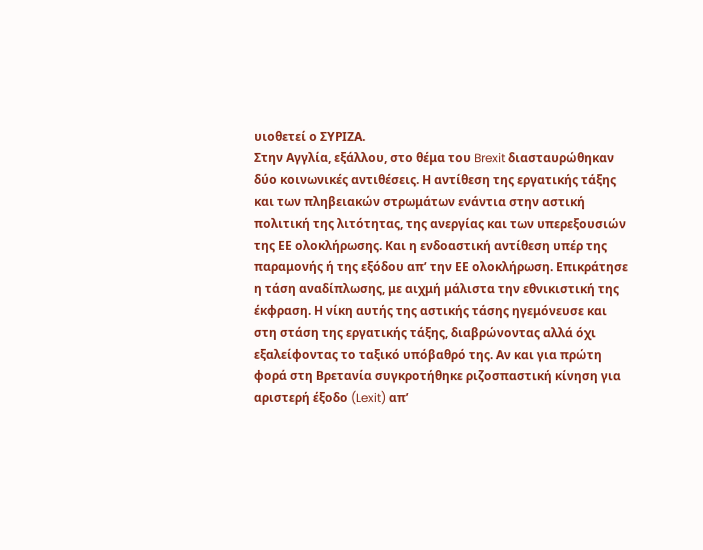υιοθετεί ο ΣΥΡΙΖΑ.
Στην Αγγλία, εξάλλου, στο θέμα του Brexit διασταυρώθηκαν δύο κοινωνικές αντιθέσεις. Η αντίθεση της εργατικής τάξης και των πληβειακών στρωμάτων ενάντια στην αστική πολιτική της λιτότητας, της ανεργίας και των υπερεξουσιών της ΕΕ ολοκλήρωσης. Και η ενδοαστική αντίθεση υπέρ της παραμονής ή της εξόδου απ’ την ΕΕ ολοκλήρωση. Επικράτησε η τάση αναδίπλωσης, με αιχμή μάλιστα την εθνικιστική της έκφραση. Η νίκη αυτής της αστικής τάσης ηγεμόνευσε και στη στάση της εργατικής τάξης, διαβρώνοντας αλλά όχι εξαλείφοντας το ταξικό υπόβαθρό της. Αν και για πρώτη φορά στη Βρετανία συγκροτήθηκε ριζοσπαστική κίνηση για αριστερή έξοδο (Lexit) απ’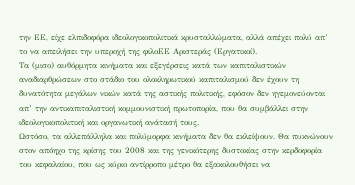την ΕΕ, είχε ελπιδοφόρα ιδεολογικοπολιτικά κρυσταλλώματα, αλλά απέχει πολύ απ’ το να απειλήσει την υπεροχή της φιλοΕΕ Αριστεράς (Εργατικοί).
Τα (μισο) αυθόρμητα κινήματα και εξεγέρσεις κατά των καπιταλιστικών αναδιαρθρώσεων στο στάδιο του ολοκληρωτικού καπιταλισμού δεν έχουν τη δυνατότητα μεγάλων νικών κατά της αστικής πολιτικής, εφόσον δεν ηγεμονεύονται απ’ την αντικαπιταλιστική κομμουνιστική πρωτοπορία, που θα συμβάλλει στην ιδεολογικοπολιτική και οργανωτική ανάτασή τους.
Ωστόσο, τα αλλεπάλληλα και πολύμορφα κινήματα δεν θα εκλείψουν. Θα πυκνώνουν στον απόηχο της κρίσης του 2008 και της γενικότερης δυστοκίας στην κερδοφορία του κεφαλαίου, που ως κύριο αντίρροπο μέτρο θα εξακολουθήσει να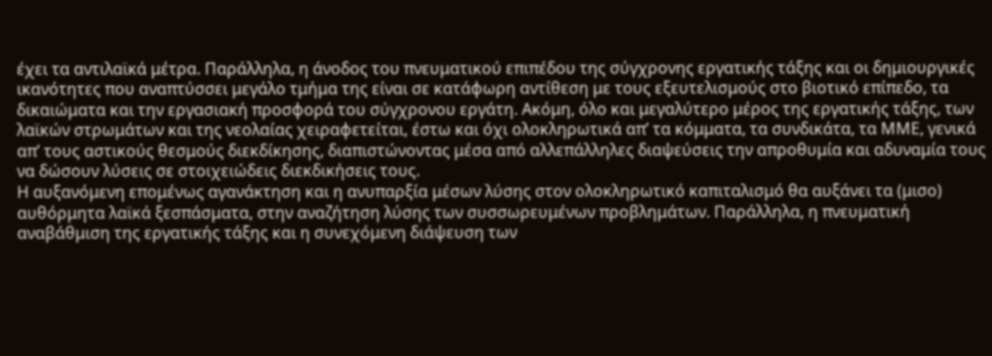έχει τα αντιλαϊκά μέτρα. Παράλληλα, η άνοδος του πνευματικού επιπέδου της σύγχρονης εργατικής τάξης και οι δημιουργικές ικανότητες που αναπτύσσει μεγάλο τμήμα της είναι σε κατάφωρη αντίθεση με τους εξευτελισμούς στο βιοτικό επίπεδο, τα δικαιώματα και την εργασιακή προσφορά του σύγχρονου εργάτη. Ακόμη, όλο και μεγαλύτερο μέρος της εργατικής τάξης, των λαϊκών στρωμάτων και της νεολαίας χειραφετείται, έστω και όχι ολοκληρωτικά απ’ τα κόμματα, τα συνδικάτα, τα ΜΜΕ, γενικά απ’ τους αστικούς θεσμούς διεκδίκησης, διαπιστώνοντας μέσα από αλλεπάλληλες διαψεύσεις την απροθυμία και αδυναμία τους να δώσουν λύσεις σε στοιχειώδεις διεκδικήσεις τους.
Η αυξανόμενη επομένως αγανάκτηση και η ανυπαρξία μέσων λύσης στον ολοκληρωτικό καπιταλισμό θα αυξάνει τα (μισο) αυθόρμητα λαϊκά ξεσπάσματα, στην αναζήτηση λύσης των συσσωρευμένων προβλημάτων. Παράλληλα, η πνευματική αναβάθμιση της εργατικής τάξης και η συνεχόμενη διάψευση των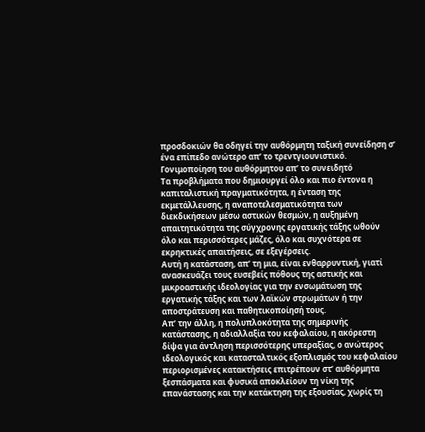προσδοκιών θα οδηγεί την αυθόρμητη ταξική συνείδηση σ’ ένα επίπεδο ανώτερο απ’ το τρεντγιουνιστικό.
Γονιμοποίηση του αυθόρμητου απ’ το συνειδητό
Τα προβλήματα που δημιουργεί όλο και πιο έντονα η καπιταλιστική πραγματικότητα, η ένταση της εκμετάλλευσης, η αναποτελεσματικότητα των διεκδικήσεων μέσω αστικών θεσμών, η αυξημένη απαιτητικότητα της σύγχρονης εργατικής τάξης ωθούν όλο και περισσότερες μάζες, όλο και συχνότερα σε εκρηκτικές απαιτήσεις, σε εξεγέρσεις.
Αυτή η κατάσταση, απ’ τη μια, είναι ενθαρρυντική, γιατί ανασκευάζει τους ευσεβείς πόθους της αστικής και μικροαστικής ιδεολογίας για την ενσωμάτωση της εργατικής τάξης και των λαϊκών στρωμάτων ή την αποστράτευση και παθητικοποίησή τους.
Απ’ την άλλη, η πολυπλοκότητα της σημερινής κατάστασης, η αδιαλλαξία του κεφαλαίου, η ακόρεστη δίψα για άντληση περισσότερης υπεραξίας, ο ανώτερος ιδεολογικός και κατασταλτικός εξοπλισμός του κεφαλαίου περιορισμένες κατακτήσεις επιτρέπουν στ’ αυθόρμητα ξεσπάσματα και φυσικά αποκλείουν τη νίκη της επανάστασης και την κατάκτηση της εξουσίας, χωρίς τη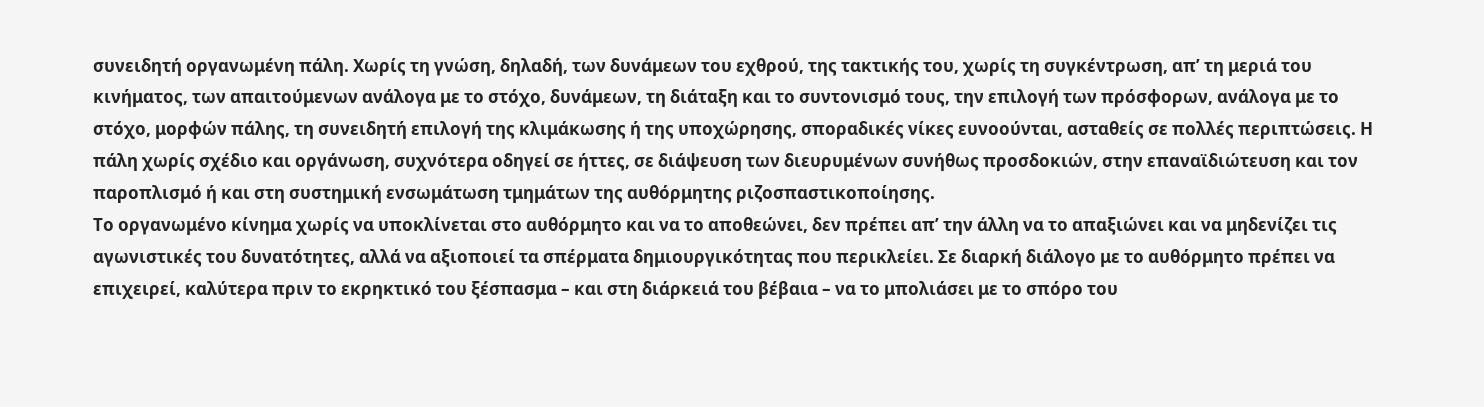συνειδητή οργανωμένη πάλη. Χωρίς τη γνώση, δηλαδή, των δυνάμεων του εχθρού, της τακτικής του, χωρίς τη συγκέντρωση, απ’ τη μεριά του κινήματος, των απαιτούμενων ανάλογα με το στόχο, δυνάμεων, τη διάταξη και το συντονισμό τους, την επιλογή των πρόσφορων, ανάλογα με το στόχο, μορφών πάλης, τη συνειδητή επιλογή της κλιμάκωσης ή της υποχώρησης, σποραδικές νίκες ευνοούνται, ασταθείς σε πολλές περιπτώσεις. Η πάλη χωρίς σχέδιο και οργάνωση, συχνότερα οδηγεί σε ήττες, σε διάψευση των διευρυμένων συνήθως προσδοκιών, στην επαναϊδιώτευση και τον παροπλισμό ή και στη συστημική ενσωμάτωση τμημάτων της αυθόρμητης ριζοσπαστικοποίησης.
Το οργανωμένο κίνημα χωρίς να υποκλίνεται στο αυθόρμητο και να το αποθεώνει, δεν πρέπει απ’ την άλλη να το απαξιώνει και να μηδενίζει τις αγωνιστικές του δυνατότητες, αλλά να αξιοποιεί τα σπέρματα δημιουργικότητας που περικλείει. Σε διαρκή διάλογο με το αυθόρμητο πρέπει να επιχειρεί, καλύτερα πριν το εκρηκτικό του ξέσπασμα – και στη διάρκειά του βέβαια – να το μπολιάσει με το σπόρο του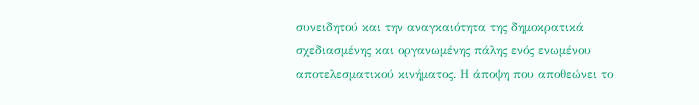συνειδητού και την αναγκαιότητα της δημοκρατικά σχεδιασμένης και οργανωμένης πάλης ενός ενωμένου αποτελεσματικού κινήματος. Η άποψη που αποθεώνει το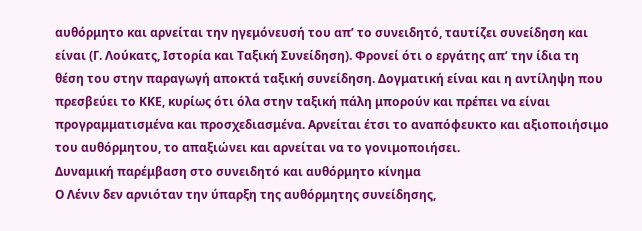αυθόρμητο και αρνείται την ηγεμόνευσή του απ’ το συνειδητό, ταυτίζει συνείδηση και είναι (Γ. Λούκατς, Ιστορία και Ταξική Συνείδηση). Φρονεί ότι ο εργάτης απ’ την ίδια τη θέση του στην παραγωγή αποκτά ταξική συνείδηση. Δογματική είναι και η αντίληψη που πρεσβεύει το ΚΚΕ, κυρίως ότι όλα στην ταξική πάλη μπορούν και πρέπει να είναι προγραμματισμένα και προσχεδιασμένα. Αρνείται έτσι το αναπόφευκτο και αξιοποιήσιμο του αυθόρμητου, το απαξιώνει και αρνείται να το γονιμοποιήσει.
Δυναμική παρέμβαση στο συνειδητό και αυθόρμητο κίνημα
Ο Λένιν δεν αρνιόταν την ύπαρξη της αυθόρμητης συνείδησης,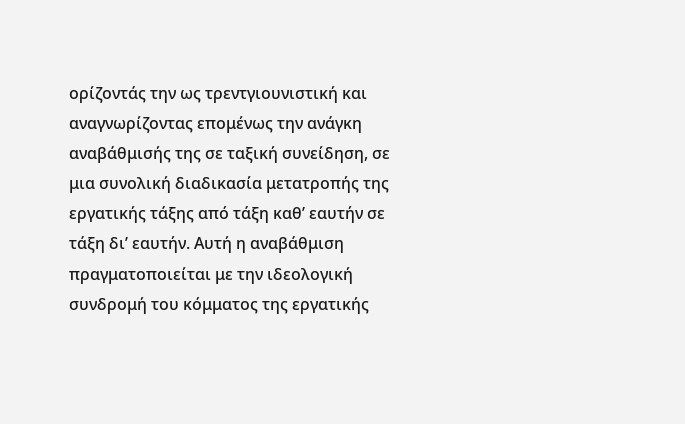ορίζοντάς την ως τρεντγιουνιστική και αναγνωρίζοντας επομένως την ανάγκη αναβάθμισής της σε ταξική συνείδηση, σε μια συνολική διαδικασία μετατροπής της εργατικής τάξης από τάξη καθ’ εαυτήν σε τάξη δι’ εαυτήν. Αυτή η αναβάθμιση πραγματοποιείται με την ιδεολογική συνδρομή του κόμματος της εργατικής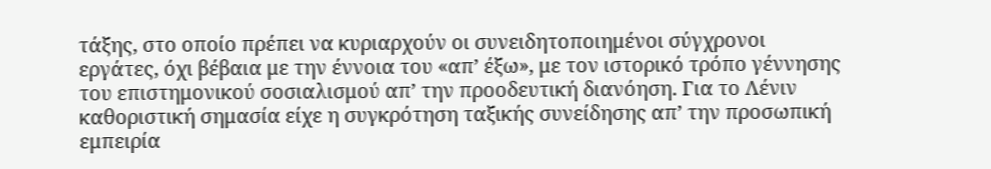τάξης, στο οποίο πρέπει να κυριαρχούν οι συνειδητοποιημένοι σύγχρονοι εργάτες, όχι βέβαια με την έννοια του «απ’ έξω», με τον ιστορικό τρόπο γέννησης του επιστημονικού σοσιαλισμού απ’ την προοδευτική διανόηση. Για το Λένιν καθοριστική σημασία είχε η συγκρότηση ταξικής συνείδησης απ’ την προσωπική εμπειρία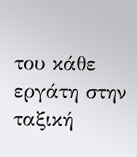του κάθε εργάτη στην ταξική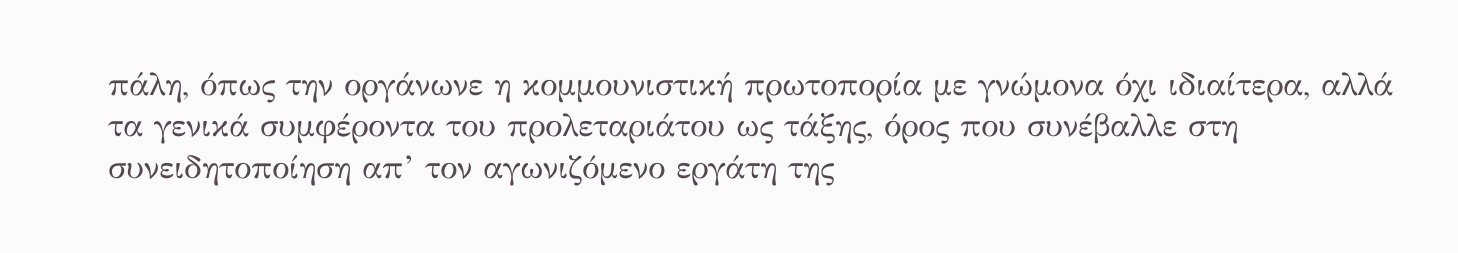πάλη, όπως την οργάνωνε η κομμουνιστική πρωτοπορία με γνώμονα όχι ιδιαίτερα, αλλά τα γενικά συμφέροντα του προλεταριάτου ως τάξης, όρος που συνέβαλλε στη συνειδητοποίηση απ’ τον αγωνιζόμενο εργάτη της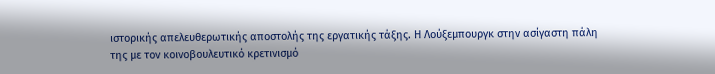ιστορικής απελευθερωτικής αποστολής της εργατικής τάξης. Η Λούξεμπουργκ στην ασίγαστη πάλη της με τον κοινοβουλευτικό κρετινισμό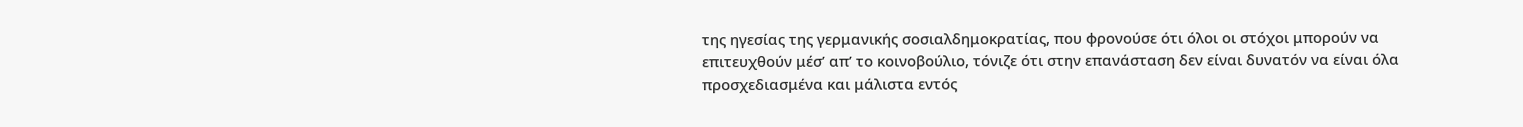της ηγεσίας της γερμανικής σοσιαλδημοκρατίας, που φρονούσε ότι όλοι οι στόχοι μπορούν να επιτευχθούν μέσ’ απ’ το κοινοβούλιο, τόνιζε ότι στην επανάσταση δεν είναι δυνατόν να είναι όλα προσχεδιασμένα και μάλιστα εντός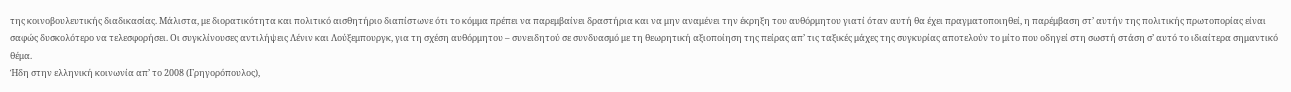της κοινοβουλευτικής διαδικασίας. Μάλιστα, με διορατικότητα και πολιτικό αισθητήριο διαπίστωνε ότι το κόμμα πρέπει να παρεμβαίνει δραστήρια και να μην αναμένει την έκρηξη του αυθόρμητου γιατί όταν αυτή θα έχει πραγματοποιηθεί, η παρέμβαση στ’ αυτήν της πολιτικής πρωτοπορίας είναι σαφώς δυσκολότερο να τελεσφορήσει. Οι συγκλίνουσες αντιλήψεις Λένιν και Λούξεμπουργκ, για τη σχέση αυθόρμητου – συνειδητού σε συνδυασμό με τη θεωρητική αξιοποίηση της πείρας απ’ τις ταξικές μάχες της συγκυρίας αποτελούν το μίτο που οδηγεί στη σωστή στάση σ’ αυτό το ιδιαίτερα σημαντικό θέμα.
Ήδη στην ελληνική κοινωνία απ’ το 2008 (Γρηγορόπουλος),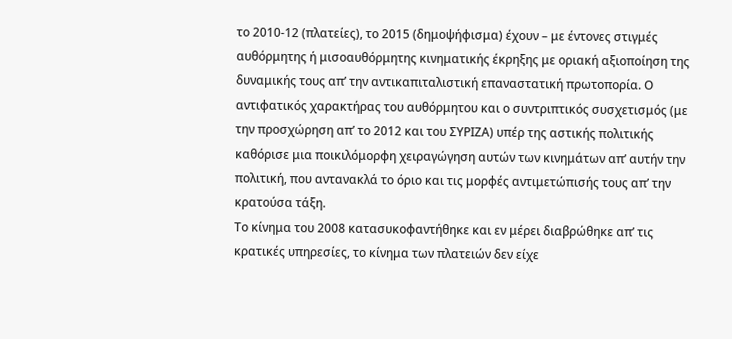το 2010-12 (πλατείες), το 2015 (δημοψήφισμα) έχουν – με έντονες στιγμές αυθόρμητης ή μισοαυθόρμητης κινηματικής έκρηξης με οριακή αξιοποίηση της δυναμικής τους απ’ την αντικαπιταλιστική επαναστατική πρωτοπορία. Ο αντιφατικός χαρακτήρας του αυθόρμητου και ο συντριπτικός συσχετισμός (με την προσχώρηση απ’ το 2012 και του ΣΥΡΙΖΑ) υπέρ της αστικής πολιτικής καθόρισε μια ποικιλόμορφη χειραγώγηση αυτών των κινημάτων απ’ αυτήν την πολιτική, που αντανακλά το όριο και τις μορφές αντιμετώπισής τους απ’ την κρατούσα τάξη.
Το κίνημα του 2008 κατασυκοφαντήθηκε και εν μέρει διαβρώθηκε απ’ τις κρατικές υπηρεσίες, το κίνημα των πλατειών δεν είχε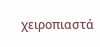χειροπιαστά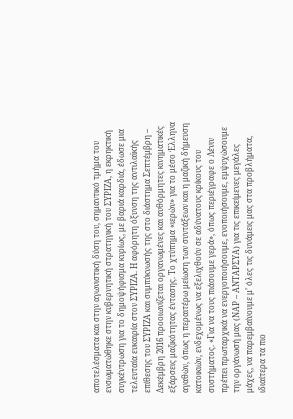αποτελέσματα και στην αγωνιστική δύση του, σημαντικό τμήμα του ενσωματώθηκε στην κυβερνητική στρατηγική του ΣΥΡΙΖΑ, η εκρηκτική συγκέντρωση για το δημοψήφισμα κυρίως, με βαριά καρδιά, έδωσε μια τελευταία ευκαιρία στον ΣΥΡΙΖΑ. Η αφόρητη όξυνση της αντιλαϊκής επίθεσης του ΣΥΡΙΖΑ και συμπύκνωσής της στο διάστημα Σεπτέμβρη – Δεκέμβρη 2016 προοιωνίζεται οργανωμένες και αυθόρμητες κινηματικές εξάρσεις μαζικότητας έντασης. Το χτύπημα «ιερών» για το μέσο Έλληνα αγαθών, όπως η περαιτέρω μείωση των συντάξεων και η μαζική δήμευση κατοικιών, ενδεχομένως να εξελιχθούν σε αδύνατους κρίκους του συστήματος. «Για να τους πιάσουμε γερά», όπως περιέγραφε ο Λένιν πρέπει πρωταρχικά να ενεργοποιήσουμε, ενοποιήσουμε, εμψυχώσουμε την οργάνωσή μας (ΝΑΡ – ΑΝΤΑΡΣΥΑ) για τις επικείμενες μεγάλες μάχες, να παρεμβαίνουμε μ’ όλες τις δυνάμεις μας στα προβλήματα, ιδιαίτερα τα πιο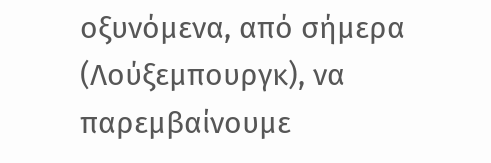οξυνόμενα, από σήμερα (Λούξεμπουργκ), να παρεμβαίνουμε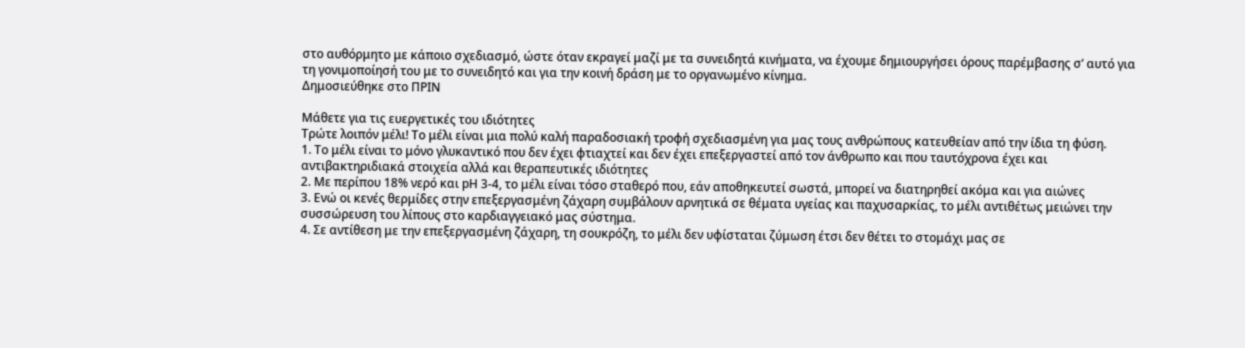στο αυθόρμητο με κάποιο σχεδιασμό, ώστε όταν εκραγεί μαζί με τα συνειδητά κινήματα, να έχουμε δημιουργήσει όρους παρέμβασης σ’ αυτό για τη γονιμοποίησή του με το συνειδητό και για την κοινή δράση με το οργανωμένο κίνημα.
Δημοσιεύθηκε στο ΠΡΙΝ

Μάθετε για τις ευεργετικές του ιδιότητες
Τρώτε λοιπόν μέλι! Το μέλι είναι μια πολύ καλή παραδοσιακή τροφή σχεδιασμένη για μας τους ανθρώπους κατευθείαν από την ίδια τη φύση.
1. Το μέλι είναι το μόνο γλυκαντικό που δεν έχει φτιαχτεί και δεν έχει επεξεργαστεί από τον άνθρωπο και που ταυτόχρονα έχει και αντιβακτηριδιακά στοιχεία αλλά και θεραπευτικές ιδιότητες
2. Με περίπου 18% νερό και pΗ 3-4, το μέλι είναι τόσο σταθερό που, εάν αποθηκευτεί σωστά, μπορεί να διατηρηθεί ακόμα και για αιώνες
3. Ενώ οι κενές θερμίδες στην επεξεργασμένη ζάχαρη συμβάλουν αρνητικά σε θέματα υγείας και παχυσαρκίας, το μέλι αντιθέτως μειώνει την συσσώρευση του λίπους στο καρδιαγγειακό μας σύστημα.
4. Σε αντίθεση με την επεξεργασμένη ζάχαρη, τη σουκρόζη, το μέλι δεν υφίσταται ζύμωση έτσι δεν θέτει το στομάχι μας σε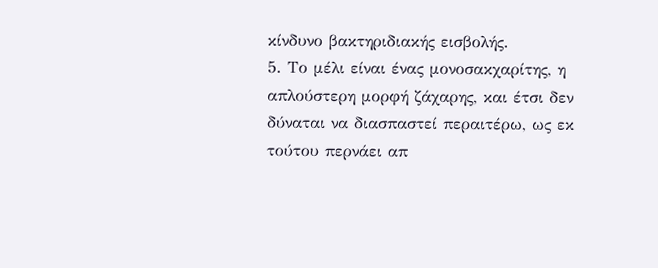κίνδυνο βακτηριδιακής εισβολής.
5. Το μέλι είναι ένας μονοσακχαρίτης, η απλούστερη μορφή ζάχαρης, και έτσι δεν δύναται να διασπαστεί περαιτέρω, ως εκ τούτου περνάει απ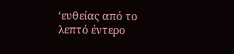‘ευθείας από το λεπτό έντερο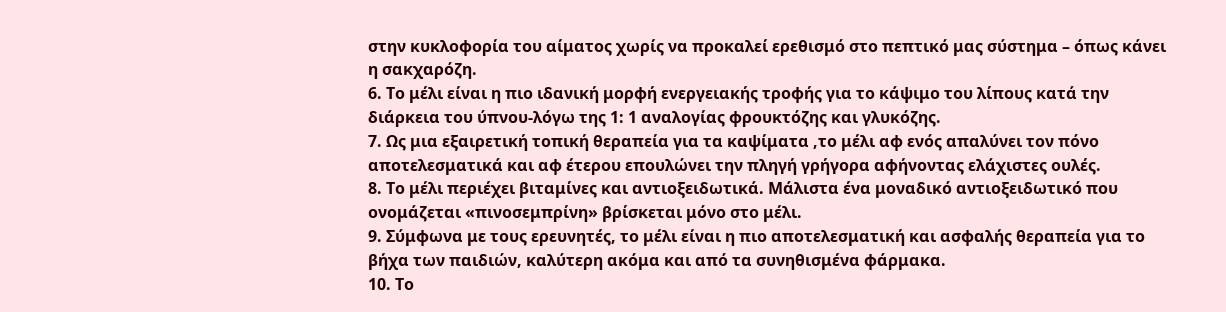στην κυκλοφορία του αίματος χωρίς να προκαλεί ερεθισμό στο πεπτικό μας σύστημα – όπως κάνει η σακχαρόζη.
6. Το μέλι είναι η πιο ιδανική μορφή ενεργειακής τροφής για το κάψιμο του λίπους κατά την διάρκεια του ύπνου-λόγω της 1: 1 αναλογίας φρουκτόζης και γλυκόζης.
7. Ως μια εξαιρετική τοπική θεραπεία για τα καψίματα ,το μέλι αφ ενός απαλύνει τον πόνο αποτελεσματικά και αφ έτερου επουλώνει την πληγή γρήγορα αφήνοντας ελάχιστες ουλές.
8. Το μέλι περιέχει βιταμίνες και αντιοξειδωτικά. Μάλιστα ένα μοναδικό αντιοξειδωτικό που ονομάζεται «πινοσεμπρίνη» βρίσκεται μόνο στο μέλι.
9. Σύμφωνα με τους ερευνητές, το μέλι είναι η πιο αποτελεσματική και ασφαλής θεραπεία για το βήχα των παιδιών, καλύτερη ακόμα και από τα συνηθισμένα φάρμακα.
10. Το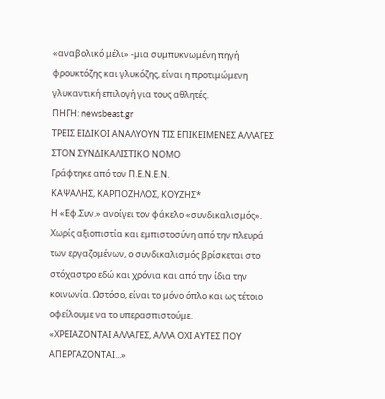«αναβολικό μέλι» -μια συμπυκνωμένη πηγή φρουκτόζης και γλυκόζης, είναι η προτιμώμενη γλυκαντική επιλογή για τους αθλητές.
ΠΗΓΗ: newsbeast.gr
ΤΡΕΙΣ ΕΙΔΙΚΟΙ ΑΝΑΛΥΟΥΝ ΤΙΣ ΕΠΙΚΕΙΜΕΝΕΣ ΑΛΛΑΓΕΣ ΣΤΟΝ ΣΥΝΔΙΚΑΛΙΣΤΙΚΟ ΝΟΜΟ
Γράφτηκε από τον Π.Ε.Ν.Ε.Ν.
ΚΑΨΑΛΗΣ, ΚΑΡΠΟΖΗΛΟΣ, ΚΟΥΖΗΣ*
Η «Εφ.Συν.» ανοίγει τον φάκελο «συνδικαλισμός». Χωρίς αξιοπιστία και εμπιστοσύνη από την πλευρά των εργαζομένων, ο συνδικαλισμός βρίσκεται στο στόχαστρο εδώ και χρόνια και από την ίδια την κοινωνία. Ωστόσο, είναι το μόνο όπλο και ως τέτοιο οφείλουμε να το υπερασπιστούμε.
«ΧΡΕΙΑΖΟΝΤΑΙ ΑΛΛΑΓΕΣ, ΑΛΛΑ ΟΧΙ ΑΥΤΕΣ ΠΟΥ ΑΠΕΡΓΑΖΟΝΤΑΙ...»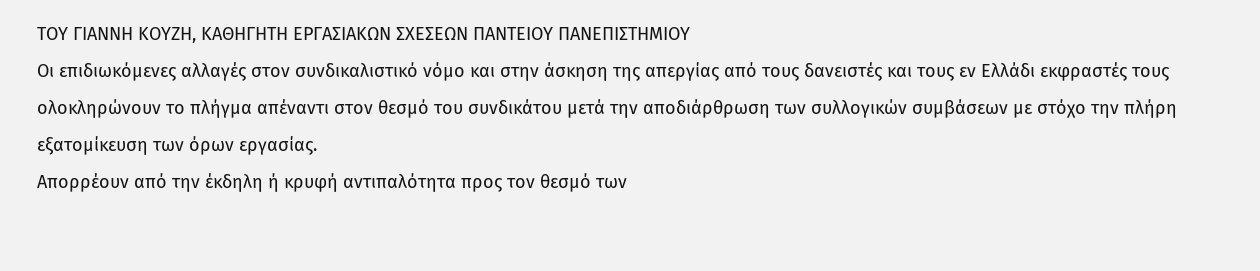ΤΟΥ ΓΙΑΝΝΗ ΚΟΥΖΗ, ΚΑΘΗΓΗΤΗ ΕΡΓΑΣΙΑΚΩΝ ΣΧΕΣΕΩΝ ΠΑΝΤΕΙΟΥ ΠΑΝΕΠΙΣΤΗΜΙΟΥ
Οι επιδιωκόμενες αλλαγές στον συνδικαλιστικό νόμο και στην άσκηση της απεργίας από τους δανειστές και τους εν Ελλάδι εκφραστές τους ολοκληρώνουν το πλήγμα απέναντι στον θεσμό του συνδικάτου μετά την αποδιάρθρωση των συλλογικών συμβάσεων με στόχο την πλήρη εξατομίκευση των όρων εργασίας.
Απορρέουν από την έκδηλη ή κρυφή αντιπαλότητα προς τον θεσμό των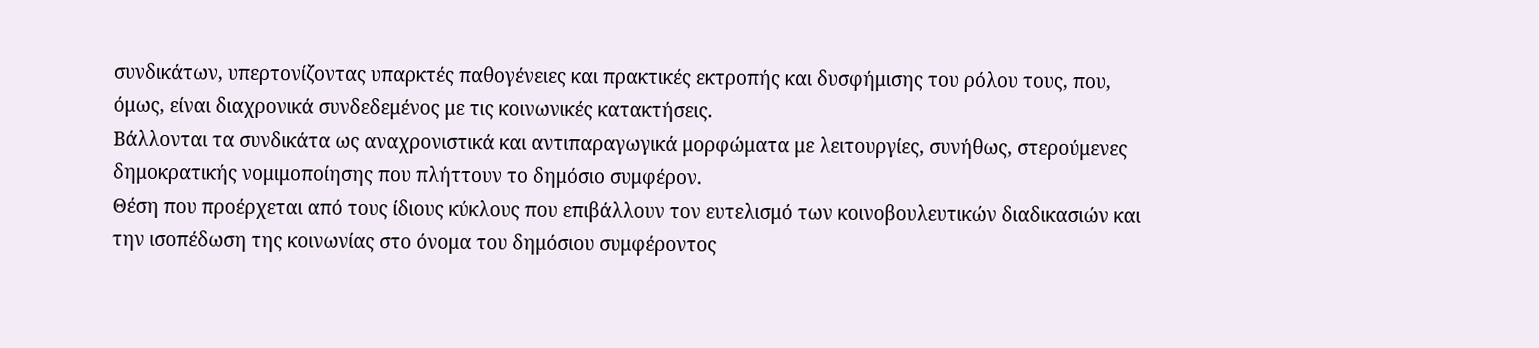συνδικάτων, υπερτονίζοντας υπαρκτές παθογένειες και πρακτικές εκτροπής και δυσφήμισης του ρόλου τους, που, όμως, είναι διαχρονικά συνδεδεμένος με τις κοινωνικές κατακτήσεις.
Βάλλονται τα συνδικάτα ως αναχρονιστικά και αντιπαραγωγικά μορφώματα με λειτουργίες, συνήθως, στερούμενες δημοκρατικής νομιμοποίησης που πλήττουν το δημόσιο συμφέρον.
Θέση που προέρχεται από τους ίδιους κύκλους που επιβάλλουν τον ευτελισμό των κοινοβουλευτικών διαδικασιών και την ισοπέδωση της κοινωνίας στο όνομα του δημόσιου συμφέροντος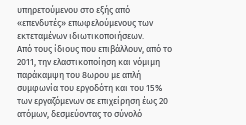υπηρετούμενου στο εξής από «επενδυτές» επωφελούμενους των εκτεταμένων ιδιωτικοποιήσεων.
Από τους ίδιους που επιβάλλουν, από το 2011, την ελαστικοποίηση και νόμιμη παράκαμψη του 8ωρου με απλή συμφωνία του εργοδότη και του 15% των εργαζόμενων σε επιχείρηση έως 20 ατόμων, δεσμεύοντας το σύνολό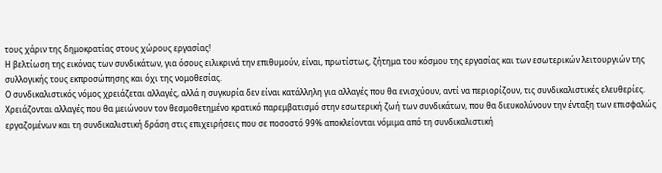τους χάριν της δημοκρατίας στους χώρους εργασίας!
Η βελτίωση της εικόνας των συνδικάτων, για όσους ειλικρινά την επιθυμούν, είναι, πρωτίστως, ζήτημα του κόσμου της εργασίας και των εσωτερικών λειτουργιών της συλλογικής τους εκπροσώπησης και όχι της νομοθεσίας.
Ο συνδικαλιστικός νόμος χρειάζεται αλλαγές, αλλά η συγκυρία δεν είναι κατάλληλη για αλλαγές που θα ενισχύουν, αντί να περιορίζουν, τις συνδικαλιστικές ελευθερίες.
Χρειάζονται αλλαγές που θα μειώνουν τον θεσμοθετημένο κρατικό παρεμβατισμό στην εσωτερική ζωή των συνδικάτων, που θα διευκολύνουν την ένταξη των επισφαλώς εργαζομένων και τη συνδικαλιστική δράση στις επιχειρήσεις που σε ποσοστό 99% αποκλείονται νόμιμα από τη συνδικαλιστική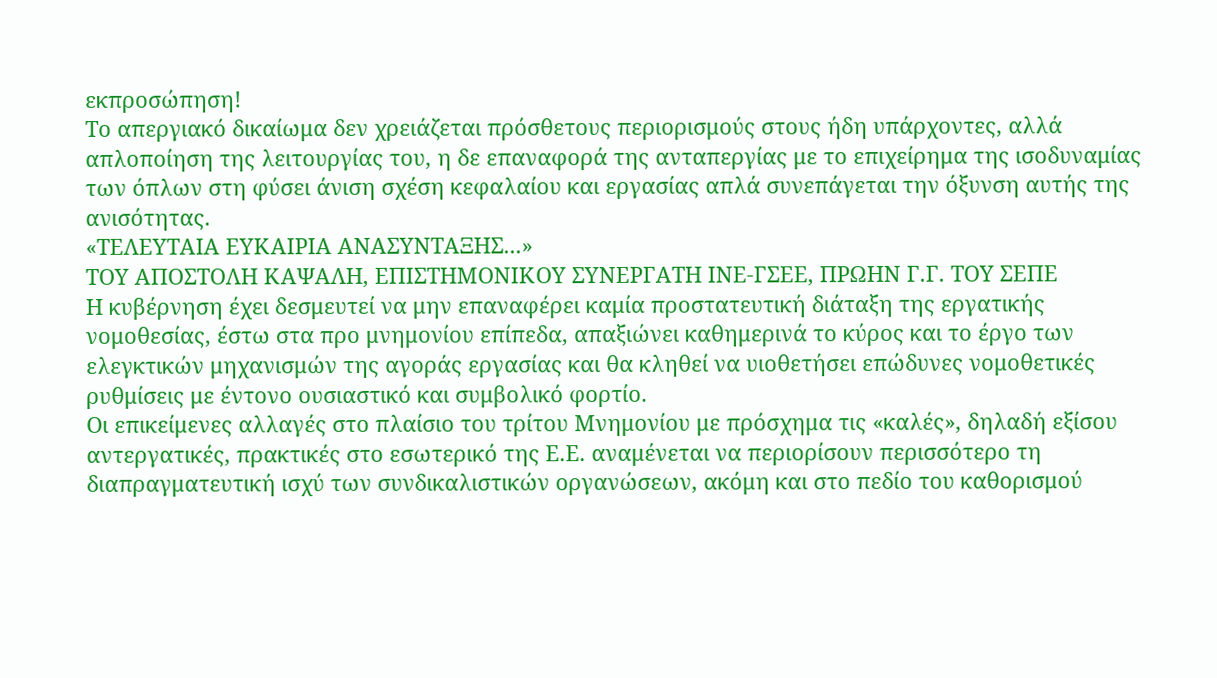εκπροσώπηση!
Το απεργιακό δικαίωμα δεν χρειάζεται πρόσθετους περιορισμούς στους ήδη υπάρχοντες, αλλά απλοποίηση της λειτουργίας του, η δε επαναφορά της ανταπεργίας με το επιχείρημα της ισοδυναμίας των όπλων στη φύσει άνιση σχέση κεφαλαίου και εργασίας απλά συνεπάγεται την όξυνση αυτής της ανισότητας.
«ΤΕΛΕΥΤΑΙΑ ΕΥΚΑΙΡΙΑ ΑΝΑΣΥΝΤΑΞΗΣ...»
ΤΟΥ ΑΠΟΣΤΟΛΗ ΚΑΨΑΛΗ, ΕΠΙΣΤΗΜΟΝΙΚΟΥ ΣΥΝΕΡΓΑΤΗ ΙΝΕ-ΓΣΕΕ, ΠΡΩΗΝ Γ.Γ. ΤΟΥ ΣΕΠΕ
Η κυβέρνηση έχει δεσμευτεί να μην επαναφέρει καμία προστατευτική διάταξη της εργατικής νομοθεσίας, έστω στα προ μνημονίου επίπεδα, απαξιώνει καθημερινά το κύρος και το έργο των ελεγκτικών μηχανισμών της αγοράς εργασίας και θα κληθεί να υιοθετήσει επώδυνες νομοθετικές ρυθμίσεις με έντονο ουσιαστικό και συμβολικό φορτίο.
Οι επικείμενες αλλαγές στο πλαίσιο του τρίτου Μνημονίου με πρόσχημα τις «καλές», δηλαδή εξίσου αντεργατικές, πρακτικές στο εσωτερικό της Ε.Ε. αναμένεται να περιορίσουν περισσότερο τη διαπραγματευτική ισχύ των συνδικαλιστικών οργανώσεων, ακόμη και στο πεδίο του καθορισμού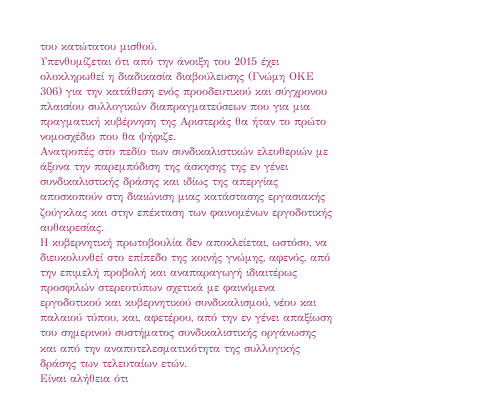του κατώτατου μισθού.
Υπενθυμίζεται ότι από την άνοιξη του 2015 έχει ολοκληρωθεί η διαδικασία διαβούλευσης (Γνώμη ΟΚΕ 306) για την κατάθεση ενός προοδευτικού και σύγχρονου πλαισίου συλλογικών διαπραγματεύσεων που για μια πραγματική κυβέρνηση της Αριστεράς θα ήταν το πρώτο νομοσχέδιο που θα ψήφιζε.
Ανατροπές στο πεδίο των συνδικαλιστικών ελευθεριών με άξονα την παρεμπόδιση της άσκησης της εν γένει συνδικαλιστικής δράσης και ιδίως της απεργίας αποσκοπούν στη διαιώνιση μιας κατάστασης εργασιακής ζούγκλας και στην επέκταση των φαινομένων εργοδοτικής αυθαιρεσίας.
Η κυβερνητική πρωτοβουλία δεν αποκλείεται, ωστόσο, να διευκολυνθεί στο επίπεδο της κοινής γνώμης, αφενός, από την επιμελή προβολή και αναπαραγωγή ιδιαιτέρως προσφιλών στερεοτύπων σχετικά με φαινόμενα εργοδοτικού και κυβερνητικού συνδικαλισμού, νέου και παλαιού τύπου, και, αφετέρου, από την εν γένει απαξίωση του σημερινού συστήματος συνδικαλιστικής οργάνωσης και από την αναποτελεσματικότητα της συλλογικής δράσης των τελευταίων ετών.
Είναι αλήθεια ότι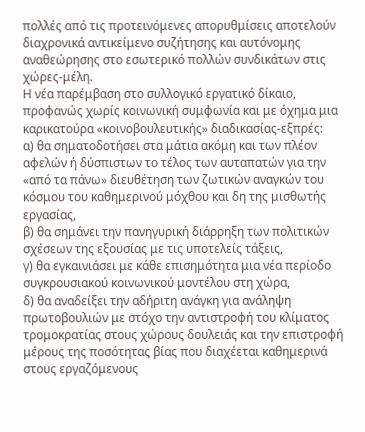πολλές από τις προτεινόμενες απορυθμίσεις αποτελούν διαχρονικά αντικείμενο συζήτησης και αυτόνομης αναθεώρησης στο εσωτερικό πολλών συνδικάτων στις χώρες-μέλη.
Η νέα παρέμβαση στο συλλογικό εργατικό δίκαιο, προφανώς χωρίς κοινωνική συμφωνία και με όχημα μια καρικατούρα «κοινοβουλευτικής» διαδικασίας-εξπρές:
α) θα σηματοδοτήσει στα μάτια ακόμη και των πλέον αφελών ή δύσπιστων το τέλος των αυταπατών για την «από τα πάνω» διευθέτηση των ζωτικών αναγκών του κόσμου του καθημερινού μόχθου και δη της μισθωτής εργασίας,
β) θα σημάνει την πανηγυρική διάρρηξη των πολιτικών σχέσεων της εξουσίας με τις υποτελείς τάξεις,
γ) θα εγκαινιάσει με κάθε επισημότητα μια νέα περίοδο συγκρουσιακού κοινωνικού μοντέλου στη χώρα,
δ) θα αναδείξει την αδήριτη ανάγκη για ανάληψη πρωτοβουλιών με στόχο την αντιστροφή του κλίματος τρομοκρατίας στους χώρους δουλειάς και την επιστροφή μέρους της ποσότητας βίας που διαχέεται καθημερινά στους εργαζόμενους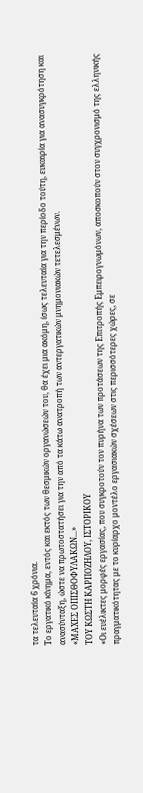τα τελευταία 6 χρόνια.
Το εργατικό κίνημα, εντός και εκτός των θεσμικών οργανώσεών του, θα έχει μια ακόμη, ίσως τελευταία για την περίοδο τούτη, ευκαιρία για ανασυγκρότηση και ανασύνταξη, ώστε να πρωτοστατήσει για την από τα κάτω ανατροπή των αντεργατικών μνημονιακών τετελεσμένων.
«ΜΑΧΕΣ ΟΠΙΣΘΟΦΥΛΑΚΩΝ...»
ΤΟΥ ΚΩΣΤΗ ΚΑΡΠΟΖΗΛΟΥ, ΙΣΤΟΡΙΚΟΥ
«Οι ευέλικτες μορφές εργασίας, που συγκροτούν τον πυρήνα των προτάσεων της Επιτροπής Εμπειρογνωμόνων, αποσκοπούν στον συγχρονισμό της ελληνικής πραγματικότητας με το κυρίαρχο μοντέλο εργασιακών σχέσεων στις περισσότερες χώρες, σε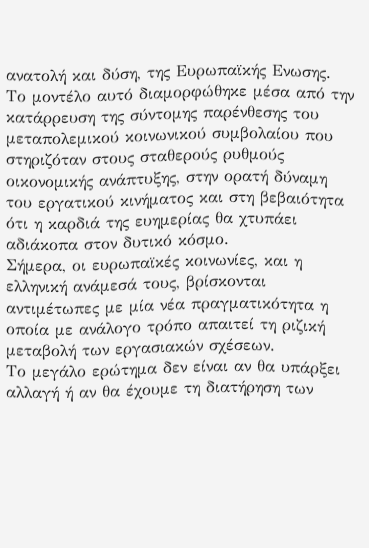ανατολή και δύση, της Ευρωπαϊκής Ενωσης.
Το μοντέλο αυτό διαμορφώθηκε μέσα από την κατάρρευση της σύντομης παρένθεσης του μεταπολεμικού κοινωνικού συμβολαίου που στηριζόταν στους σταθερούς ρυθμούς οικονομικής ανάπτυξης, στην ορατή δύναμη του εργατικού κινήματος και στη βεβαιότητα ότι η καρδιά της ευημερίας θα χτυπάει αδιάκοπα στον δυτικό κόσμο.
Σήμερα, οι ευρωπαϊκές κοινωνίες, και η ελληνική ανάμεσά τους, βρίσκονται αντιμέτωπες με μία νέα πραγματικότητα η οποία με ανάλογο τρόπο απαιτεί τη ριζική μεταβολή των εργασιακών σχέσεων.
Το μεγάλο ερώτημα δεν είναι αν θα υπάρξει αλλαγή ή αν θα έχουμε τη διατήρηση των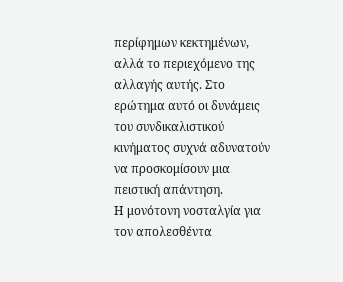περίφημων κεκτημένων, αλλά το περιεχόμενο της αλλαγής αυτής. Στο ερώτημα αυτό οι δυνάμεις του συνδικαλιστικού κινήματος συχνά αδυνατούν να προσκομίσουν μια πειστική απάντηση.
Η μονότονη νοσταλγία για τον απολεσθέντα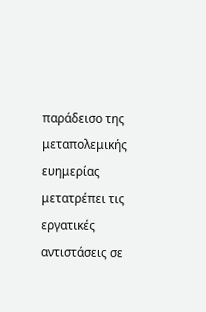παράδεισο της μεταπολεμικής ευημερίας μετατρέπει τις εργατικές αντιστάσεις σε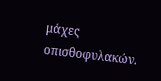μάχες οπισθοφυλακών.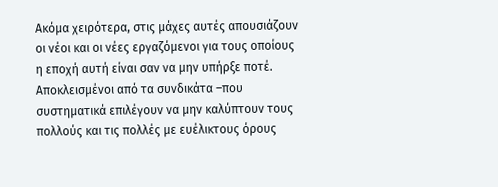Ακόμα χειρότερα, στις μάχες αυτές απουσιάζουν οι νέοι και οι νέες εργαζόμενοι για τους οποίους η εποχή αυτή είναι σαν να μην υπήρξε ποτέ. Αποκλεισμένοι από τα συνδικάτα –που συστηματικά επιλέγουν να μην καλύπτουν τους πολλούς και τις πολλές με ευέλικτους όρους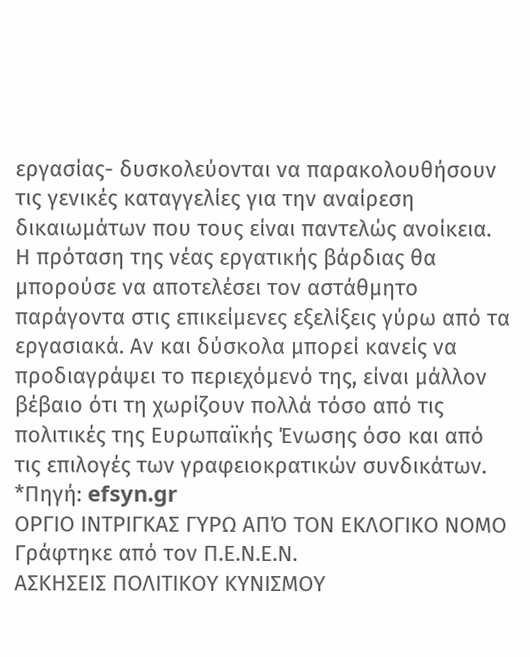εργασίας- δυσκολεύονται να παρακολουθήσουν τις γενικές καταγγελίες για την αναίρεση δικαιωμάτων που τους είναι παντελώς ανοίκεια.
Η πρόταση της νέας εργατικής βάρδιας θα μπορούσε να αποτελέσει τον αστάθμητο παράγοντα στις επικείμενες εξελίξεις γύρω από τα εργασιακά. Αν και δύσκολα μπορεί κανείς να προδιαγράψει το περιεχόμενό της, είναι μάλλον βέβαιο ότι τη χωρίζουν πολλά τόσο από τις πολιτικές της Ευρωπαϊκής Ένωσης όσο και από τις επιλογές των γραφειοκρατικών συνδικάτων.
*Πηγή: efsyn.gr
ΟΡΓΙΟ ΙΝΤΡΙΓΚΑΣ ΓΥΡΩ ΑΠΌ ΤΟΝ ΕΚΛΟΓΙΚΟ ΝΟΜΟ
Γράφτηκε από τον Π.Ε.Ν.Ε.Ν.
ΑΣΚΗΣΕΙΣ ΠΟΛΙΤΙΚΟΥ ΚΥΝΙΣΜΟΥ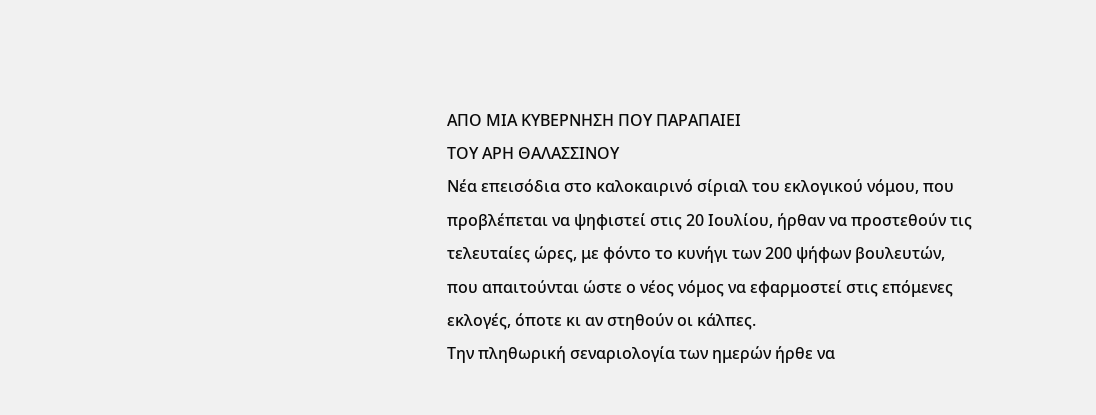ΑΠΟ ΜΙΑ ΚΥΒΕΡΝΗΣΗ ΠΟΥ ΠΑΡΑΠΑΙΕΙ
ΤΟΥ ΑΡΗ ΘΑΛΑΣΣΙΝΟΥ
Νέα επεισόδια στο καλοκαιρινό σίριαλ του εκλογικού νόμου, που προβλέπεται να ψηφιστεί στις 20 Ιουλίου, ήρθαν να προστεθούν τις τελευταίες ώρες, με φόντο το κυνήγι των 200 ψήφων βουλευτών, που απαιτούνται ώστε ο νέος νόμος να εφαρμοστεί στις επόμενες εκλογές, όποτε κι αν στηθούν οι κάλπες.
Την πληθωρική σεναριολογία των ημερών ήρθε να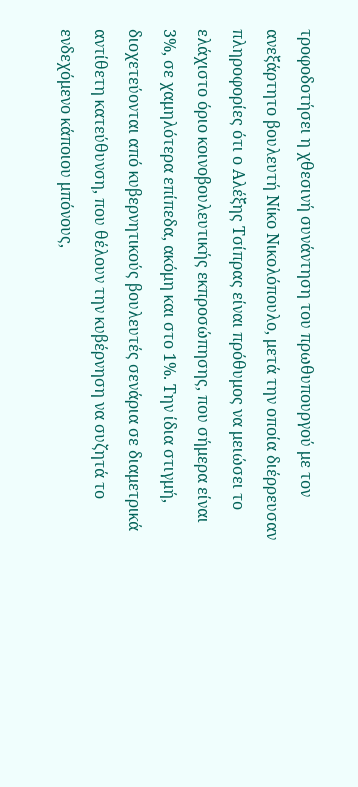τροφοδοτήσει η χθεσινή συνάντηση του πρωθυπουργού με τον ανεξάρτητο βουλευτή Νίκο Νικολόπουλο, μετά την οποία διέρρευσαν πληροφορίες ότι ο Αλέξης Τσίπρας είναι πρόθυμος να μειώσει το ελάχιστο όριο κοινοβουλευτικής εκπροσώπησης, που σήμερα είναι 3%, σε χαμηλότερα επίπεδα, ακόμη και στο 1%. Την ίδια στιγμή, διοχετεύονται από κυβερνητικούς βουλευτές σενάρια σε διαμετρικά αντίθετη κατεύθυνση, που θέλουν την κυβέρνηση να συζητά το ενδεχόμενο κάποιου μπόνους,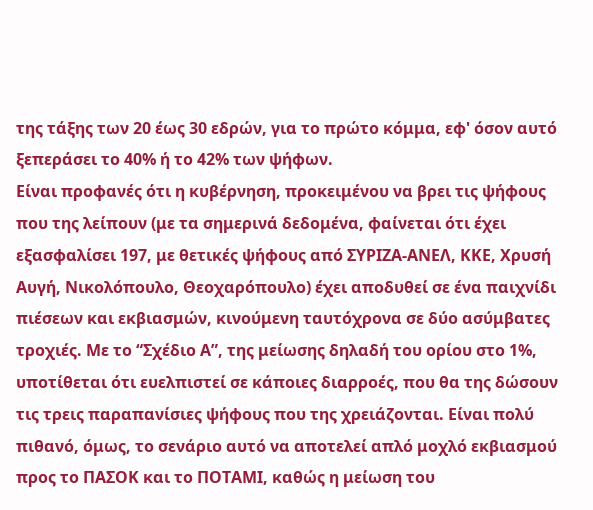της τάξης των 20 έως 30 εδρών, για το πρώτο κόμμα, εφ' όσον αυτό ξεπεράσει το 40% ή το 42% των ψήφων.
Είναι προφανές ότι η κυβέρνηση, προκειμένου να βρει τις ψήφους που της λείπουν (με τα σημερινά δεδομένα, φαίνεται ότι έχει εξασφαλίσει 197, με θετικές ψήφους από ΣΥΡΙΖΑ-ΑΝΕΛ, ΚΚΕ, Χρυσή Αυγή, Νικολόπουλο, Θεοχαρόπουλο) έχει αποδυθεί σε ένα παιχνίδι πιέσεων και εκβιασμών, κινούμενη ταυτόχρονα σε δύο ασύμβατες τροχιές. Με το “Σχέδιο Α”, της μείωσης δηλαδή του ορίου στο 1%, υποτίθεται ότι ευελπιστεί σε κάποιες διαρροές, που θα της δώσουν τις τρεις παραπανίσιες ψήφους που της χρειάζονται. Είναι πολύ πιθανό, όμως, το σενάριο αυτό να αποτελεί απλό μοχλό εκβιασμού προς το ΠΑΣΟΚ και το ΠΟΤΑΜΙ, καθώς η μείωση του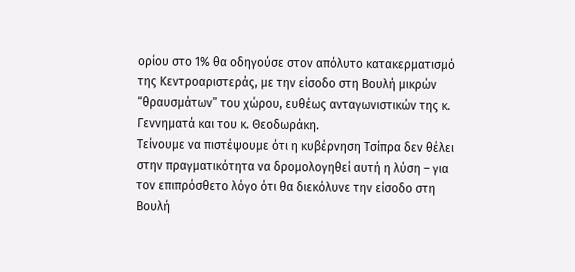ορίου στο 1% θα οδηγούσε στον απόλυτο κατακερματισμό της Κεντροαριστεράς, με την είσοδο στη Βουλή μικρών “θραυσμάτων” του χώρου, ευθέως ανταγωνιστικών της κ. Γεννηματά και του κ. Θεοδωράκη.
Τείνουμε να πιστέψουμε ότι η κυβέρνηση Τσίπρα δεν θέλει στην πραγματικότητα να δρομολογηθεί αυτή η λύση – για τον επιπρόσθετο λόγο ότι θα διεκόλυνε την είσοδο στη Βουλή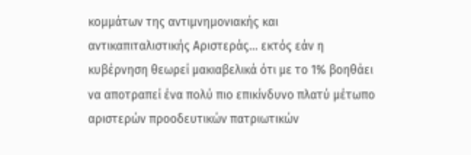κομμάτων της αντιμνημονιακής και αντικαπιταλιστικής Αριστεράς... εκτός εάν η κυβέρνηση θεωρεί μακιαβελικά ότι με το 1% βοηθάει να αποτραπεί ένα πολύ πιο επικίνδυνο πλατύ μέτωπο αριστερών προοδευτικών πατριωτικών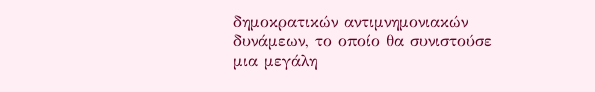δημοκρατικών αντιμνημονιακών δυνάμεων, το οποίο θα συνιστούσε μια μεγάλη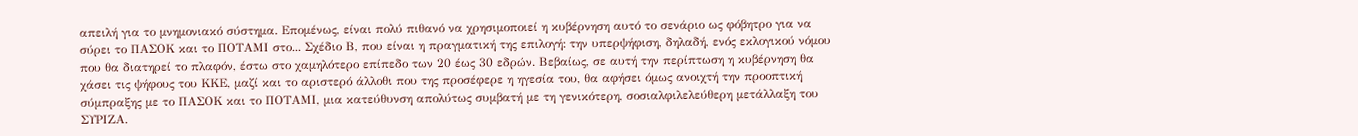απειλή για το μνημονιακό σύστημα. Επομένως, είναι πολύ πιθανό να χρησιμοποιεί η κυβέρνηση αυτό το σενάριο ως φόβητρο για να σύρει το ΠΑΣΟΚ και το ΠΟΤΑΜΙ στο... Σχέδιο Β, που είναι η πραγματική της επιλογή: την υπερψήφιση, δηλαδή, ενός εκλογικού νόμου που θα διατηρεί το πλαφόν, έστω στο χαμηλότερο επίπεδο των 20 έως 30 εδρών. Βεβαίως, σε αυτή την περίπτωση η κυβέρνηση θα χάσει τις ψήφους του ΚΚΕ, μαζί και το αριστερό άλλοθι που της προσέφερε η ηγεσία του, θα αφήσει όμως ανοιχτή την προοπτική σύμπραξης με το ΠΑΣΟΚ και το ΠΟΤΑΜΙ, μια κατεύθυνση απολύτως συμβατή με τη γενικότερη, σοσιαλφιλελεύθερη μετάλλαξη του ΣΥΡΙΖΑ.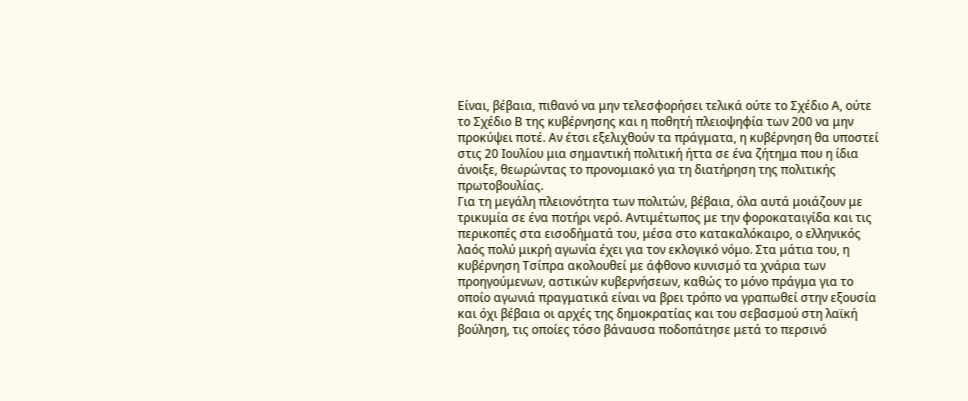Είναι, βέβαια, πιθανό να μην τελεσφορήσει τελικά ούτε το Σχέδιο Α, ούτε το Σχέδιο Β της κυβέρνησης και η ποθητή πλειοψηφία των 200 να μην προκύψει ποτέ. Αν έτσι εξελιχθούν τα πράγματα, η κυβέρνηση θα υποστεί στις 20 Ιουλίου μια σημαντική πολιτική ήττα σε ένα ζήτημα που η ίδια άνοιξε, θεωρώντας το προνομιακό για τη διατήρηση της πολιτικής πρωτοβουλίας.
Για τη μεγάλη πλειονότητα των πολιτών, βέβαια, όλα αυτά μοιάζουν με τρικυμία σε ένα ποτήρι νερό. Αντιμέτωπος με την φοροκαταιγίδα και τις περικοπές στα εισοδήματά του, μέσα στο κατακαλόκαιρο, ο ελληνικός λαός πολύ μικρή αγωνία έχει για τον εκλογικό νόμο. Στα μάτια του, η κυβέρνηση Τσίπρα ακολουθεί με άφθονο κυνισμό τα χνάρια των προηγούμενων, αστικών κυβερνήσεων, καθώς το μόνο πράγμα για το οποίο αγωνιά πραγματικά είναι να βρει τρόπο να γραπωθεί στην εξουσία και όχι βέβαια οι αρχές της δημοκρατίας και του σεβασμού στη λαϊκή βούληση, τις οποίες τόσο βάναυσα ποδοπάτησε μετά το περσινό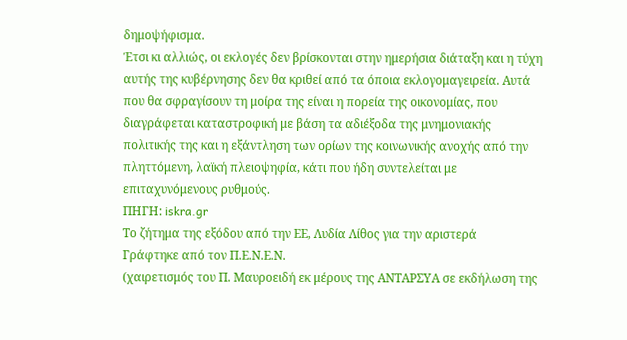δημοψήφισμα.
Έτσι κι αλλιώς, οι εκλογές δεν βρίσκονται στην ημερήσια διάταξη και η τύχη αυτής της κυβέρνησης δεν θα κριθεί από τα όποια εκλογομαγειρεία. Αυτά που θα σφραγίσουν τη μοίρα της είναι η πορεία της οικονομίας, που διαγράφεται καταστροφική με βάση τα αδιέξοδα της μνημονιακής πολιτικής της και η εξάντληση των ορίων της κοινωνικής ανοχής από την πληττόμενη, λαϊκή πλειοψηφία, κάτι που ήδη συντελείται με επιταχυνόμενους ρυθμούς.
ΠΗΓΗ: iskra.gr
Το ζήτημα της εξόδου από την ΕΕ, Λυδία Λίθος για την αριστερά
Γράφτηκε από τον Π.Ε.Ν.Ε.Ν.
(χαιρετισμός του Π. Μαυροειδή εκ μέρους της ΑΝΤΑΡΣΥΑ σε εκδήλωση της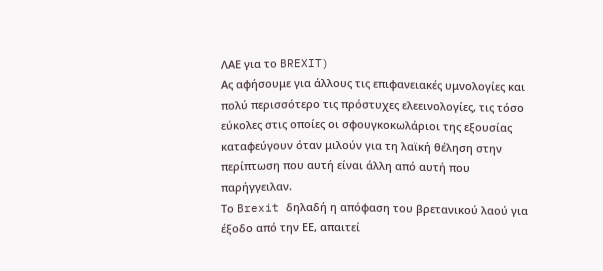ΛΑΕ για το BREXIT)
Ας αφήσουμε για άλλους τις επιφανειακές υμνολογίες και πολύ περισσότερο τις πρόστυχες ελεεινολογίες, τις τόσο εύκολες στις οποίες οι σφουγκοκωλάριοι της εξουσίας καταφεύγουν όταν μιλούν για τη λαϊκή θέληση στην περίπτωση που αυτή είναι άλλη από αυτή που παρήγγειλαν.
Το Brexit δηλαδή η απόφαση του βρετανικού λαού για έξοδο από την ΕΕ, απαιτεί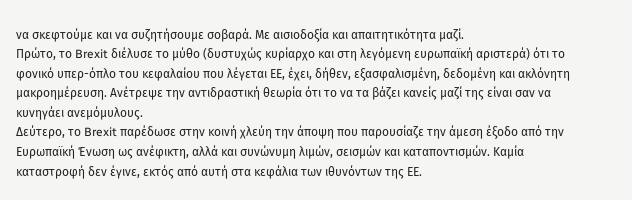να σκεφτούμε και να συζητήσουμε σοβαρά. Με αισιοδοξία και απαιτητικότητα μαζί.
Πρώτο, το Brexit διέλυσε το μύθο (δυστυχώς κυρίαρχο και στη λεγόμενη ευρωπαϊκή αριστερά) ότι το φονικό υπερ-όπλο του κεφαλαίου που λέγεται ΕΕ, έχει, δήθεν, εξασφαλισμένη, δεδομένη και ακλόνητη μακροημέρευση. Ανέτρεψε την αντιδραστική θεωρία ότι το να τα βάζει κανείς μαζί της είναι σαν να κυνηγάει ανεμόμυλους.
Δεύτερο, το Brexit παρέδωσε στην κοινή χλεύη την άποψη που παρουσίαζε την άμεση έξοδο από την Ευρωπαϊκή Ένωση ως ανέφικτη, αλλά και συνώνυμη λιμών, σεισμών και καταποντισμών. Καμία καταστροφή δεν έγινε, εκτός από αυτή στα κεφάλια των ιθυνόντων της ΕΕ.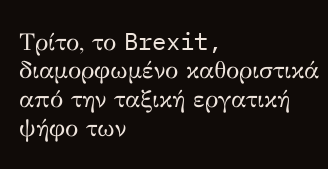Τρίτο, το Brexit, διαμορφωμένο καθοριστικά από την ταξική εργατική ψήφο των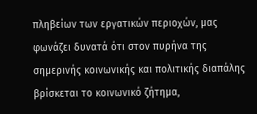πληβείων των εργατικών περιοχών, μας φωνάζει δυνατά ότι στον πυρήνα της σημερινής κοινωνικής και πολιτικής διαπάλης βρίσκεται το κοινωνικό ζήτημα,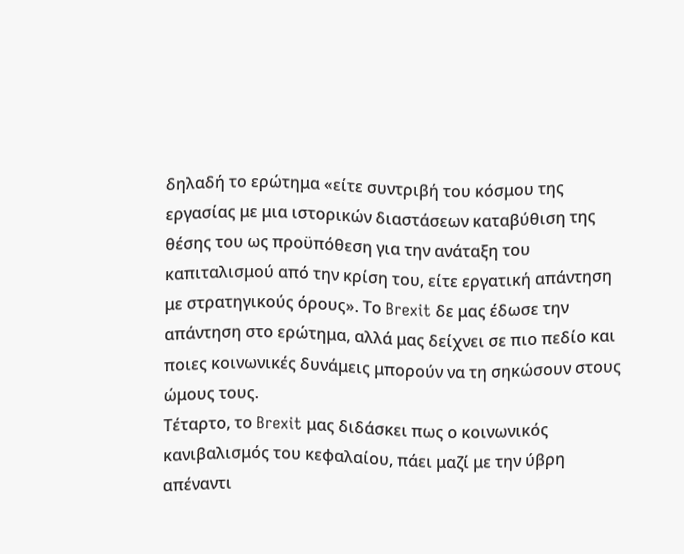δηλαδή το ερώτημα «είτε συντριβή του κόσμου της εργασίας με μια ιστορικών διαστάσεων καταβύθιση της θέσης του ως προϋπόθεση για την ανάταξη του καπιταλισμού από την κρίση του, είτε εργατική απάντηση με στρατηγικούς όρους». Το Brexit δε μας έδωσε την απάντηση στο ερώτημα, αλλά μας δείχνει σε πιο πεδίο και ποιες κοινωνικές δυνάμεις μπορούν να τη σηκώσουν στους ώμους τους.
Τέταρτο, το Brexit μας διδάσκει πως ο κοινωνικός κανιβαλισμός του κεφαλαίου, πάει μαζί με την ύβρη απέναντι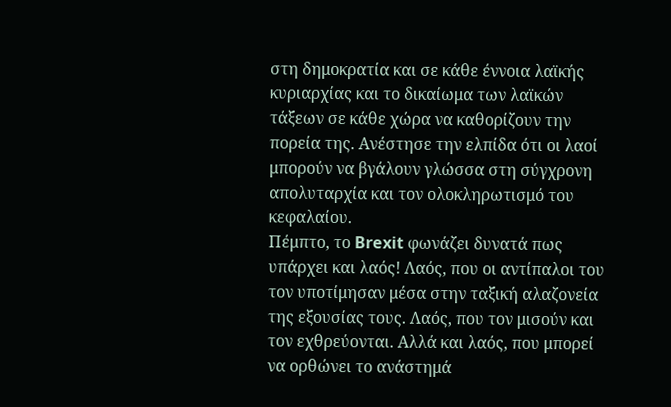στη δημοκρατία και σε κάθε έννοια λαϊκής κυριαρχίας και το δικαίωμα των λαϊκών τάξεων σε κάθε χώρα να καθορίζουν την πορεία της. Ανέστησε την ελπίδα ότι οι λαοί μπορούν να βγάλουν γλώσσα στη σύγχρονη απολυταρχία και τον ολοκληρωτισμό του κεφαλαίου.
Πέμπτο, το Brexit φωνάζει δυνατά πως υπάρχει και λαός! Λαός, που οι αντίπαλοι του τον υποτίμησαν μέσα στην ταξική αλαζονεία της εξουσίας τους. Λαός, που τον μισούν και τον εχθρεύονται. Αλλά και λαός, που μπορεί να ορθώνει το ανάστημά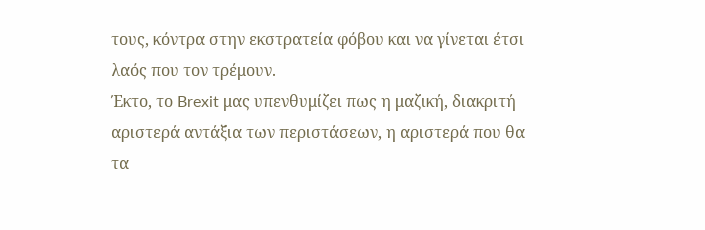τους, κόντρα στην εκστρατεία φόβου και να γίνεται έτσι λαός που τον τρέμουν.
Έκτο, το Brexit μας υπενθυμίζει πως η μαζική, διακριτή αριστερά αντάξια των περιστάσεων, η αριστερά που θα τα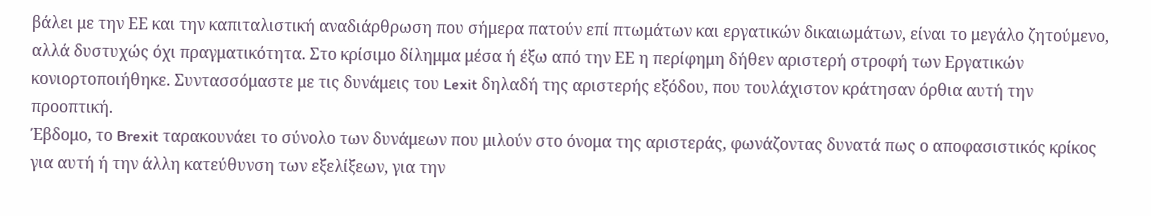βάλει με την ΕΕ και την καπιταλιστική αναδιάρθρωση που σήμερα πατούν επί πτωμάτων και εργατικών δικαιωμάτων, είναι το μεγάλο ζητούμενο, αλλά δυστυχώς όχι πραγματικότητα. Στο κρίσιμο δίλημμα μέσα ή έξω από την ΕΕ η περίφημη δήθεν αριστερή στροφή των Εργατικών κονιορτοποιήθηκε. Συντασσόμαστε με τις δυνάμεις του Lexit δηλαδή της αριστερής εξόδου, που τουλάχιστον κράτησαν όρθια αυτή την προοπτική.
Έβδομο, το Brexit ταρακουνάει το σύνολο των δυνάμεων που μιλούν στο όνομα της αριστεράς, φωνάζοντας δυνατά πως ο αποφασιστικός κρίκος για αυτή ή την άλλη κατεύθυνση των εξελίξεων, για την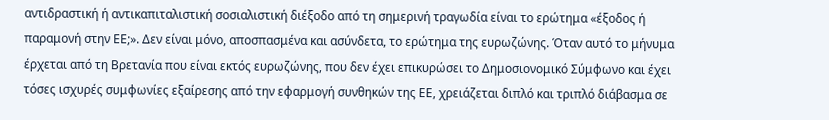αντιδραστική ή αντικαπιταλιστική σοσιαλιστική διέξοδο από τη σημερινή τραγωδία είναι το ερώτημα «έξοδος ή παραμονή στην ΕΕ;». Δεν είναι μόνο, αποσπασμένα και ασύνδετα, το ερώτημα της ευρωζώνης. Όταν αυτό το μήνυμα έρχεται από τη Βρετανία που είναι εκτός ευρωζώνης, που δεν έχει επικυρώσει το Δημοσιονομικό Σύμφωνο και έχει τόσες ισχυρές συμφωνίες εξαίρεσης από την εφαρμογή συνθηκών της ΕΕ, χρειάζεται διπλό και τριπλό διάβασμα σε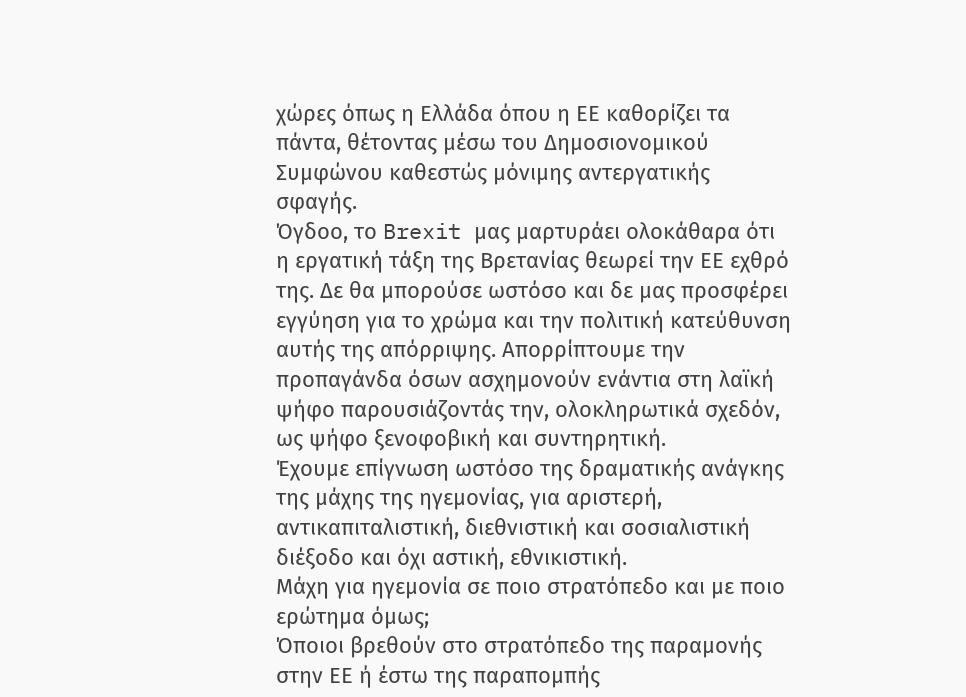χώρες όπως η Ελλάδα όπου η ΕΕ καθορίζει τα πάντα, θέτοντας μέσω του Δημοσιονομικού Συμφώνου καθεστώς μόνιμης αντεργατικής σφαγής.
Όγδοο, το Brexit μας μαρτυράει ολοκάθαρα ότι η εργατική τάξη της Βρετανίας θεωρεί την ΕΕ εχθρό της. Δε θα μπορούσε ωστόσο και δε μας προσφέρει εγγύηση για το χρώμα και την πολιτική κατεύθυνση αυτής της απόρριψης. Απορρίπτουμε την προπαγάνδα όσων ασχημονούν ενάντια στη λαϊκή ψήφο παρουσιάζοντάς την, ολοκληρωτικά σχεδόν, ως ψήφο ξενοφοβική και συντηρητική.
Έχουμε επίγνωση ωστόσο της δραματικής ανάγκης της μάχης της ηγεμονίας, για αριστερή, αντικαπιταλιστική, διεθνιστική και σοσιαλιστική διέξοδο και όχι αστική, εθνικιστική.
Μάχη για ηγεμονία σε ποιο στρατόπεδο και με ποιο ερώτημα όμως;
Όποιοι βρεθούν στο στρατόπεδο της παραμονής στην ΕΕ ή έστω της παραπομπής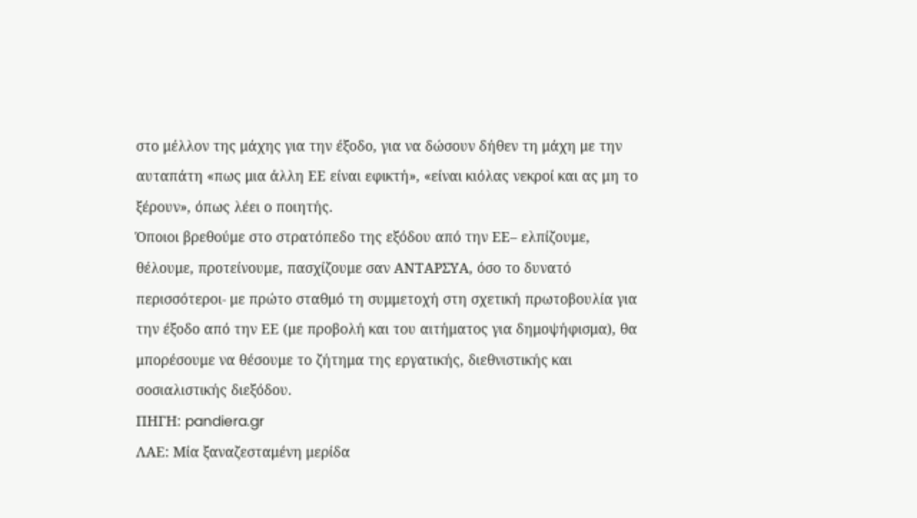στο μέλλον της μάχης για την έξοδο, για να δώσουν δήθεν τη μάχη με την αυταπάτη «πως μια άλλη ΕΕ είναι εφικτή», «είναι κιόλας νεκροί και ας μη το ξέρουν», όπως λέει ο ποιητής.
Όποιοι βρεθούμε στο στρατόπεδο της εξόδου από την ΕΕ– ελπίζουμε, θέλουμε, προτείνουμε, πασχίζουμε σαν ΑΝΤΑΡΣΥΑ, όσο το δυνατό περισσότεροι- με πρώτο σταθμό τη συμμετοχή στη σχετική πρωτοβουλία για την έξοδο από την ΕΕ (με προβολή και του αιτήματος για δημοψήφισμα), θα μπορέσουμε να θέσουμε το ζήτημα της εργατικής, διεθνιστικής και σοσιαλιστικής διεξόδου.
ΠΗΓΗ: pandiera.gr
ΛΑΕ: Μία ξαναζεσταμένη μερίδα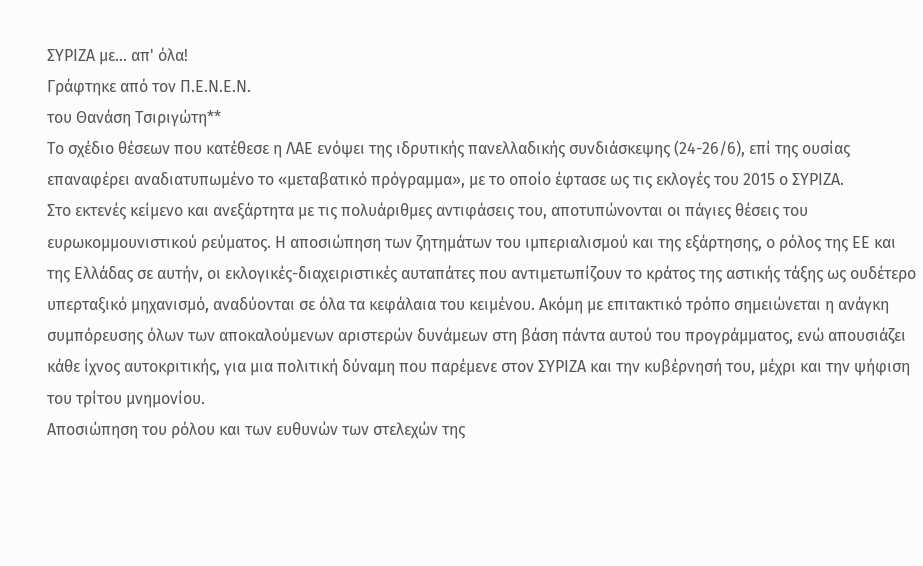ΣΥΡΙΖΑ με... απ' όλα!
Γράφτηκε από τον Π.Ε.Ν.Ε.Ν.
του Θανάση Τσιριγώτη**
Το σχέδιο θέσεων που κατέθεσε η ΛΑΕ ενόψει της ιδρυτικής πανελλαδικής συνδιάσκεψης (24-26/6), επί της ουσίας επαναφέρει αναδιατυπωμένο το «μεταβατικό πρόγραμμα», με το οποίο έφτασε ως τις εκλογές του 2015 ο ΣΥΡΙΖΑ.
Στο εκτενές κείμενο και ανεξάρτητα με τις πολυάριθμες αντιφάσεις του, αποτυπώνονται οι πάγιες θέσεις του ευρωκομμουνιστικού ρεύματος. Η αποσιώπηση των ζητημάτων του ιμπεριαλισμού και της εξάρτησης, ο ρόλος της ΕΕ και της Ελλάδας σε αυτήν, οι εκλογικές-διαχειριστικές αυταπάτες που αντιμετωπίζουν το κράτος της αστικής τάξης ως ουδέτερο υπερταξικό μηχανισμό, αναδύονται σε όλα τα κεφάλαια του κειμένου. Ακόμη με επιτακτικό τρόπο σημειώνεται η ανάγκη συμπόρευσης όλων των αποκαλούμενων αριστερών δυνάμεων στη βάση πάντα αυτού του προγράμματος, ενώ απουσιάζει κάθε ίχνος αυτοκριτικής, για μια πολιτική δύναμη που παρέμενε στον ΣΥΡΙΖΑ και την κυβέρνησή του, μέχρι και την ψήφιση του τρίτου μνημονίου.
Αποσιώπηση του ρόλου και των ευθυνών των στελεχών της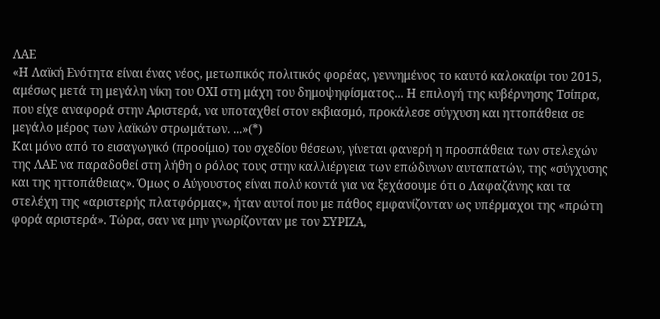ΛΑΕ
«Η Λαϊκή Ενότητα είναι ένας νέος, μετωπικός πολιτικός φορέας, γεννημένος το καυτό καλοκαίρι του 2015, αμέσως μετά τη μεγάλη νίκη του ΟΧΙ στη μάχη του δημοψηφίσματος... Η επιλογή της κυβέρνησης Τσίπρα, που είχε αναφορά στην Αριστερά, να υποταχθεί στον εκβιασμό, προκάλεσε σύγχυση και ηττοπάθεια σε μεγάλο μέρος των λαϊκών στρωμάτων. ...»(*)
Και μόνο από το εισαγωγικό (προοίμιο) του σχεδίου θέσεων, γίνεται φανερή η προσπάθεια των στελεχών της ΛΑΕ να παραδοθεί στη λήθη ο ρόλος τους στην καλλιέργεια των επώδυνων αυταπατών, της «σύγχυσης και της ηττοπάθειας». Όμως ο Αύγουστος είναι πολύ κοντά για να ξεχάσουμε ότι ο Λαφαζάνης και τα στελέχη της «αριστερής πλατφόρμας», ήταν αυτοί που με πάθος εμφανίζονταν ως υπέρμαχοι της «πρώτη φορά αριστερά». Τώρα, σαν να μην γνωρίζονταν με τον ΣΥΡΙΖΑ,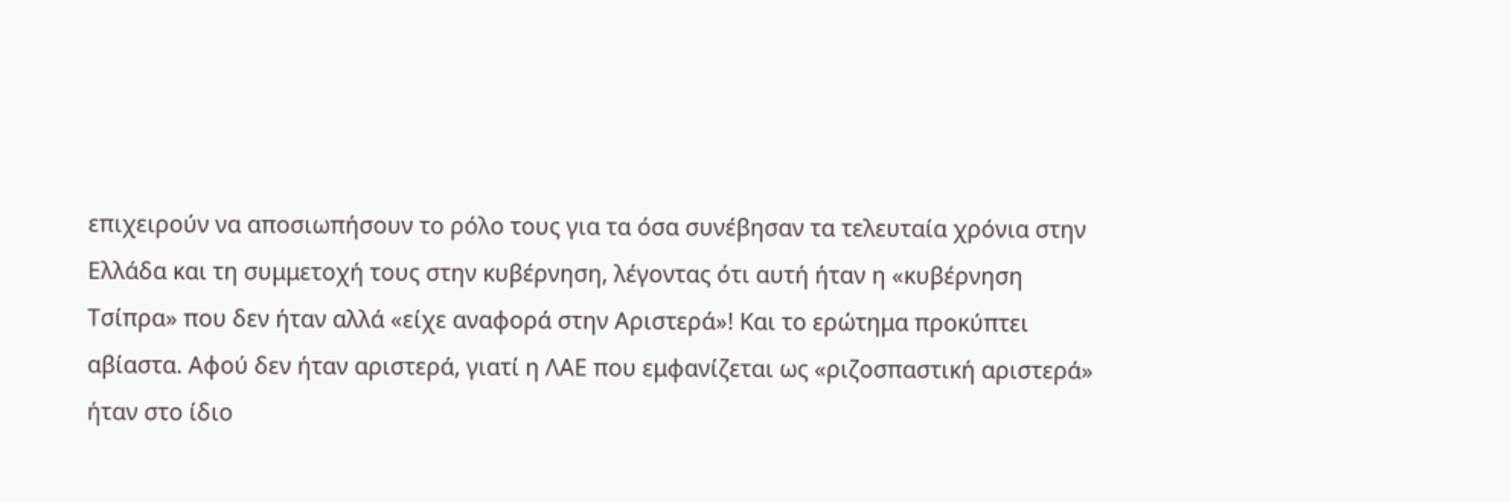επιχειρούν να αποσιωπήσουν το ρόλο τους για τα όσα συνέβησαν τα τελευταία χρόνια στην Ελλάδα και τη συμμετοχή τους στην κυβέρνηση, λέγοντας ότι αυτή ήταν η «κυβέρνηση Τσίπρα» που δεν ήταν αλλά «είχε αναφορά στην Αριστερά»! Και το ερώτημα προκύπτει αβίαστα. Αφού δεν ήταν αριστερά, γιατί η ΛΑΕ που εμφανίζεται ως «ριζοσπαστική αριστερά» ήταν στο ίδιο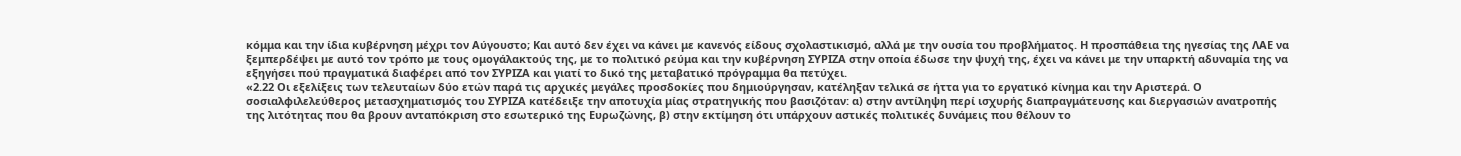κόμμα και την ίδια κυβέρνηση μέχρι τον Αύγουστο; Και αυτό δεν έχει να κάνει με κανενός είδους σχολαστικισμό, αλλά με την ουσία του προβλήματος. Η προσπάθεια της ηγεσίας της ΛΑΕ να ξεμπερδέψει με αυτό τον τρόπο με τους ομογάλακτούς της, με το πολιτικό ρεύμα και την κυβέρνηση ΣΥΡΙΖΑ στην οποία έδωσε την ψυχή της, έχει να κάνει με την υπαρκτή αδυναμία της να εξηγήσει πού πραγματικά διαφέρει από τον ΣΥΡΙΖΑ και γιατί το δικό της μεταβατικό πρόγραμμα θα πετύχει.
«2.22 Οι εξελίξεις των τελευταίων δύο ετών παρά τις αρχικές μεγάλες προσδοκίες που δημιούργησαν, κατέληξαν τελικά σε ήττα για το εργατικό κίνημα και την Αριστερά. Ο σοσιαλφιλελεύθερος μετασχηματισμός του ΣΥΡΙΖΑ κατέδειξε την αποτυχία μίας στρατηγικής που βασιζόταν: α) στην αντίληψη περί ισχυρής διαπραγμάτευσης και διεργασιών ανατροπής της λιτότητας που θα βρουν ανταπόκριση στο εσωτερικό της Ευρωζώνης, β) στην εκτίμηση ότι υπάρχουν αστικές πολιτικές δυνάμεις που θέλουν το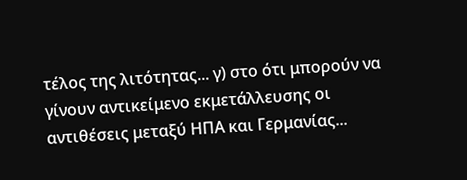τέλος της λιτότητας... γ) στο ότι μπορούν να γίνουν αντικείμενο εκμετάλλευσης οι αντιθέσεις μεταξύ ΗΠΑ και Γερμανίας...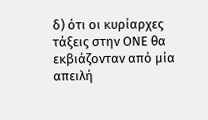δ) ότι οι κυρίαρχες τάξεις στην ΟΝΕ θα εκβιάζονταν από μία απειλή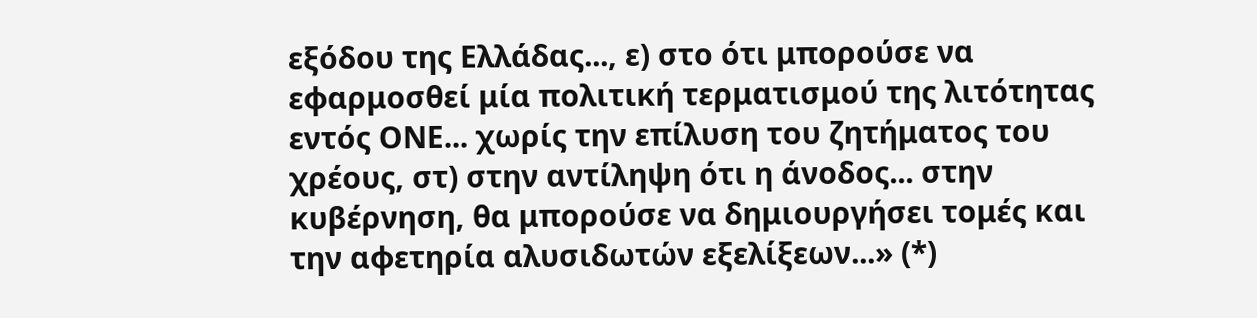εξόδου της Ελλάδας..., ε) στο ότι μπορούσε να εφαρμοσθεί μία πολιτική τερματισμού της λιτότητας εντός ΟΝΕ... χωρίς την επίλυση του ζητήματος του χρέους, στ) στην αντίληψη ότι η άνοδος... στην κυβέρνηση, θα μπορούσε να δημιουργήσει τομές και την αφετηρία αλυσιδωτών εξελίξεων...» (*)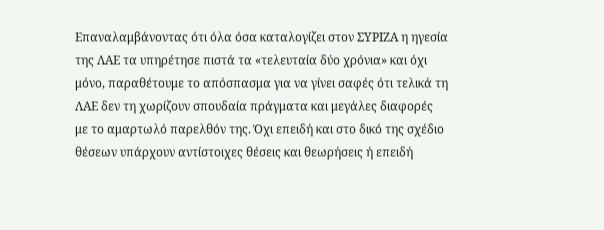Επαναλαμβάνοντας ότι όλα όσα καταλογίζει στον ΣΥΡΙΖΑ η ηγεσία της ΛΑΕ τα υπηρέτησε πιστά τα «τελευταία δύο χρόνια» και όχι μόνο, παραθέτουμε το απόσπασμα για να γίνει σαφές ότι τελικά τη ΛΑΕ δεν τη χωρίζουν σπουδαία πράγματα και μεγάλες διαφορές με το αμαρτωλό παρελθόν της. Όχι επειδή και στο δικό της σχέδιο θέσεων υπάρχουν αντίστοιχες θέσεις και θεωρήσεις ή επειδή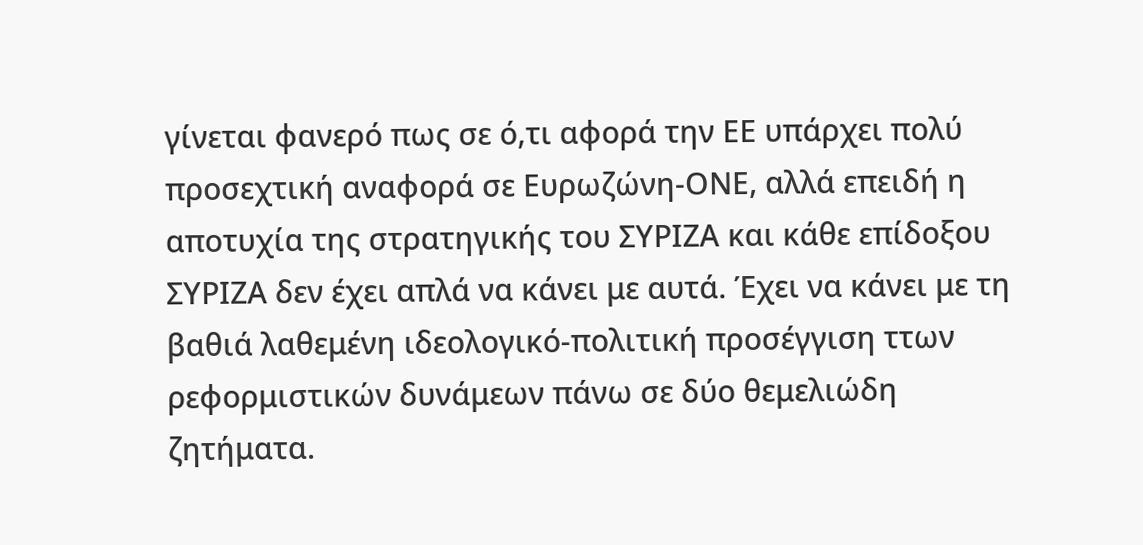γίνεται φανερό πως σε ό,τι αφορά την ΕΕ υπάρχει πολύ προσεχτική αναφορά σε Ευρωζώνη-ΟΝΕ, αλλά επειδή η αποτυχία της στρατηγικής του ΣΥΡΙΖΑ και κάθε επίδοξου ΣΥΡΙΖΑ δεν έχει απλά να κάνει με αυτά. Έχει να κάνει με τη βαθιά λαθεμένη ιδεολογικό-πολιτική προσέγγιση ττων ρεφορμιστικών δυνάμεων πάνω σε δύο θεμελιώδη ζητήματα.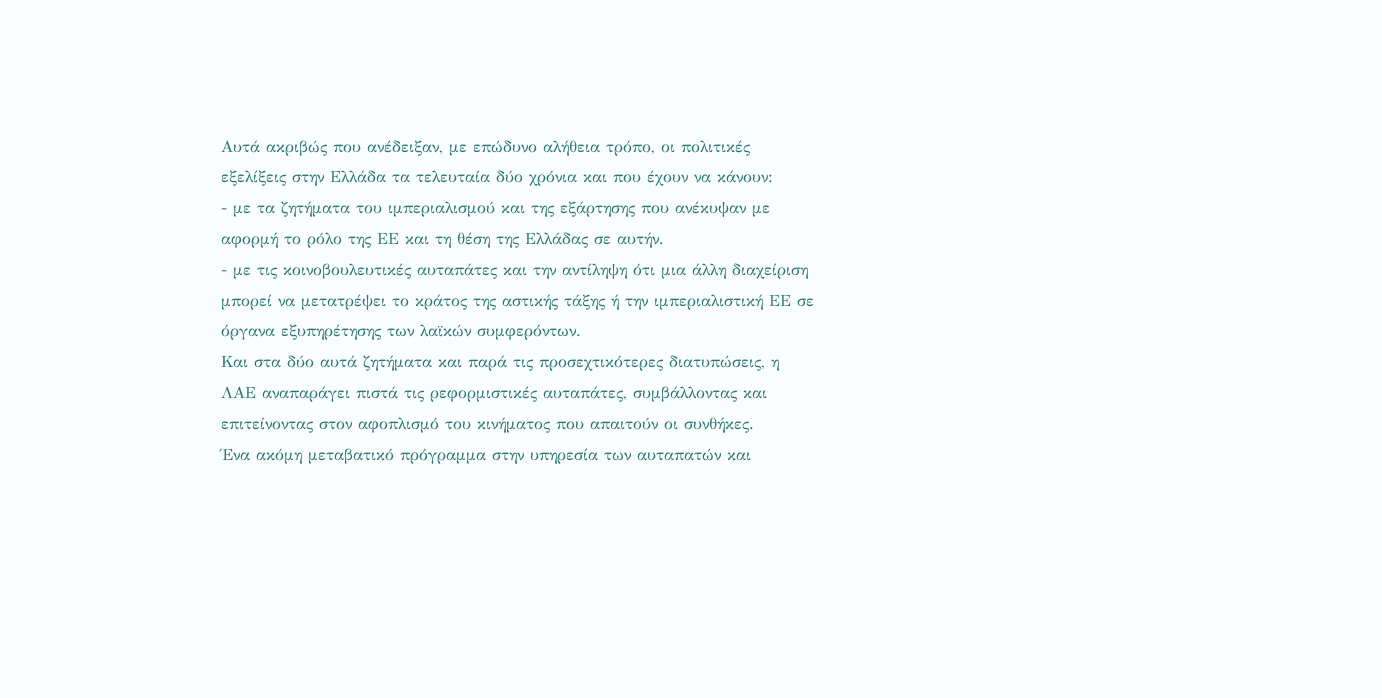Αυτά ακριβώς που ανέδειξαν, με επώδυνο αλήθεια τρόπο, οι πολιτικές εξελίξεις στην Ελλάδα τα τελευταία δύο χρόνια και που έχουν να κάνουν:
- με τα ζητήματα του ιμπεριαλισμού και της εξάρτησης που ανέκυψαν με αφορμή το ρόλο της ΕΕ και τη θέση της Ελλάδας σε αυτήν.
- με τις κοινοβουλευτικές αυταπάτες και την αντίληψη ότι μια άλλη διαχείριση μπορεί να μετατρέψει το κράτος της αστικής τάξης ή την ιμπεριαλιστική ΕΕ σε όργανα εξυπηρέτησης των λαϊκών συμφερόντων.
Και στα δύο αυτά ζητήματα και παρά τις προσεχτικότερες διατυπώσεις, η ΛΑΕ αναπαράγει πιστά τις ρεφορμιστικές αυταπάτες, συμβάλλοντας και επιτείνοντας στον αφοπλισμό του κινήματος που απαιτούν οι συνθήκες.
Ένα ακόμη μεταβατικό πρόγραμμα στην υπηρεσία των αυταπατών και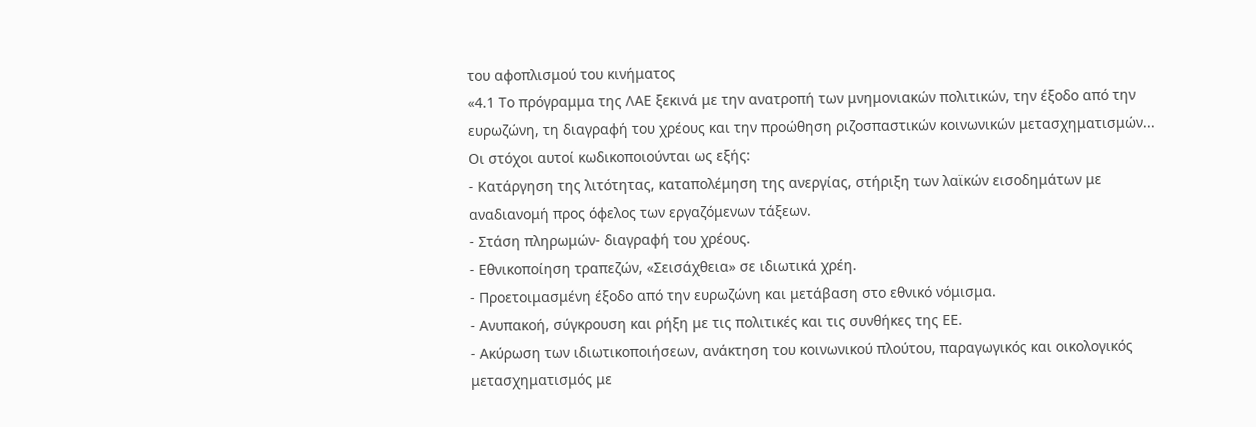του αφοπλισμού του κινήματος
«4.1 Το πρόγραμμα της ΛΑΕ ξεκινά με την ανατροπή των μνημονιακών πολιτικών, την έξοδο από την ευρωζώνη, τη διαγραφή του χρέους και την προώθηση ριζοσπαστικών κοινωνικών μετασχηματισμών... Οι στόχοι αυτοί κωδικοποιούνται ως εξής:
- Κατάργηση της λιτότητας, καταπολέμηση της ανεργίας, στήριξη των λαϊκών εισοδημάτων με αναδιανομή προς όφελος των εργαζόμενων τάξεων.
- Στάση πληρωμών- διαγραφή του χρέους.
- Εθνικοποίηση τραπεζών, «Σεισάχθεια» σε ιδιωτικά χρέη.
- Προετοιμασμένη έξοδο από την ευρωζώνη και μετάβαση στο εθνικό νόμισμα.
- Ανυπακοή, σύγκρουση και ρήξη με τις πολιτικές και τις συνθήκες της ΕΕ.
- Ακύρωση των ιδιωτικοποιήσεων, ανάκτηση του κοινωνικού πλούτου, παραγωγικός και οικολογικός μετασχηματισμός με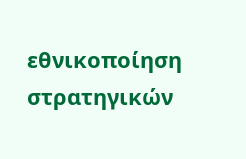εθνικοποίηση στρατηγικών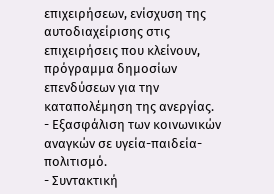επιχειρήσεων, ενίσχυση της αυτοδιαχείρισης στις επιχειρήσεις που κλείνουν, πρόγραμμα δημοσίων επενδύσεων για την καταπολέμηση της ανεργίας.
- Εξασφάλιση των κοινωνικών αναγκών σε υγεία-παιδεία-πολιτισμό.
- Συντακτική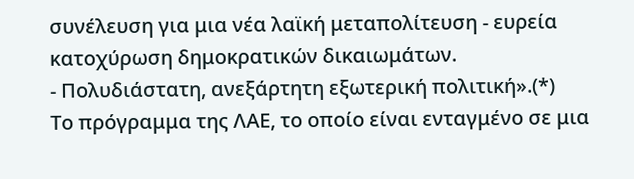συνέλευση για μια νέα λαϊκή μεταπολίτευση - ευρεία κατοχύρωση δημοκρατικών δικαιωμάτων.
- Πολυδιάστατη, ανεξάρτητη εξωτερική πολιτική».(*)
Το πρόγραμμα της ΛΑΕ, το οποίο είναι ενταγμένο σε μια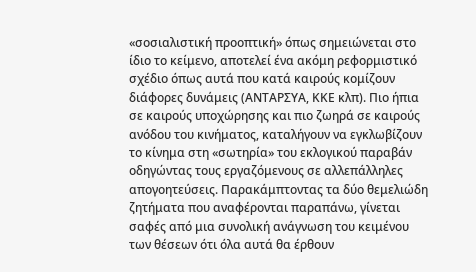«σοσιαλιστική προοπτική» όπως σημειώνεται στο ίδιο το κείμενο, αποτελεί ένα ακόμη ρεφορμιστικό σχέδιο όπως αυτά που κατά καιρούς κομίζουν διάφορες δυνάμεις (ΑΝΤΑΡΣΥΑ, ΚΚΕ κλπ). Πιο ήπια σε καιρούς υποχώρησης και πιο ζωηρά σε καιρούς ανόδου του κινήματος, καταλήγουν να εγκλωβίζουν το κίνημα στη «σωτηρία» του εκλογικού παραβάν οδηγώντας τους εργαζόμενους σε αλλεπάλληλες απογοητεύσεις. Παρακάμπτοντας τα δύο θεμελιώδη ζητήματα που αναφέρονται παραπάνω, γίνεται σαφές από μια συνολική ανάγνωση του κειμένου των θέσεων ότι όλα αυτά θα έρθουν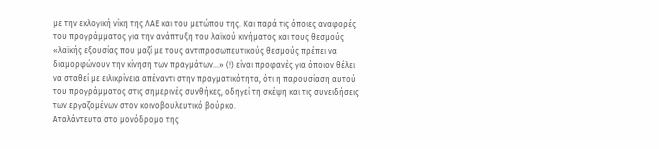με την εκλογική νίκη της ΛΑΕ και του μετώπου της. Και παρά τις όποιες αναφορές του προγράμματος για την ανάπτυξη του λαϊκού κινήματος και τους θεσμούς «λαϊκής εξουσίας που μαζί με τους αντιπροσωπευτικούς θεσμούς πρέπει να διαμορφώνουν την κίνηση των πραγμάτων...» (!) είναι προφανές για όποιον θέλει να σταθεί με ειλικρίνεια απέναντι στην πραγματικότητα, ότι η παρουσίαση αυτού του προγράμματος στις σημερινές συνθήκες, οδηγεί τη σκέψη και τις συνειδήσεις των εργαζομένων στον κοινοβουλευτικό βούρκο.
Αταλάντευτα στο μονόδρομο της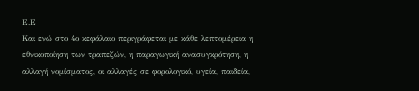Ε.Ε
Και ενώ στο 4ο κεφάλαιο περιγράφεται με κάθε λεπτομέρεια η εθνικοποίηση των τραπεζών, η παραγωγική ανασυγκρότηση, η αλλαγή νομίσματος, οι αλλαγές σε φορολογικό, υγεία, παιδεία,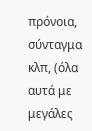πρόνοια, σύνταγμα κλπ, (όλα αυτά με μεγάλες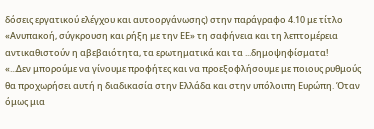δόσεις εργατικού ελέγχου και αυτοοργάνωσης) στην παράγραφο 4.10 με τίτλο «Ανυπακοή, σύγκρουση και ρήξη με την ΕΕ» τη σαφήνεια και τη λεπτομέρεια αντικαθιστούν η αβεβαιότητα, τα ερωτηματικά και τα ...δημοψηφίσματα!
«...Δεν μπορούμε να γίνουμε προφήτες και να προεξοφλήσουμε με ποιους ρυθμούς θα προχωρήσει αυτή η διαδικασία στην Ελλάδα και στην υπόλοιπη Ευρώπη. Όταν όμως μια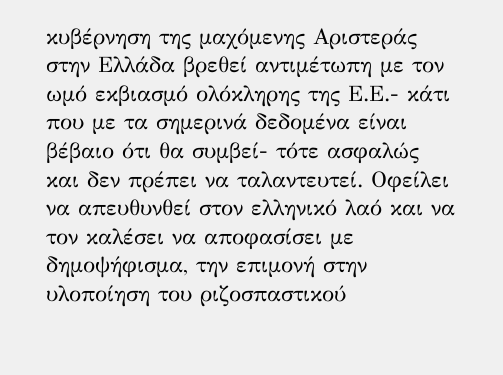κυβέρνηση της μαχόμενης Αριστεράς στην Ελλάδα βρεθεί αντιμέτωπη με τον ωμό εκβιασμό ολόκληρης της Ε.Ε.- κάτι που με τα σημερινά δεδομένα είναι βέβαιο ότι θα συμβεί- τότε ασφαλώς και δεν πρέπει να ταλαντευτεί. Οφείλει να απευθυνθεί στον ελληνικό λαό και να τον καλέσει να αποφασίσει με δημοψήφισμα, την επιμονή στην υλοποίηση του ριζοσπαστικού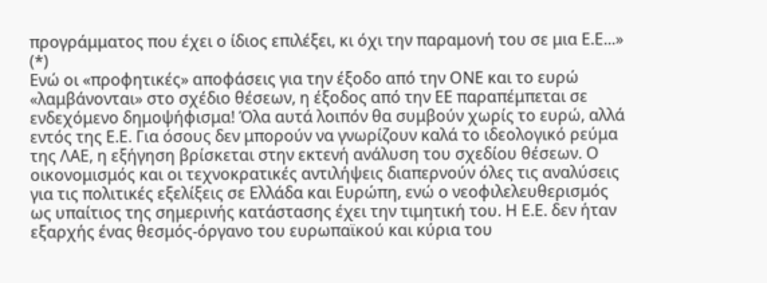προγράμματος που έχει ο ίδιος επιλέξει, κι όχι την παραμονή του σε μια Ε.Ε...» (*)
Ενώ οι «προφητικές» αποφάσεις για την έξοδο από την ΟΝΕ και το ευρώ «λαμβάνονται» στο σχέδιο θέσεων, η έξοδος από την ΕΕ παραπέμπεται σε ενδεχόμενο δημοψήφισμα! Όλα αυτά λοιπόν θα συμβούν χωρίς το ευρώ, αλλά εντός της Ε.Ε. Για όσους δεν μπορούν να γνωρίζουν καλά το ιδεολογικό ρεύμα της ΛΑΕ, η εξήγηση βρίσκεται στην εκτενή ανάλυση του σχεδίου θέσεων. Ο οικονομισμός και οι τεχνοκρατικές αντιλήψεις διαπερνούν όλες τις αναλύσεις για τις πολιτικές εξελίξεις σε Ελλάδα και Ευρώπη, ενώ ο νεοφιλελευθερισμός ως υπαίτιος της σημερινής κατάστασης έχει την τιμητική του. Η Ε.Ε. δεν ήταν εξαρχής ένας θεσμός-όργανο του ευρωπαϊκού και κύρια του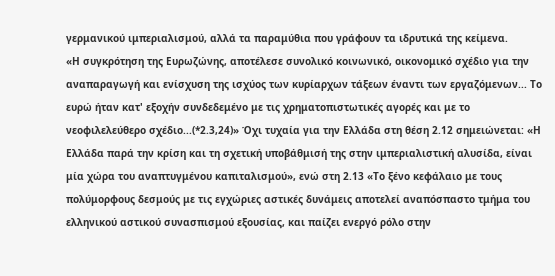γερμανικού ιμπεριαλισμού, αλλά τα παραμύθια που γράφουν τα ιδρυτικά της κείμενα.
«Η συγκρότηση της Ευρωζώνης, αποτέλεσε συνολικό κοινωνικό, οικονομικό σχέδιο για την αναπαραγωγή και ενίσχυση της ισχύος των κυρίαρχων τάξεων έναντι των εργαζόμενων... Το ευρώ ήταν κατ' εξοχήν συνδεδεμένο με τις χρηματοπιστωτικές αγορές και με το νεοφιλελεύθερο σχέδιο...(*2.3,24)» Όχι τυχαία για την Ελλάδα στη θέση 2.12 σημειώνεται: «Η Ελλάδα παρά την κρίση και τη σχετική υποβάθμισή της στην ιμπεριαλιστική αλυσίδα, είναι μία χώρα του αναπτυγμένου καπιταλισμού», ενώ στη 2.13 «Το ξένο κεφάλαιο με τους πολύμορφους δεσμούς με τις εγχώριες αστικές δυνάμεις αποτελεί αναπόσπαστο τμήμα του ελληνικού αστικού συνασπισμού εξουσίας, και παίζει ενεργό ρόλο στην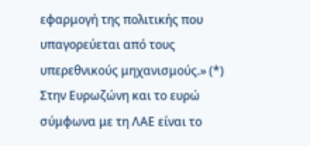εφαρμογή της πολιτικής που υπαγορεύεται από τους υπερεθνικούς μηχανισμούς.» (*)
Στην Ευρωζώνη και το ευρώ σύμφωνα με τη ΛΑΕ είναι το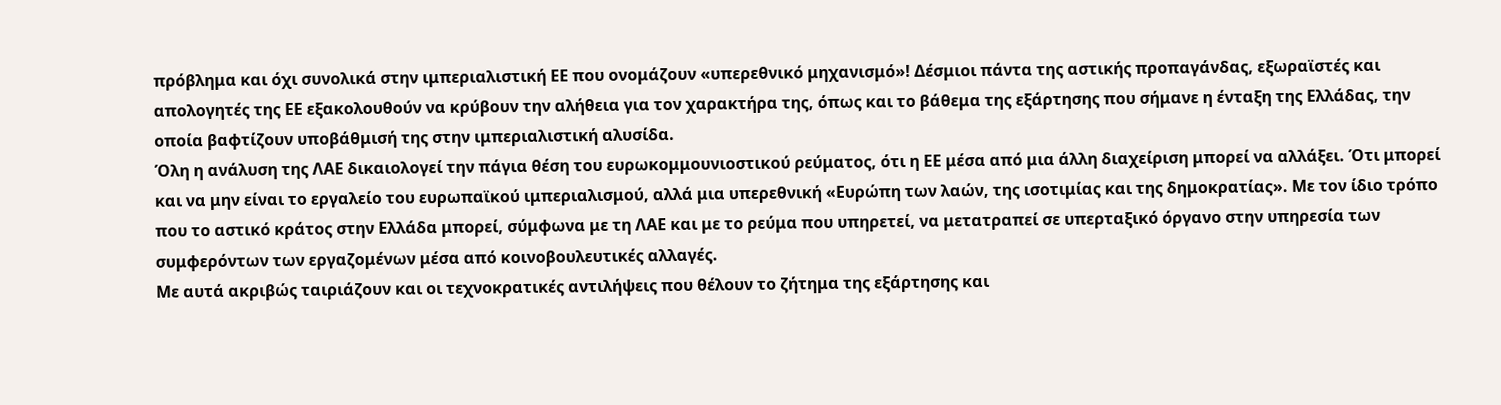πρόβλημα και όχι συνολικά στην ιμπεριαλιστική ΕΕ που ονομάζουν «υπερεθνικό μηχανισμό»! Δέσμιοι πάντα της αστικής προπαγάνδας, εξωραϊστές και απολογητές της ΕΕ εξακολουθούν να κρύβουν την αλήθεια για τον χαρακτήρα της, όπως και το βάθεμα της εξάρτησης που σήμανε η ένταξη της Ελλάδας, την οποία βαφτίζουν υποβάθμισή της στην ιμπεριαλιστική αλυσίδα.
Όλη η ανάλυση της ΛΑΕ δικαιολογεί την πάγια θέση του ευρωκομμουνιοστικού ρεύματος, ότι η ΕΕ μέσα από μια άλλη διαχείριση μπορεί να αλλάξει. Ότι μπορεί και να μην είναι το εργαλείο του ευρωπαϊκού ιμπεριαλισμού, αλλά μια υπερεθνική «Ευρώπη των λαών, της ισοτιμίας και της δημοκρατίας». Με τον ίδιο τρόπο που το αστικό κράτος στην Ελλάδα μπορεί, σύμφωνα με τη ΛΑΕ και με το ρεύμα που υπηρετεί, να μετατραπεί σε υπερταξικό όργανο στην υπηρεσία των συμφερόντων των εργαζομένων μέσα από κοινοβουλευτικές αλλαγές.
Με αυτά ακριβώς ταιριάζουν και οι τεχνοκρατικές αντιλήψεις που θέλουν το ζήτημα της εξάρτησης και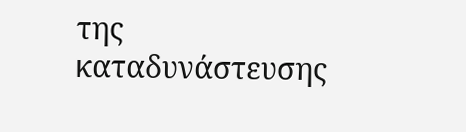της καταδυνάστευσης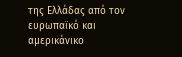της Ελλάδας από τον ευρωπαϊκό και αμερικάνικο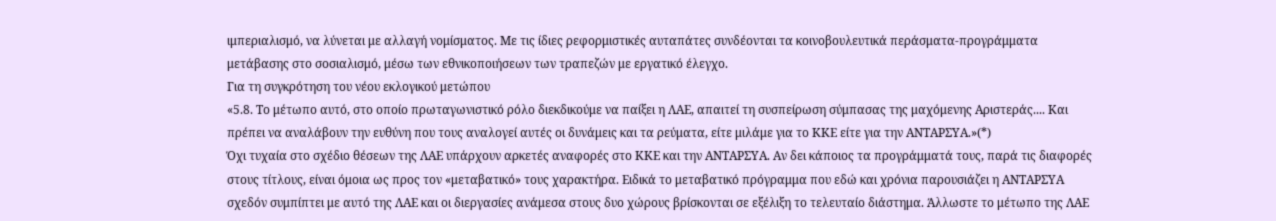ιμπεριαλισμό, να λύνεται με αλλαγή νομίσματος. Με τις ίδιες ρεφορμιστικές αυταπάτες συνδέονται τα κοινοβουλευτικά περάσματα-προγράμματα μετάβασης στο σοσιαλισμό, μέσω των εθνικοποιήσεων των τραπεζών με εργατικό έλεγχο.
Για τη συγκρότηση του νέου εκλογικού μετώπου
«5.8. Το μέτωπο αυτό, στο οποίο πρωταγωνιστικό ρόλο διεκδικούμε να παίξει η ΛΑΕ, απαιτεί τη συσπείρωση σύμπασας της μαχόμενης Αριστεράς.... Και πρέπει να αναλάβουν την ευθύνη που τους αναλογεί αυτές οι δυνάμεις και τα ρεύματα, είτε μιλάμε για το ΚΚΕ είτε για την ΑΝΤΑΡΣΥΑ.»(*)
Όχι τυχαία στο σχέδιο θέσεων της ΛΑΕ υπάρχουν αρκετές αναφορές στο ΚΚΕ και την ΑΝΤΑΡΣΥΑ. Αν δει κάποιος τα προγράμματά τους, παρά τις διαφορές στους τίτλους, είναι όμοια ως προς τον «μεταβατικό» τους χαρακτήρα. Ειδικά το μεταβατικό πρόγραμμα που εδώ και χρόνια παρουσιάζει η ΑΝΤΑΡΣΥΑ σχεδόν συμπίπτει με αυτό της ΛΑΕ και οι διεργασίες ανάμεσα στους δυο χώρους βρίσκονται σε εξέλιξη το τελευταίο διάστημα. Άλλωστε το μέτωπο της ΛΑΕ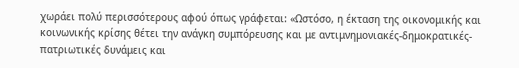χωράει πολύ περισσότερους αφού όπως γράφεται: «Ωστόσο, η έκταση της οικονομικής και κοινωνικής κρίσης θέτει την ανάγκη συμπόρευσης και με αντιμνημονιακές-δημοκρατικές-πατριωτικές δυνάμεις και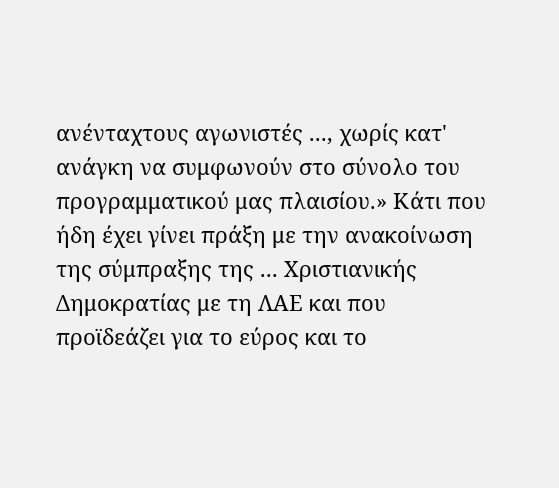ανένταχτους αγωνιστές ..., χωρίς κατ' ανάγκη να συμφωνούν στο σύνολο του προγραμματικού μας πλαισίου.» Κάτι που ήδη έχει γίνει πράξη με την ανακοίνωση της σύμπραξης της ... Χριστιανικής Δημοκρατίας με τη ΛΑΕ και που προϊδεάζει για το εύρος και το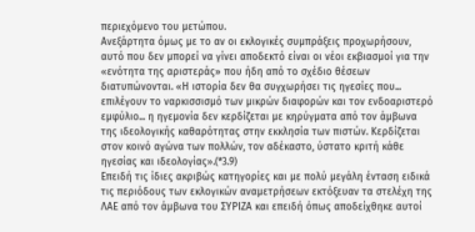περιεχόμενο του μετώπου.
Ανεξάρτητα όμως με το αν οι εκλογικές συμπράξεις προχωρήσουν, αυτό που δεν μπορεί να γίνει αποδεκτό είναι οι νέοι εκβιασμοί για την «ενότητα της αριστεράς» που ήδη από το σχέδιο θέσεων διατυπώνονται. «Η ιστορία δεν θα συγχωρήσει τις ηγεσίες που... επιλέγουν το ναρκισσισμό των μικρών διαφορών και τον ενδοαριστερό εμφύλιο... η ηγεμονία δεν κερδίζεται με κηρύγματα από τον άμβωνα της ιδεολογικής καθαρότητας στην εκκλησία των πιστών. Κερδίζεται στον κοινό αγώνα των πολλών, τον αδέκαστο, ύστατο κριτή κάθε ηγεσίας και ιδεολογίας».(*3.9)
Επειδή τις ίδιες ακριβώς κατηγορίες και με πολύ μεγάλη ένταση ειδικά τις περιόδους των εκλογικών αναμετρήσεων εκτόξευαν τα στελέχη της ΛΑΕ από τον άμβωνα του ΣΥΡΙΖΑ και επειδή όπως αποδείχθηκε αυτοί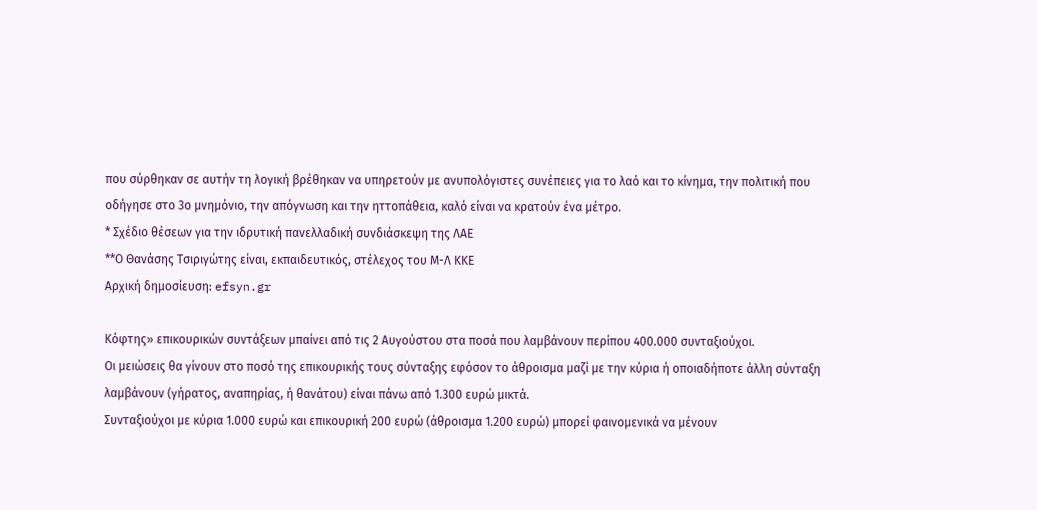που σύρθηκαν σε αυτήν τη λογική βρέθηκαν να υπηρετούν με ανυπολόγιστες συνέπειες για το λαό και το κίνημα, την πολιτική που οδήγησε στο 3ο μνημόνιο, την απόγνωση και την ηττοπάθεια, καλό είναι να κρατούν ένα μέτρο.
* Σχέδιο θέσεων για την ιδρυτική πανελλαδική συνδιάσκεψη της ΛΑΕ
**Ο Θανάσης Τσιριγώτης είναι, εκπαιδευτικός, στέλεχος του Μ-Λ ΚΚΕ
Αρχική δημοσίευση: efsyn.gr

Κόφτης» επικουρικών συντάξεων μπαίνει από τις 2 Αυγούστου στα ποσά που λαμβάνουν περίπου 400.000 συνταξιούχοι.
Οι μειώσεις θα γίνουν στο ποσό της επικουρικής τους σύνταξης εφόσον το άθροισμα μαζί με την κύρια ή οποιαδήποτε άλλη σύνταξη λαμβάνουν (γήρατος, αναπηρίας, ή θανάτου) είναι πάνω από 1.300 ευρώ μικτά.
Συνταξιούχοι με κύρια 1.000 ευρώ και επικουρική 200 ευρώ (άθροισμα 1.200 ευρώ) μπορεί φαινομενικά να μένουν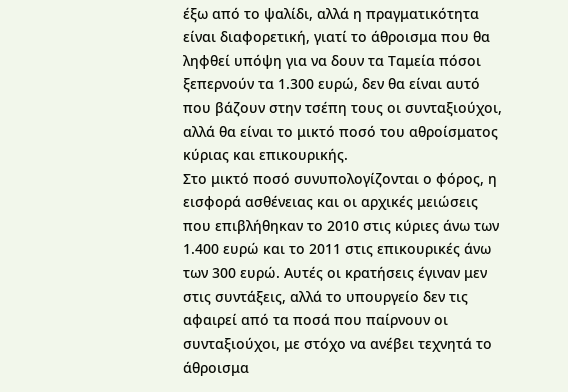έξω από το ψαλίδι, αλλά η πραγματικότητα είναι διαφορετική, γιατί το άθροισμα που θα ληφθεί υπόψη για να δουν τα Ταμεία πόσοι ξεπερνούν τα 1.300 ευρώ, δεν θα είναι αυτό που βάζουν στην τσέπη τους οι συνταξιούχοι, αλλά θα είναι το μικτό ποσό του αθροίσματος κύριας και επικουρικής.
Στο μικτό ποσό συνυπολογίζονται ο φόρος, η εισφορά ασθένειας και οι αρχικές μειώσεις που επιβλήθηκαν το 2010 στις κύριες άνω των 1.400 ευρώ και το 2011 στις επικουρικές άνω των 300 ευρώ. Αυτές οι κρατήσεις έγιναν μεν στις συντάξεις, αλλά το υπουργείο δεν τις αφαιρεί από τα ποσά που παίρνουν οι συνταξιούχοι, με στόχο να ανέβει τεχνητά το άθροισμα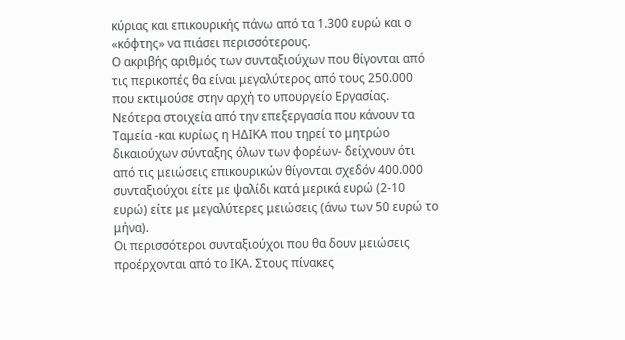κύριας και επικουρικής πάνω από τα 1.300 ευρώ και ο «κόφτης» να πιάσει περισσότερους.
Ο ακριβής αριθμός των συνταξιούχων που θίγονται από τις περικοπές θα είναι μεγαλύτερος από τους 250.000 που εκτιμούσε στην αρχή το υπουργείο Εργασίας.
Νεότερα στοιχεία από την επεξεργασία που κάνουν τα Ταμεία -και κυρίως η ΗΔΙΚΑ που τηρεί το μητρώο δικαιούχων σύνταξης όλων των φορέων- δείχνουν ότι από τις μειώσεις επικουρικών θίγονται σχεδόν 400.000 συνταξιούχοι είτε με ψαλίδι κατά μερικά ευρώ (2-10 ευρώ) είτε με μεγαλύτερες μειώσεις (άνω των 50 ευρώ το μήνα).
Οι περισσότεροι συνταξιούχοι που θα δουν μειώσεις προέρχονται από το ΙΚΑ. Στους πίνακες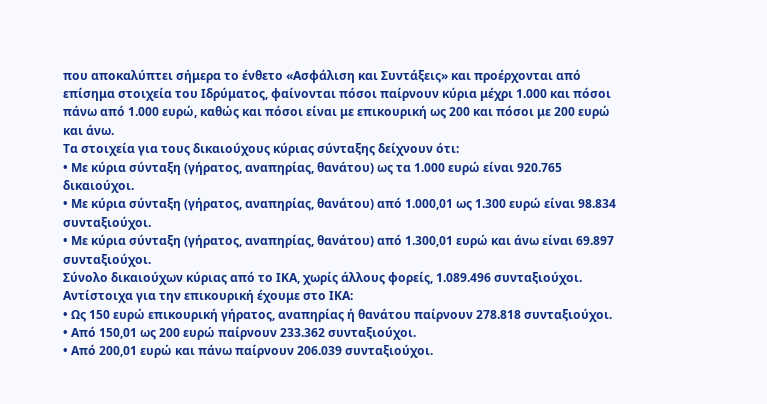που αποκαλύπτει σήμερα το ένθετο «Ασφάλιση και Συντάξεις» και προέρχονται από επίσημα στοιχεία του Ιδρύματος, φαίνονται πόσοι παίρνουν κύρια μέχρι 1.000 και πόσοι πάνω από 1.000 ευρώ, καθώς και πόσοι είναι με επικουρική ως 200 και πόσοι με 200 ευρώ και άνω.
Τα στοιχεία για τους δικαιούχους κύριας σύνταξης δείχνουν ότι:
• Με κύρια σύνταξη (γήρατος, αναπηρίας, θανάτου) ως τα 1.000 ευρώ είναι 920.765 δικαιούχοι.
• Με κύρια σύνταξη (γήρατος, αναπηρίας, θανάτου) από 1.000,01 ως 1.300 ευρώ είναι 98.834 συνταξιούχοι.
• Με κύρια σύνταξη (γήρατος, αναπηρίας, θανάτου) από 1.300,01 ευρώ και άνω είναι 69.897 συνταξιούχοι.
Σύνολο δικαιούχων κύριας από το ΙΚΑ, χωρίς άλλους φορείς, 1.089.496 συνταξιούχοι.
Αντίστοιχα για την επικουρική έχουμε στο ΙΚΑ:
• Ως 150 ευρώ επικουρική γήρατος, αναπηρίας ή θανάτου παίρνουν 278.818 συνταξιούχοι.
• Από 150,01 ως 200 ευρώ παίρνουν 233.362 συνταξιούχοι.
• Από 200,01 ευρώ και πάνω παίρνουν 206.039 συνταξιούχοι.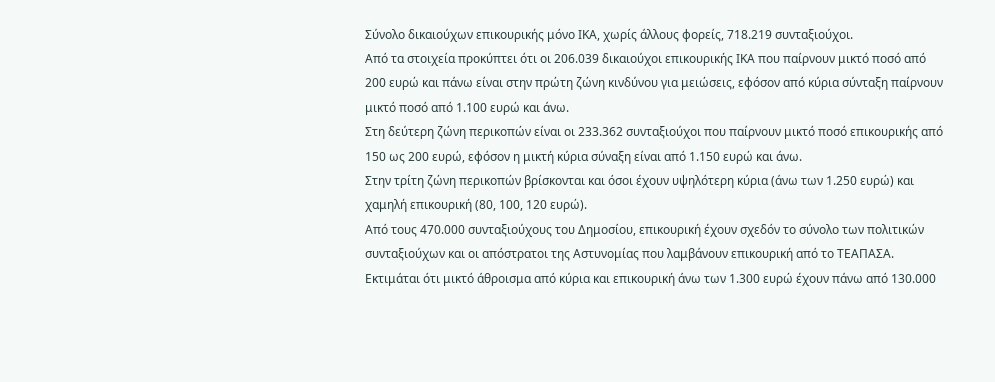Σύνολο δικαιούχων επικουρικής μόνο ΙΚΑ, χωρίς άλλους φορείς, 718.219 συνταξιούχοι.
Από τα στοιχεία προκύπτει ότι οι 206.039 δικαιούχοι επικουρικής ΙΚΑ που παίρνουν μικτό ποσό από 200 ευρώ και πάνω είναι στην πρώτη ζώνη κινδύνου για μειώσεις, εφόσον από κύρια σύνταξη παίρνουν μικτό ποσό από 1.100 ευρώ και άνω.
Στη δεύτερη ζώνη περικοπών είναι οι 233.362 συνταξιούχοι που παίρνουν μικτό ποσό επικουρικής από 150 ως 200 ευρώ, εφόσον η μικτή κύρια σύναξη είναι από 1.150 ευρώ και άνω.
Στην τρίτη ζώνη περικοπών βρίσκονται και όσοι έχουν υψηλότερη κύρια (άνω των 1.250 ευρώ) και χαμηλή επικουρική (80, 100, 120 ευρώ).
Από τους 470.000 συνταξιούχους του Δημοσίου, επικουρική έχουν σχεδόν το σύνολο των πολιτικών συνταξιούχων και οι απόστρατοι της Αστυνομίας που λαμβάνουν επικουρική από το ΤΕΑΠΑΣΑ. Εκτιμάται ότι μικτό άθροισμα από κύρια και επικουρική άνω των 1.300 ευρώ έχουν πάνω από 130.000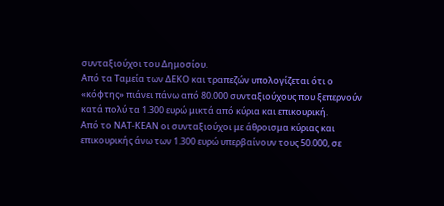συνταξιούχοι του Δημοσίου.
Από τα Ταμεία των ΔΕΚΟ και τραπεζών υπολογίζεται ότι ο «κόφτης» πιάνει πάνω από 80.000 συνταξιούχους που ξεπερνούν κατά πολύ τα 1.300 ευρώ μικτά από κύρια και επικουρική.
Από το ΝΑΤ-ΚΕΑΝ οι συνταξιούχοι με άθροισμα κύριας και επικουρικής άνω των 1.300 ευρώ υπερβαίνουν τους 50.000, σε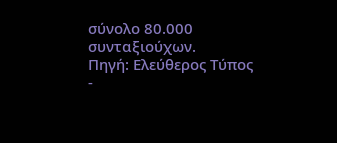σύνολο 80.000 συνταξιούχων.
Πηγή: Ελεύθερος Τύπος
-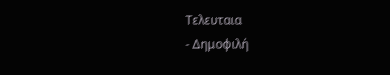Τελευταια
- Δημοφιλή